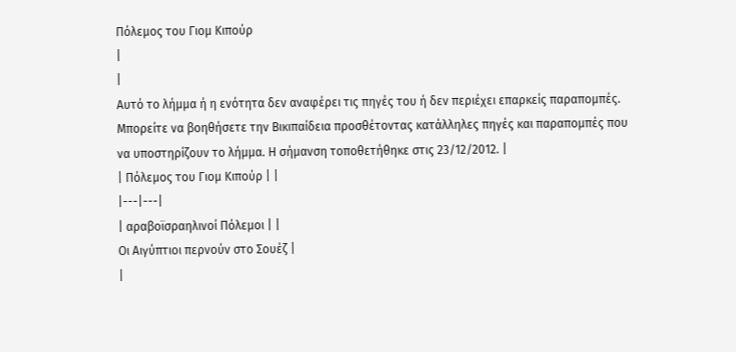Πόλεμος του Γιομ Κιπούρ
|
|
Αυτό το λήμμα ή η ενότητα δεν αναφέρει τις πηγές του ή δεν περιέχει επαρκείς παραπομπές. Μπορείτε να βοηθήσετε την Βικιπαίδεια προσθέτοντας κατάλληλες πηγές και παραπομπές που να υποστηρίζουν το λήμμα. Η σήμανση τοποθετήθηκε στις 23/12/2012. |
| Πόλεμος του Γιομ Κιπούρ | |
|---|---|
| αραβοϊσραηλινοί Πόλεμοι | |
Οι Αιγύπτιοι περνούν στο Σουέζ |
|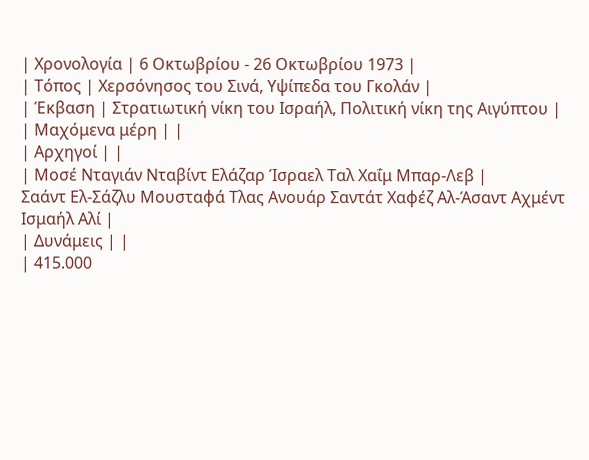| Χρονολογία | 6 Οκτωβρίου - 26 Οκτωβρίου 1973 |
| Τόπος | Χερσόνησος του Σινά, Υψίπεδα του Γκολάν |
| Έκβαση | Στρατιωτική νίκη του Ισραήλ, Πολιτική νίκη της Αιγύπτου |
| Μαχόμενα μέρη | |
| Αρχηγοί | |
| Μοσέ Νταγιάν Νταβίντ Ελάζαρ Ίσραελ Ταλ Χαΐμ Μπαρ-Λεβ |
Σαάντ Ελ-Σάζλυ Μουσταφά Τλας Ανουάρ Σαντάτ Χαφέζ Αλ-Άσαντ Αχμέντ Ισμαήλ Αλί |
| Δυνάμεις | |
| 415.000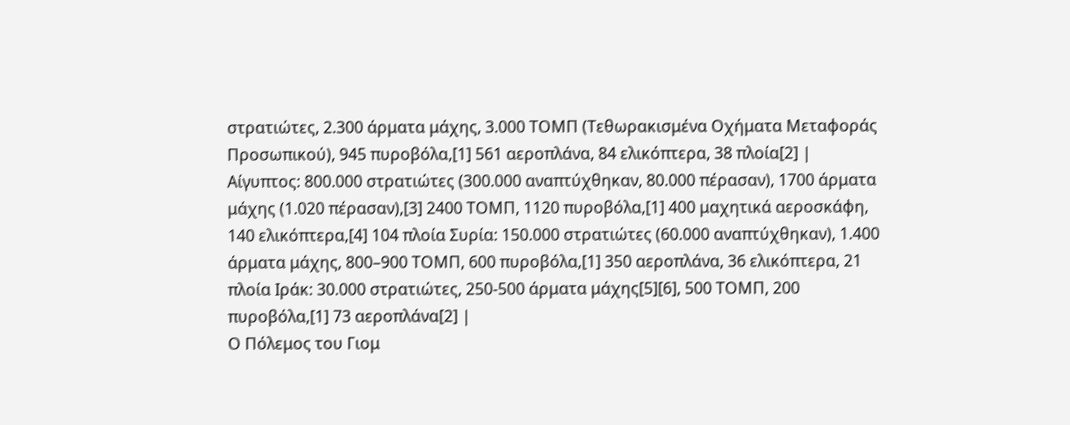στρατιώτες, 2.300 άρματα μάχης, 3.000 ΤΟΜΠ (Τεθωρακισμένα Οχήματα Μεταφοράς Προσωπικού), 945 πυροβόλα,[1] 561 αεροπλάνα, 84 ελικόπτερα, 38 πλοία[2] |
Αίγυπτος: 800.000 στρατιώτες (300.000 αναπτύχθηκαν, 80.000 πέρασαν), 1700 άρματα μάχης (1.020 πέρασαν),[3] 2400 ΤΟΜΠ, 1120 πυροβόλα,[1] 400 μαχητικά αεροσκάφη, 140 ελικόπτερα,[4] 104 πλοία Συρία: 150.000 στρατιώτες (60.000 αναπτύχθηκαν), 1.400 άρματα μάχης, 800–900 ΤΟΜΠ, 600 πυροβόλα,[1] 350 αεροπλάνα, 36 ελικόπτερα, 21 πλοία Ιράκ: 30.000 στρατιώτες, 250-500 άρματα μάχης[5][6], 500 ΤΟΜΠ, 200 πυροβόλα,[1] 73 αεροπλάνα[2] |
Ο Πόλεμος του Γιομ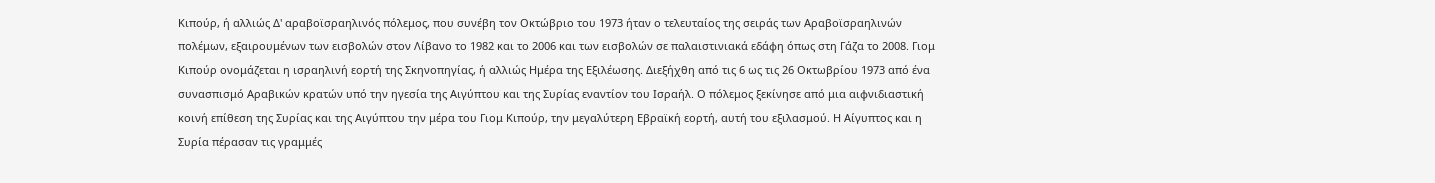Κιπούρ, ή αλλιώς Δ' αραβοϊσραηλινός πόλεμος, που συνέβη τον Οκτώβριο του 1973 ήταν ο τελευταίος της σειράς των Αραβοϊσραηλινών πολέμων, εξαιρουμένων των εισβολών στον Λίβανο το 1982 και το 2006 και των εισβολών σε παλαιστινιακά εδάφη όπως στη Γάζα το 2008. Γιομ Κιπούρ ονομάζεται η ισραηλινή εορτή της Σκηνοπηγίας, ή αλλιώς Ημέρα της Εξιλέωσης. Διεξήχθη από τις 6 ως τις 26 Οκτωβρίου 1973 από ένα συνασπισμό Αραβικών κρατών υπό την ηγεσία της Αιγύπτου και της Συρίας εναντίον του Ισραήλ. Ο πόλεμος ξεκίνησε από μια αιφνιδιαστική κοινή επίθεση της Συρίας και της Αιγύπτου την μέρα του Γιομ Κιπούρ, την μεγαλύτερη Εβραϊκή εορτή, αυτή του εξιλασμού. Η Αίγυπτος και η Συρία πέρασαν τις γραμμές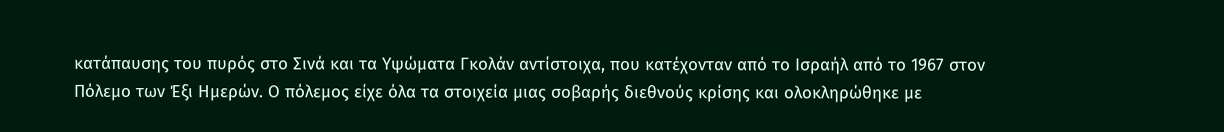κατάπαυσης του πυρός στο Σινά και τα Υψώματα Γκολάν αντίστοιχα, που κατέχονταν από το Ισραήλ από το 1967 στον Πόλεμο των Έξι Ημερών. Ο πόλεμος είχε όλα τα στοιχεία μιας σοβαρής διεθνούς κρίσης και ολοκληρώθηκε με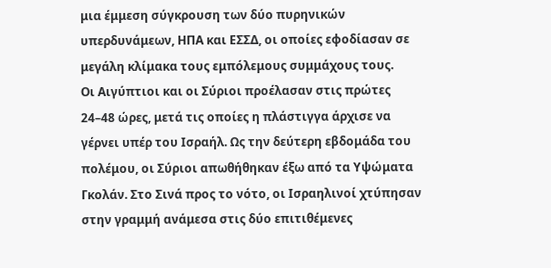μια έμμεση σύγκρουση των δύο πυρηνικών υπερδυνάμεων, ΗΠΑ και ΕΣΣΔ, οι οποίες εφοδίασαν σε μεγάλη κλίμακα τους εμπόλεμους συμμάχους τους.
Οι Αιγύπτιοι και οι Σύριοι προέλασαν στις πρώτες 24–48 ώρες, μετά τις οποίες η πλάστιγγα άρχισε να γέρνει υπέρ του Ισραήλ. Ως την δεύτερη εβδομάδα του πολέμου, οι Σύριοι απωθήθηκαν έξω από τα Υψώματα Γκολάν. Στο Σινά προς το νότο, οι Ισραηλινοί χτύπησαν στην γραμμή ανάμεσα στις δύο επιτιθέμενες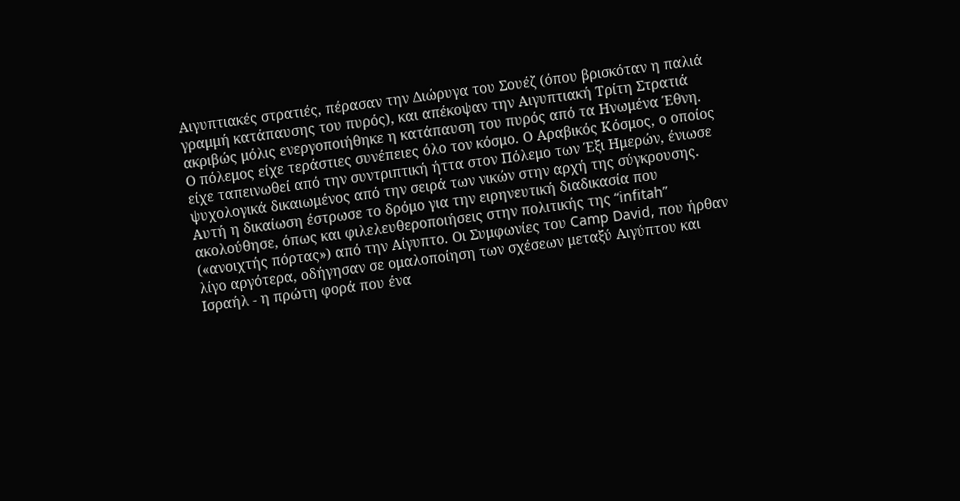Αιγυπτιακές στρατιές, πέρασαν την Διώρυγα του Σουέζ (όπου βρισκόταν η παλιά γραμμή κατάπαυσης του πυρός), και απέκοψαν την Αιγυπτιακή Τρίτη Στρατιά ακριβώς μόλις ενεργοποιήθηκε η κατάπαυση του πυρός από τα Ηνωμένα Έθνη.
Ο πόλεμος είχε τεράστιες συνέπειες όλο τον κόσμο. Ο Αραβικός Κόσμος, ο οποίος είχε ταπεινωθεί από την συντριπτική ήττα στον Πόλεμο των Έξι Ημερών, ένιωσε ψυχολογικά δικαιωμένος από την σειρά των νικών στην αρχή της σύγκρουσης. Αυτή η δικαίωση έστρωσε το δρόμο για την ειρηνευτική διαδικασία που ακολούθησε, όπως και φιλελευθεροποιήσεις στην πολιτικής της “infitah” («ανοιχτής πόρτας») από την Αίγυπτο. Οι Συμφωνίες του Camp David, που ήρθαν λίγο αργότερα, οδήγησαν σε ομαλοποίηση των σχέσεων μεταξύ Αιγύπτου και Ισραήλ - η πρώτη φορά που ένα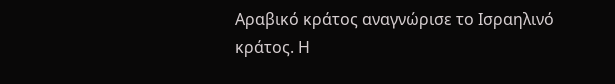Αραβικό κράτος αναγνώρισε το Ισραηλινό κράτος. Η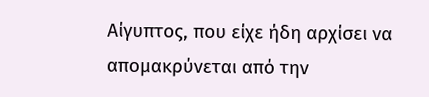Αίγυπτος, που είχε ήδη αρχίσει να απομακρύνεται από την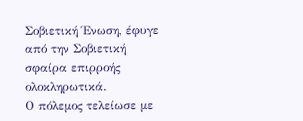Σοβιετική Ένωση, έφυγε από την Σοβιετική σφαίρα επιρροής ολοκληρωτικά.
Ο πόλεμος τελείωσε με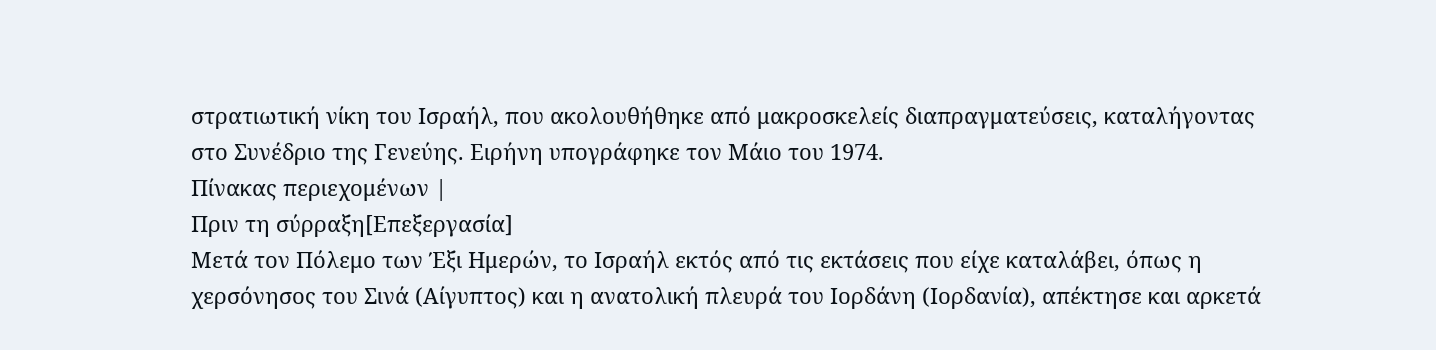στρατιωτική νίκη του Ισραήλ, που ακολουθήθηκε από μακροσκελείς διαπραγματεύσεις, καταλήγοντας στο Συνέδριο της Γενεύης. Ειρήνη υπογράφηκε τον Μάιο του 1974.
Πίνακας περιεχομένων |
Πριν τη σύρραξη[Επεξεργασία]
Μετά τον Πόλεμο των Έξι Ημερών, το Ισραήλ εκτός από τις εκτάσεις που είχε καταλάβει, όπως η χερσόνησος του Σινά (Αίγυπτος) και η ανατολική πλευρά του Ιορδάνη (Ιορδανία), απέκτησε και αρκετά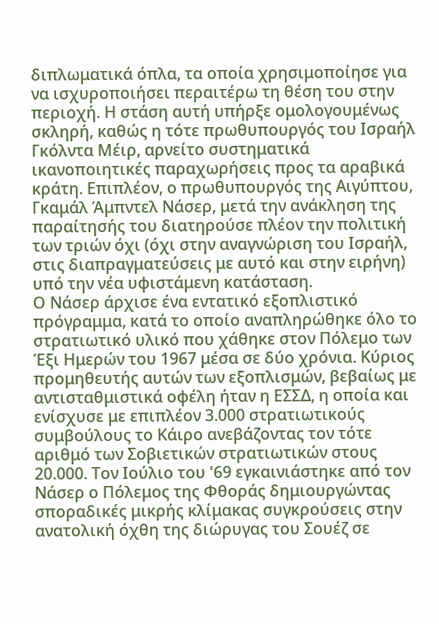διπλωματικά όπλα, τα οποία χρησιμοποίησε για να ισχυροποιήσει περαιτέρω τη θέση του στην περιοχή. Η στάση αυτή υπήρξε ομολογουμένως σκληρή, καθώς η τότε πρωθυπουργός του Ισραήλ Γκόλντα Μέιρ, αρνείτο συστηματικά ικανοποιητικές παραχωρήσεις προς τα αραβικά κράτη. Επιπλέον, ο πρωθυπουργός της Αιγύπτου, Γκαμάλ Άμπντελ Νάσερ, μετά την ανάκληση της παραίτησής του διατηρούσε πλέον την πολιτική των τριών όχι (όχι στην αναγνώριση του Ισραήλ, στις διαπραγματεύσεις με αυτό και στην ειρήνη) υπό την νέα υφιστάμενη κατάσταση.
Ο Νάσερ άρχισε ένα εντατικό εξοπλιστικό πρόγραμμα, κατά το οποίο αναπληρώθηκε όλο το στρατιωτικό υλικό που χάθηκε στον Πόλεμο των Έξι Ημερών του 1967 μέσα σε δύο χρόνια. Κύριος προμηθευτής αυτών των εξοπλισμών, βεβαίως με αντισταθμιστικά οφέλη ήταν η ΕΣΣΔ, η οποία και ενίσχυσε με επιπλέον 3.000 στρατιωτικούς συμβούλους το Κάιρο ανεβάζοντας τον τότε αριθμό των Σοβιετικών στρατιωτικών στους 20.000. Τον Ιούλιο του '69 εγκαινιάστηκε από τον Νάσερ ο Πόλεμος της Φθοράς δημιουργώντας σποραδικές μικρής κλίμακας συγκρούσεις στην ανατολική όχθη της διώρυγας του Σουέζ σε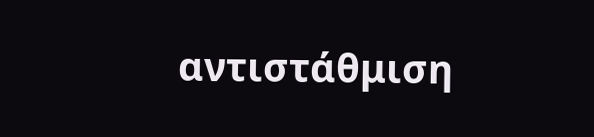αντιστάθμιση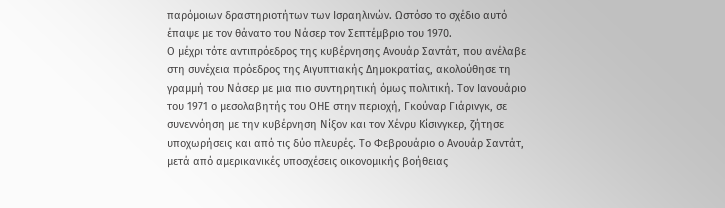παρόμοιων δραστηριοτήτων των Ισραηλινών. Ωστόσο το σχέδιο αυτό έπαψε με τον θάνατο του Νάσερ τον Σεπτέμβριο του 1970.
Ο μέχρι τότε αντιπρόεδρος της κυβέρνησης Ανουάρ Σαντάτ, που ανέλαβε στη συνέχεια πρόεδρος της Αιγυπτιακής Δημοκρατίας, ακολούθησε τη γραμμή του Νάσερ με μια πιο συντηρητική όμως πολιτική. Τον Ιανουάριο του 1971 ο μεσολαβητής του ΟΗΕ στην περιοχή, Γκούναρ Γιάρινγκ, σε συνεννόηση με την κυβέρνηση Νίξον και τον Χένρυ Κίσινγκερ, ζήτησε υποχωρήσεις και από τις δύο πλευρές. Το Φεβρουάριο ο Ανουάρ Σαντάτ, μετά από αμερικανικές υποσχέσεις οικονομικής βοήθειας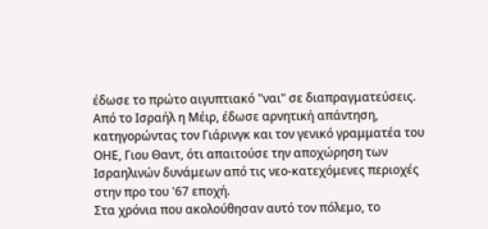έδωσε το πρώτο αιγυπτιακό "ναι" σε διαπραγματεύσεις. Από το Ισραήλ η Μέιρ, έδωσε αρνητική απάντηση, κατηγορώντας τον Γιάρινγκ και τον γενικό γραμματέα του ΟΗΕ, Γιου Θαντ, ότι απαιτούσε την αποχώρηση των Ισραηλινών δυνάμεων από τις νεο-κατεχόμενες περιοχές στην προ του '67 εποχή.
Στα χρόνια που ακολούθησαν αυτό τον πόλεμο, το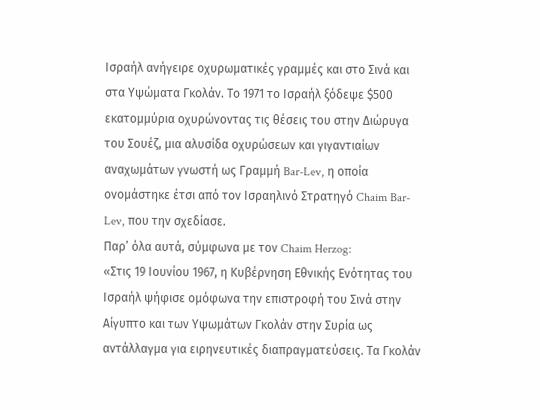Ισραήλ ανήγειρε οχυρωματικές γραμμές και στο Σινά και στα Υψώματα Γκολάν. Το 1971 το Ισραήλ ξόδεψε $500 εκατομμύρια οχυρώνοντας τις θέσεις του στην Διώρυγα του Σουέζ, μια αλυσίδα οχυρώσεων και γιγαντιαίων αναχωμάτων γνωστή ως Γραμμή Bar-Lev, η οποία ονομάστηκε έτσι από τον Ισραηλινό Στρατηγό Chaim Bar-Lev, που την σχεδίασε.
Παρ’ όλα αυτά, σύμφωνα με τον Chaim Herzog:
«Στις 19 Ιουνίου 1967, η Κυβέρνηση Εθνικής Ενότητας του Ισραήλ ψήφισε ομόφωνα την επιστροφή του Σινά στην Αίγυπτο και των Υψωμάτων Γκολάν στην Συρία ως αντάλλαγμα για ειρηνευτικές διαπραγματεύσεις. Τα Γκολάν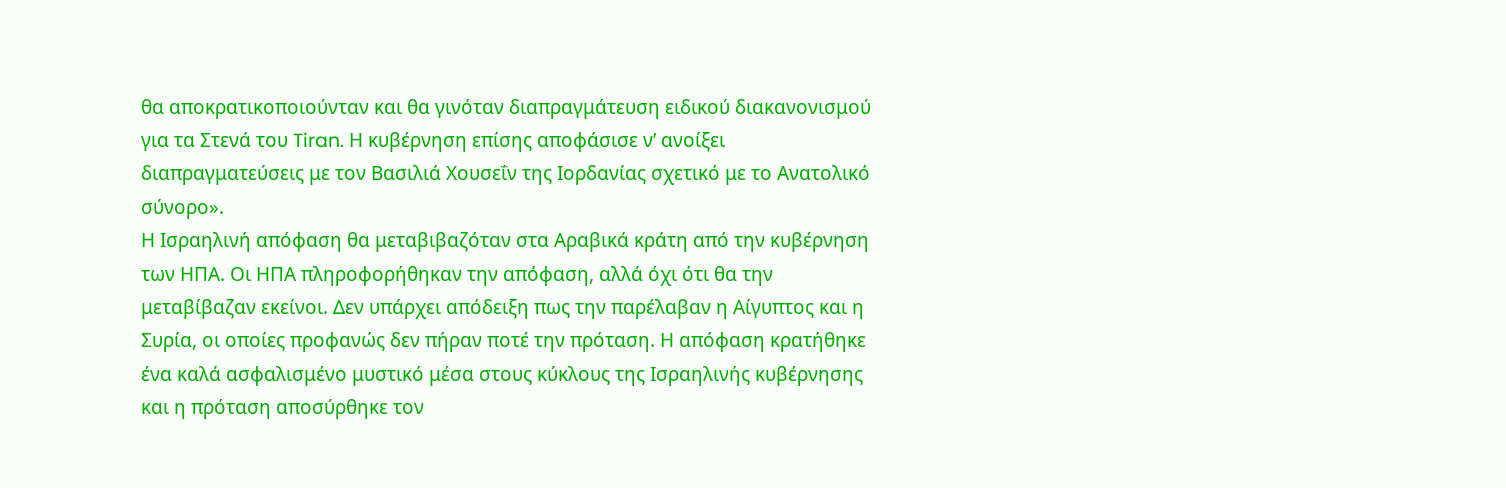θα αποκρατικοποιούνταν και θα γινόταν διαπραγμάτευση ειδικού διακανονισμού για τα Στενά του Tiran. Η κυβέρνηση επίσης αποφάσισε ν’ ανοίξει διαπραγματεύσεις με τον Βασιλιά Χουσεΐν της Ιορδανίας σχετικό με το Ανατολικό σύνορο».
Η Ισραηλινή απόφαση θα μεταβιβαζόταν στα Αραβικά κράτη από την κυβέρνηση των ΗΠΑ. Οι ΗΠΑ πληροφορήθηκαν την απόφαση, αλλά όχι ότι θα την μεταβίβαζαν εκείνοι. Δεν υπάρχει απόδειξη πως την παρέλαβαν η Αίγυπτος και η Συρία, οι οποίες προφανώς δεν πήραν ποτέ την πρόταση. Η απόφαση κρατήθηκε ένα καλά ασφαλισμένο μυστικό μέσα στους κύκλους της Ισραηλινής κυβέρνησης και η πρόταση αποσύρθηκε τον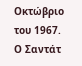Οκτώβριο του 1967.
Ο Σαντάτ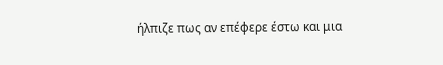ήλπιζε πως αν επέφερε έστω και μια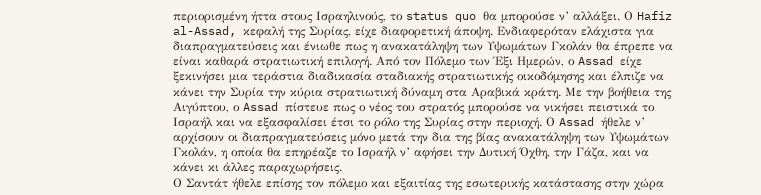περιορισμένη ήττα στους Ισραηλινούς, το status quo θα μπορούσε ν’ αλλάξει. Ο Hafiz al-Assad, κεφαλή της Συρίας, είχε διαφορετική άποψη. Ενδιαφερόταν ελάχιστα για διαπραγματεύσεις και ένιωθε πως η ανακατάληψη των Υψωμάτων Γκολάν θα έπρεπε να είναι καθαρά στρατιωτική επιλογή. Από τον Πόλεμο των Έξι Ημερών, ο Assad είχε ξεκινήσει μια τεράστια διαδικασία σταδιακής στρατιωτικής οικοδόμησης και έλπιζε να κάνει την Συρία την κύρια στρατιωτική δύναμη στα Αραβικά κράτη. Με την βοήθεια της Αιγύπτου, ο Assad πίστευε πως ο νέος του στρατός μπορούσε να νικήσει πειστικά το Ισραήλ και να εξασφαλίσει έτσι το ρόλο της Συρίας στην περιοχή. Ο Assad ήθελε ν’ αρχίσουν οι διαπραγματεύσεις μόνο μετά την δια της βίας ανακατάληψη των Υψωμάτων Γκολάν, η οποία θα επηρέαζε το Ισραήλ ν’ αφήσει την Δυτική Όχθη, την Γάζα, και να κάνει κι άλλες παραχωρήσεις.
Ο Σαντάτ ήθελε επίσης τον πόλεμο και εξαιτίας της εσωτερικής κατάστασης στην χώρα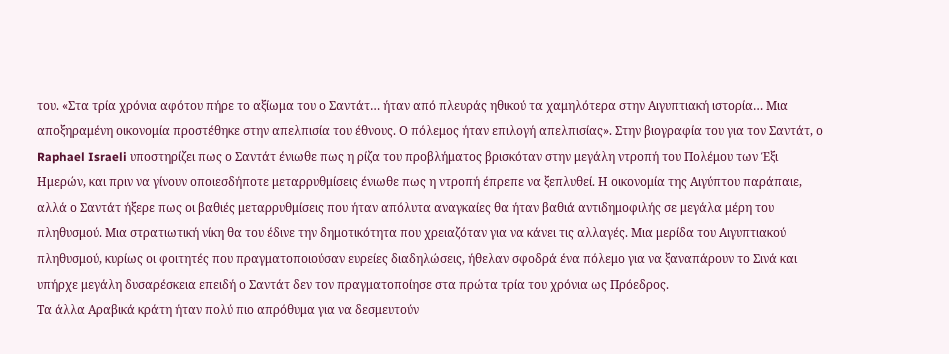του. «Στα τρία χρόνια αφότου πήρε το αξίωμα του ο Σαντάτ… ήταν από πλευράς ηθικού τα χαμηλότερα στην Αιγυπτιακή ιστορία… Μια αποξηραμένη οικονομία προστέθηκε στην απελπισία του έθνους. Ο πόλεμος ήταν επιλογή απελπισίας». Στην βιογραφία του για τον Σαντάτ, ο Raphael Israeli υποστηρίζει πως ο Σαντάτ ένιωθε πως η ρίζα του προβλήματος βρισκόταν στην μεγάλη ντροπή του Πολέμου των Έξι Ημερών, και πριν να γίνουν οποιεσδήποτε μεταρρυθμίσεις ένιωθε πως η ντροπή έπρεπε να ξεπλυθεί. Η οικονομία της Αιγύπτου παράπαιε, αλλά ο Σαντάτ ήξερε πως οι βαθιές μεταρρυθμίσεις που ήταν απόλυτα αναγκαίες θα ήταν βαθιά αντιδημοφιλής σε μεγάλα μέρη του πληθυσμού. Μια στρατιωτική νίκη θα του έδινε την δημοτικότητα που χρειαζόταν για να κάνει τις αλλαγές. Μια μερίδα του Αιγυπτιακού πληθυσμού, κυρίως οι φοιτητές που πραγματοποιούσαν ευρείες διαδηλώσεις, ήθελαν σφοδρά ένα πόλεμο για να ξαναπάρουν το Σινά και υπήρχε μεγάλη δυσαρέσκεια επειδή ο Σαντάτ δεν τον πραγματοποίησε στα πρώτα τρία του χρόνια ως Πρόεδρος.
Τα άλλα Αραβικά κράτη ήταν πολύ πιο απρόθυμα για να δεσμευτούν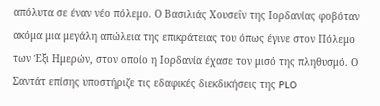απόλυτα σε έναν νέο πόλεμο. Ο Βασιλιάς Χουσεΐν της Ιορδανίας φοβόταν ακόμα μια μεγάλη απώλεια της επικράτειας του όπως έγινε στον Πόλεμο των Έξι Ημερών, στον οποίο η Ιορδανία έχασε τον μισό της πληθυσμό. Ο Σαντάτ επίσης υποστήριζε τις εδαφικές διεκδικήσεις της PLO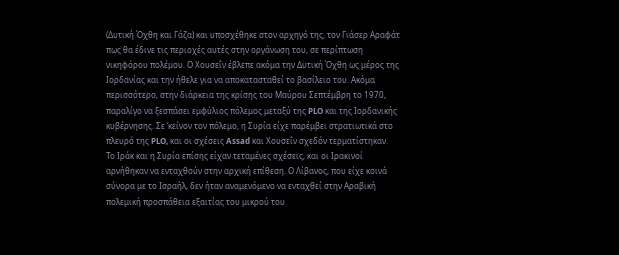(Δυτική Όχθη και Γάζα) και υποσχέθηκε στον αρχηγό της, τον Γιάσερ Αραφάτ πως θα έδινε τις περιοχές αυτές στην οργάνωση του, σε περίπτωση νικηφόρου πολέμου. Ο Χουσεΐν έβλεπε ακόμα την Δυτική Όχθη ως μέρος της Ιορδανίας και την ήθελε για να αποκατασταθεί το βασίλειο του. Ακόμα περισσότερο, στην διάρκεια της κρίσης του Μαύρου Σεπτέμβρη το 1970, παραλίγο να ξεσπάσει εμφύλιος πόλεμος μεταξύ της PLO και της Ιορδανικής κυβέρνησης. Σε ‘κείνον τον πόλεμο, η Συρία είχε παρέμβει στρατιωτικά στο πλευρό της PLO, και οι σχέσεις Assad και Χουσεΐν σχεδόν τερματίστηκαν.
Το Ιράκ και η Συρία επίσης είχαν τεταμένες σχέσεις, και οι Ιρακινοί αρνήθηκαν να ενταχθούν στην αρχική επίθεση. Ο Λίβανος, που είχε κοινά σύνορα με το Ισραήλ, δεν ήταν αναμενόμενο να ενταχθεί στην Αραβική πολεμική προσπάθεια εξαιτίας του μικρού του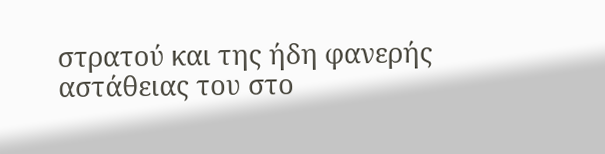στρατού και της ήδη φανερής αστάθειας του στο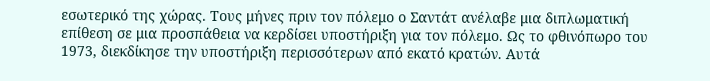εσωτερικό της χώρας. Τους μήνες πριν τον πόλεμο ο Σαντάτ ανέλαβε μια διπλωματική επίθεση σε μια προσπάθεια να κερδίσει υποστήριξη για τον πόλεμο. Ως το φθινόπωρο του 1973, διεκδίκησε την υποστήριξη περισσότερων από εκατό κρατών. Αυτά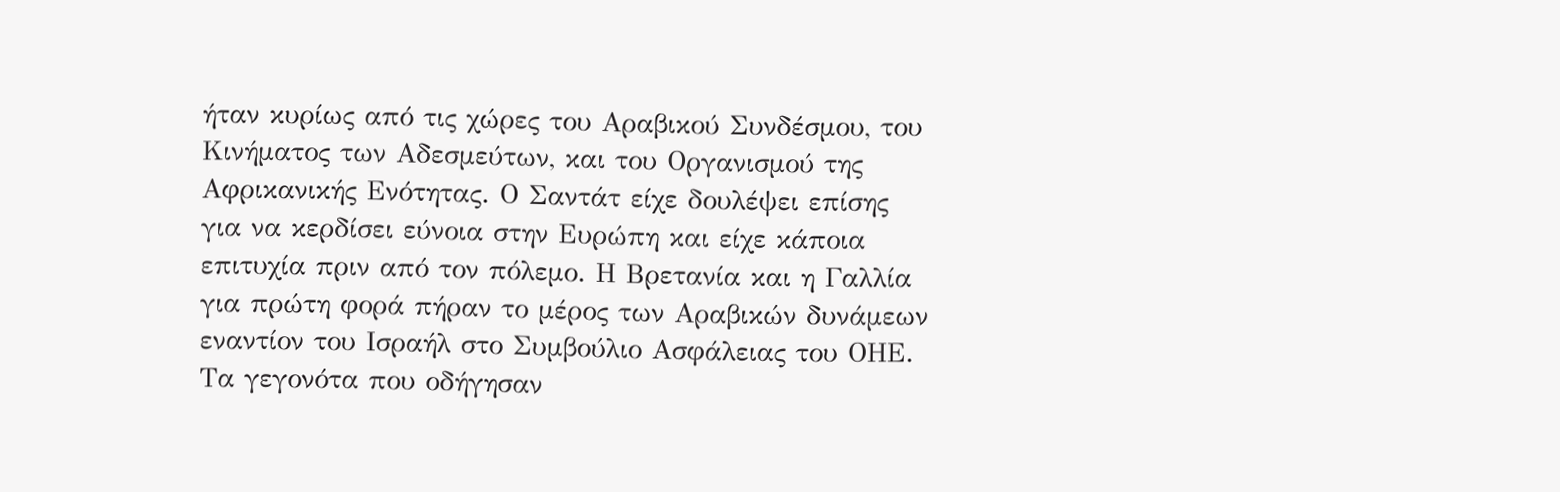ήταν κυρίως από τις χώρες του Αραβικού Συνδέσμου, του Κινήματος των Αδεσμεύτων, και του Οργανισμού της Αφρικανικής Ενότητας. Ο Σαντάτ είχε δουλέψει επίσης για να κερδίσει εύνοια στην Ευρώπη και είχε κάποια επιτυχία πριν από τον πόλεμο. Η Βρετανία και η Γαλλία για πρώτη φορά πήραν το μέρος των Αραβικών δυνάμεων εναντίον του Ισραήλ στο Συμβούλιο Ασφάλειας του ΟΗΕ.
Τα γεγονότα που οδήγησαν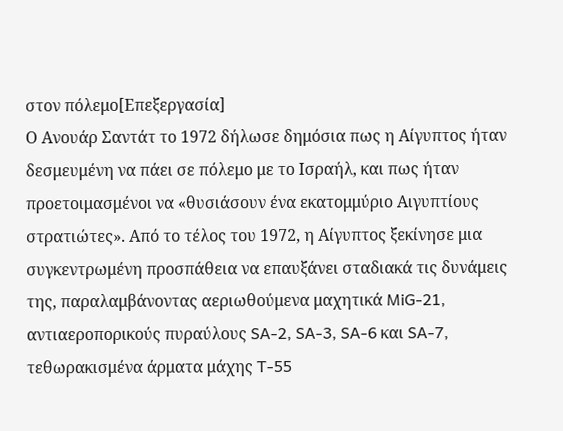στον πόλεμο[Επεξεργασία]
Ο Ανουάρ Σαντάτ το 1972 δήλωσε δημόσια πως η Αίγυπτος ήταν δεσμευμένη να πάει σε πόλεμο με το Ισραήλ, και πως ήταν προετοιμασμένοι να «θυσιάσουν ένα εκατομμύριο Αιγυπτίους στρατιώτες». Από το τέλος του 1972, η Αίγυπτος ξεκίνησε μια συγκεντρωμένη προσπάθεια να επαυξάνει σταδιακά τις δυνάμεις της, παραλαμβάνοντας αεριωθούμενα μαχητικά MiG-21, αντιαεροπορικούς πυραύλους SA-2, SA-3, SA-6 και SA-7, τεθωρακισμένα άρματα μάχης T-55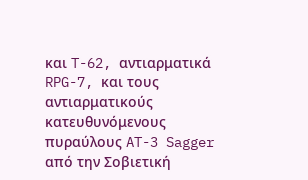και T-62, αντιαρματικά RPG-7, και τους αντιαρματικούς κατευθυνόμενους πυραύλους AT-3 Sagger από την Σοβιετική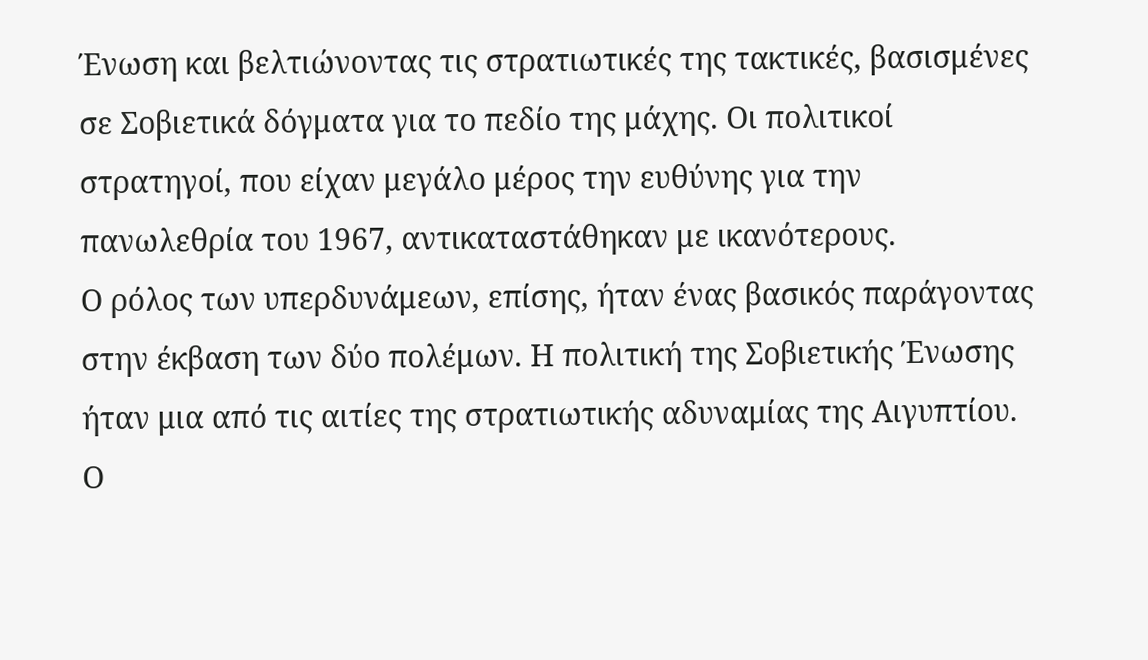Ένωση και βελτιώνοντας τις στρατιωτικές της τακτικές, βασισμένες σε Σοβιετικά δόγματα για το πεδίο της μάχης. Οι πολιτικοί στρατηγοί, που είχαν μεγάλο μέρος την ευθύνης για την πανωλεθρία του 1967, αντικαταστάθηκαν με ικανότερους.
Ο ρόλος των υπερδυνάμεων, επίσης, ήταν ένας βασικός παράγοντας στην έκβαση των δύο πολέμων. Η πολιτική της Σοβιετικής Ένωσης ήταν μια από τις αιτίες της στρατιωτικής αδυναμίας της Αιγυπτίου. Ο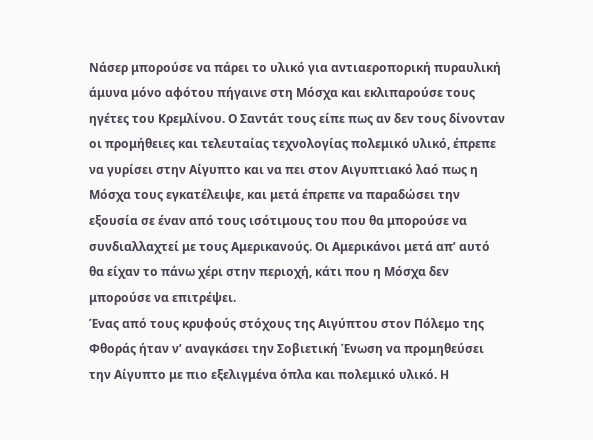Νάσερ μπορούσε να πάρει το υλικό για αντιαεροπορική πυραυλική άμυνα μόνο αφότου πήγαινε στη Μόσχα και εκλιπαρούσε τους ηγέτες του Κρεμλίνου. Ο Σαντάτ τους είπε πως αν δεν τους δίνονταν οι προμήθειες και τελευταίας τεχνολογίας πολεμικό υλικό, έπρεπε να γυρίσει στην Αίγυπτο και να πει στον Αιγυπτιακό λαό πως η Μόσχα τους εγκατέλειψε, και μετά έπρεπε να παραδώσει την εξουσία σε έναν από τους ισότιμους του που θα μπορούσε να συνδιαλλαχτεί με τους Αμερικανούς. Οι Αμερικάνοι μετά απ’ αυτό θα είχαν το πάνω χέρι στην περιοχή, κάτι που η Μόσχα δεν μπορούσε να επιτρέψει.
Ένας από τους κρυφούς στόχους της Αιγύπτου στον Πόλεμο της Φθοράς ήταν ν’ αναγκάσει την Σοβιετική Ένωση να προμηθεύσει την Αίγυπτο με πιο εξελιγμένα όπλα και πολεμικό υλικό. Η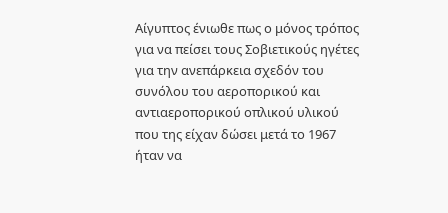Αίγυπτος ένιωθε πως ο μόνος τρόπος για να πείσει τους Σοβιετικούς ηγέτες για την ανεπάρκεια σχεδόν του συνόλου του αεροπορικού και αντιαεροπορικού οπλικού υλικού που της είχαν δώσει μετά το 1967 ήταν να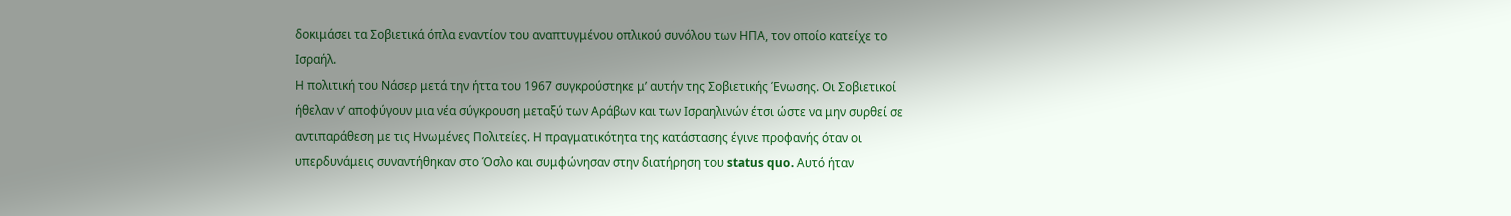δοκιμάσει τα Σοβιετικά όπλα εναντίον του αναπτυγμένου οπλικού συνόλου των ΗΠΑ, τον οποίο κατείχε το Ισραήλ.
Η πολιτική του Νάσερ μετά την ήττα του 1967 συγκρούστηκε μ’ αυτήν της Σοβιετικής Ένωσης. Οι Σοβιετικοί ήθελαν ν’ αποφύγουν μια νέα σύγκρουση μεταξύ των Αράβων και των Ισραηλινών έτσι ώστε να μην συρθεί σε αντιπαράθεση με τις Ηνωμένες Πολιτείες. Η πραγματικότητα της κατάστασης έγινε προφανής όταν οι υπερδυνάμεις συναντήθηκαν στο Όσλο και συμφώνησαν στην διατήρηση του status quo. Αυτό ήταν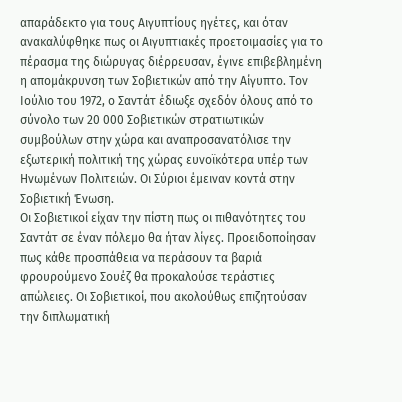απαράδεκτο για τους Αιγυπτίους ηγέτες, και όταν ανακαλύφθηκε πως οι Αιγυπτιακές προετοιμασίες για το πέρασμα της διώρυγας διέρρευσαν, έγινε επιβεβλημένη η απομάκρυνση των Σοβιετικών από την Αίγυπτο. Τον Ιούλιο του 1972, ο Σαντάτ έδιωξε σχεδόν όλους από το σύνολο των 20 000 Σοβιετικών στρατιωτικών συμβούλων στην χώρα και αναπροσανατόλισε την εξωτερική πολιτική της χώρας ευνοϊκότερα υπέρ των Ηνωμένων Πολιτειών. Οι Σύριοι έμειναν κοντά στην Σοβιετική Ένωση.
Οι Σοβιετικοί είχαν την πίστη πως οι πιθανότητες του Σαντάτ σε έναν πόλεμο θα ήταν λίγες. Προειδοποίησαν πως κάθε προσπάθεια να περάσουν τα βαριά φρουρούμενο Σουέζ θα προκαλούσε τεράστιες απώλειες. Οι Σοβιετικοί, που ακολούθως επιζητούσαν την διπλωματική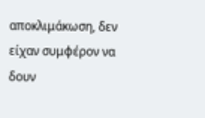αποκλιμάκωση, δεν είχαν συμφέρον να δουν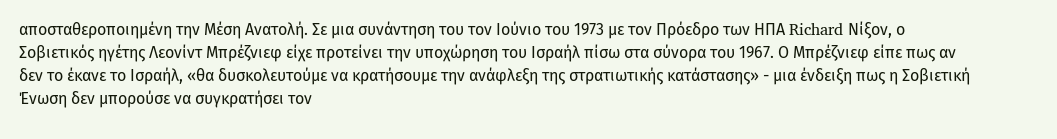αποσταθεροποιημένη την Μέση Ανατολή. Σε μια συνάντηση του τον Ιούνιο του 1973 με τον Πρόεδρο των ΗΠΑ Richard Νίξον, ο Σοβιετικός ηγέτης Λεονίντ Μπρέζνιεφ είχε προτείνει την υποχώρηση του Ισραήλ πίσω στα σύνορα του 1967. Ο Μπρέζνιεφ είπε πως αν δεν το έκανε το Ισραήλ, «θα δυσκολευτούμε να κρατήσουμε την ανάφλεξη της στρατιωτικής κατάστασης» - μια ένδειξη πως η Σοβιετική Ένωση δεν μπορούσε να συγκρατήσει τον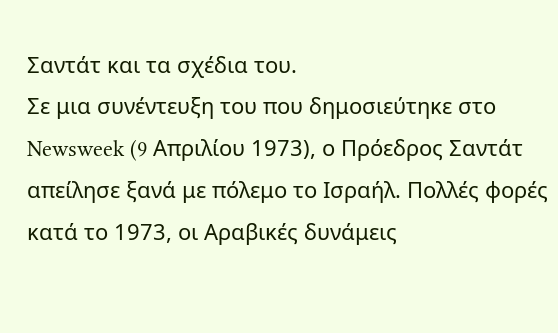Σαντάτ και τα σχέδια του.
Σε μια συνέντευξη του που δημοσιεύτηκε στο Newsweek (9 Απριλίου 1973), ο Πρόεδρος Σαντάτ απείλησε ξανά με πόλεμο το Ισραήλ. Πολλές φορές κατά το 1973, οι Αραβικές δυνάμεις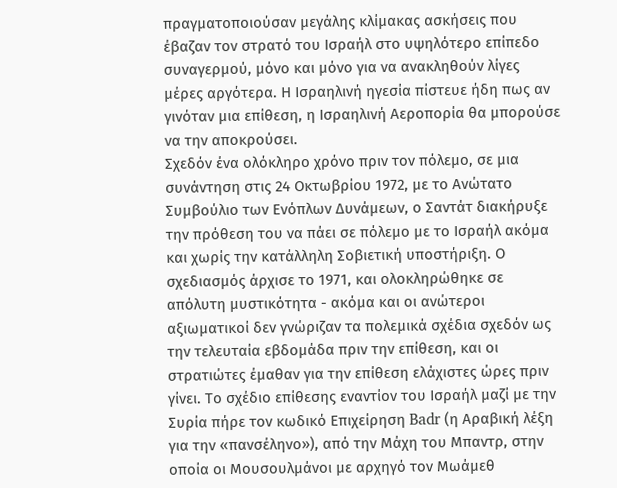πραγματοποιούσαν μεγάλης κλίμακας ασκήσεις που έβαζαν τον στρατό του Ισραήλ στο υψηλότερο επίπεδο συναγερμού, μόνο και μόνο για να ανακληθούν λίγες μέρες αργότερα. Η Ισραηλινή ηγεσία πίστευε ήδη πως αν γινόταν μια επίθεση, η Ισραηλινή Αεροπορία θα μπορούσε να την αποκρούσει.
Σχεδόν ένα ολόκληρο χρόνο πριν τον πόλεμο, σε μια συνάντηση στις 24 Οκτωβρίου 1972, με το Ανώτατο Συμβούλιο των Ενόπλων Δυνάμεων, ο Σαντάτ διακήρυξε την πρόθεση του να πάει σε πόλεμο με το Ισραήλ ακόμα και χωρίς την κατάλληλη Σοβιετική υποστήριξη. Ο σχεδιασμός άρχισε το 1971, και ολοκληρώθηκε σε απόλυτη μυστικότητα - ακόμα και οι ανώτεροι αξιωματικοί δεν γνώριζαν τα πολεμικά σχέδια σχεδόν ως την τελευταία εβδομάδα πριν την επίθεση, και οι στρατιώτες έμαθαν για την επίθεση ελάχιστες ώρες πριν γίνει. Το σχέδιο επίθεσης εναντίον του Ισραήλ μαζί με την Συρία πήρε τον κωδικό Επιχείρηση Badr (η Αραβική λέξη για την «πανσέληνο»), από την Μάχη του Μπαντρ, στην οποία οι Μουσουλμάνοι με αρχηγό τον Μωάμεθ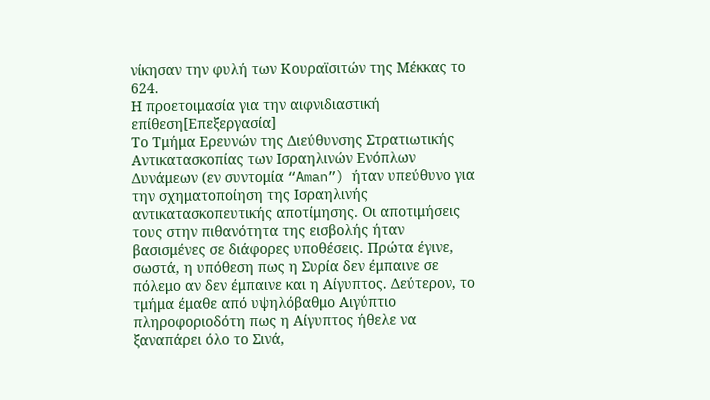νίκησαν την φυλή των Κουραϊσιτών της Μέκκας το 624.
Η προετοιμασία για την αιφνιδιαστική επίθεση[Επεξεργασία]
Το Τμήμα Ερευνών της Διεύθυνσης Στρατιωτικής Αντικατασκοπίας των Ισραηλινών Ενόπλων Δυνάμεων (εν συντομία “Aman”) ήταν υπεύθυνο για την σχηματοποίηση της Ισραηλινής αντικατασκοπευτικής αποτίμησης. Οι αποτιμήσεις τους στην πιθανότητα της εισβολής ήταν βασισμένες σε διάφορες υποθέσεις. Πρώτα έγινε, σωστά, η υπόθεση πως η Συρία δεν έμπαινε σε πόλεμο αν δεν έμπαινε και η Αίγυπτος. Δεύτερον, το τμήμα έμαθε από υψηλόβαθμο Αιγύπτιο πληροφοριοδότη πως η Αίγυπτος ήθελε να ξαναπάρει όλο το Σινά,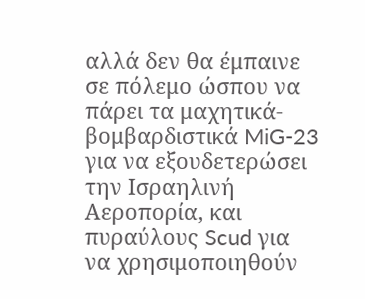αλλά δεν θα έμπαινε σε πόλεμο ώσπου να πάρει τα μαχητικά-βομβαρδιστικά MiG-23 για να εξουδετερώσει την Ισραηλινή Αεροπορία, και πυραύλους Scud για να χρησιμοποιηθούν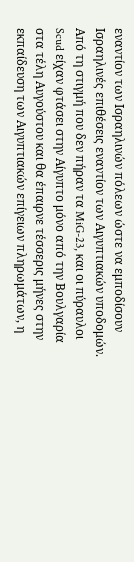εναντίον των Ισραηλινών πόλεων ώστε να εμποδίσουν Ισραηλινές επιθέσεις εναντίον των Αιγυπτιακών υποδομών. Από τη στιγμή που δεν πήραν τα MiG-23, και οι πύραυλοι Scud είχαν φτάσει στην Αίγυπτο μόνο από την Βουλγαρία στα τέλη Αυγούστου και θα έπαιρνε τέσσερις μήνες στην εκπαίδευση των Αιγυπτιακών επίγειων πληρωμάτων, η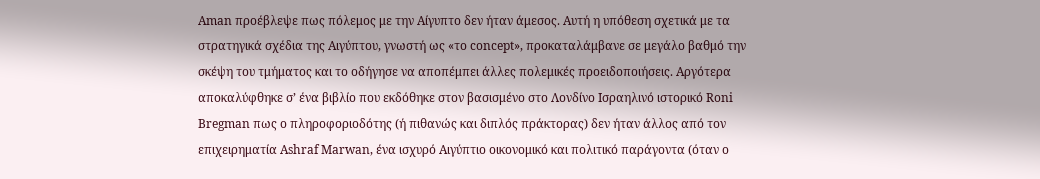Aman προέβλεψε πως πόλεμος με την Αίγυπτο δεν ήταν άμεσος. Αυτή η υπόθεση σχετικά με τα στρατηγικά σχέδια της Αιγύπτου, γνωστή ως «το concept», προκαταλάμβανε σε μεγάλο βαθμό την σκέψη του τμήματος και το οδήγησε να αποπέμπει άλλες πολεμικές προειδοποιήσεις. Αργότερα αποκαλύφθηκε σ’ ένα βιβλίο που εκδόθηκε στον βασισμένο στο Λονδίνο Ισραηλινό ιστορικό Roni Bregman πως ο πληροφοριοδότης (ή πιθανώς και διπλός πράκτορας) δεν ήταν άλλος από τον επιχειρηματία Ashraf Marwan, ένα ισχυρό Αιγύπτιο οικονομικό και πολιτικό παράγοντα (όταν ο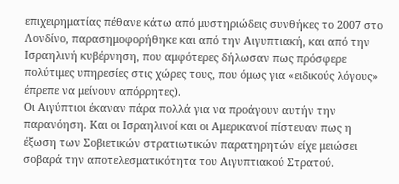επιχειρηματίας πέθανε κάτω από μυστηριώδεις συνθήκες το 2007 στο Λονδίνο, παρασημοφορήθηκε και από την Αιγυπτιακή, και από την Ισραηλινή κυβέρνηση, που αμφότερες δήλωσαν πως πρόσφερε πολύτιμες υπηρεσίες στις χώρες τους, που όμως για «ειδικούς λόγους» έπρεπε να μείνουν απόρρητες).
Οι Αιγύπτιοι έκαναν πάρα πολλά για να προάγουν αυτήν την παρανόηση. Και οι Ισραηλινοί και οι Αμερικανοί πίστευαν πως η έξωση των Σοβιετικών στρατιωτικών παρατηρητών είχε μειώσει σοβαρά την αποτελεσματικότητα του Αιγυπτιακού Στρατού.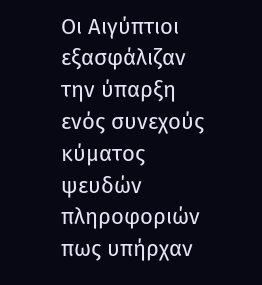Οι Αιγύπτιοι εξασφάλιζαν την ύπαρξη ενός συνεχούς κύματος ψευδών πληροφοριών πως υπήρχαν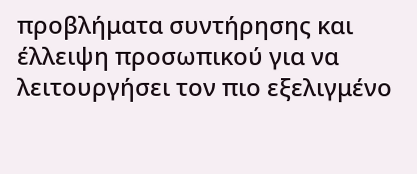προβλήματα συντήρησης και έλλειψη προσωπικού για να λειτουργήσει τον πιο εξελιγμένο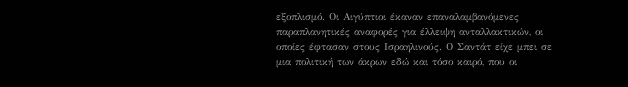εξοπλισμό. Οι Αιγύπτιοι έκαναν επαναλαμβανόμενες παραπλανητικές αναφορές για έλλειψη ανταλλακτικών, οι οποίες έφτασαν στους Ισραηλινούς. Ο Σαντάτ είχε μπει σε μια πολιτική των άκρων εδώ και τόσο καιρό, που οι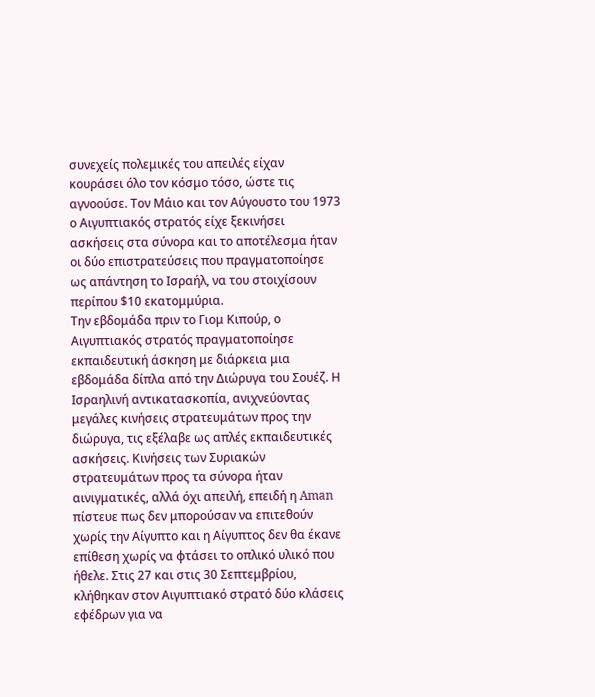συνεχείς πολεμικές του απειλές είχαν κουράσει όλο τον κόσμο τόσο, ώστε τις αγνοούσε. Τον Μάιο και τον Αύγουστο του 1973 ο Αιγυπτιακός στρατός είχε ξεκινήσει ασκήσεις στα σύνορα και το αποτέλεσμα ήταν οι δύο επιστρατεύσεις που πραγματοποίησε ως απάντηση το Ισραήλ, να του στοιχίσουν περίπου $10 εκατομμύρια.
Την εβδομάδα πριν το Γιομ Κιπούρ, ο Αιγυπτιακός στρατός πραγματοποίησε εκπαιδευτική άσκηση με διάρκεια μια εβδομάδα δίπλα από την Διώρυγα του Σουέζ. Η Ισραηλινή αντικατασκοπία, ανιχνεύοντας μεγάλες κινήσεις στρατευμάτων προς την διώρυγα, τις εξέλαβε ως απλές εκπαιδευτικές ασκήσεις. Κινήσεις των Συριακών στρατευμάτων προς τα σύνορα ήταν αινιγματικές, αλλά όχι απειλή, επειδή η Aman πίστευε πως δεν μπορούσαν να επιτεθούν χωρίς την Αίγυπτο και η Αίγυπτος δεν θα έκανε επίθεση χωρίς να φτάσει το οπλικό υλικό που ήθελε. Στις 27 και στις 30 Σεπτεμβρίου, κλήθηκαν στον Αιγυπτιακό στρατό δύο κλάσεις εφέδρων για να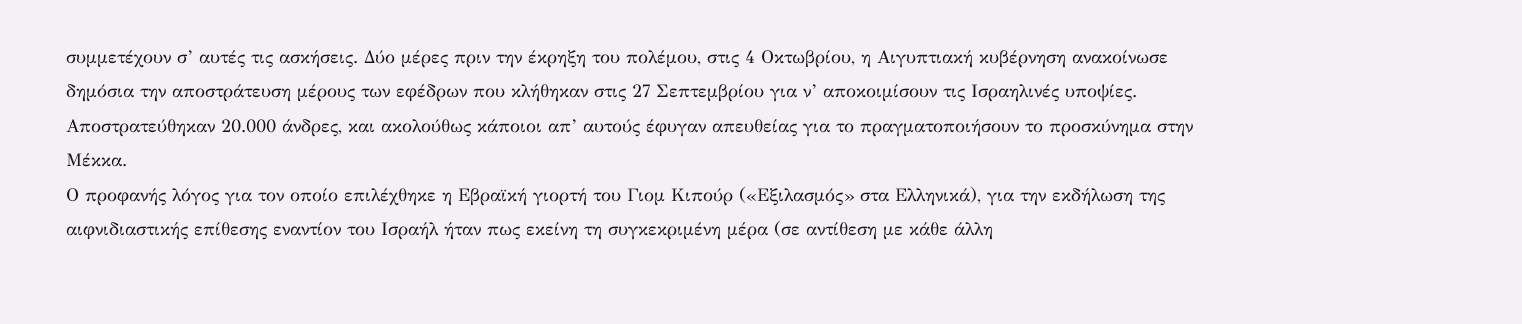συμμετέχουν σ’ αυτές τις ασκήσεις. Δύο μέρες πριν την έκρηξη του πολέμου, στις 4 Οκτωβρίου, η Αιγυπτιακή κυβέρνηση ανακοίνωσε δημόσια την αποστράτευση μέρους των εφέδρων που κλήθηκαν στις 27 Σεπτεμβρίου για ν’ αποκοιμίσουν τις Ισραηλινές υποψίες. Αποστρατεύθηκαν 20.000 άνδρες, και ακολούθως κάποιοι απ’ αυτούς έφυγαν απευθείας για το πραγματοποιήσουν το προσκύνημα στην Μέκκα.
Ο προφανής λόγος για τον οποίο επιλέχθηκε η Εβραϊκή γιορτή του Γιομ Κιπούρ («Εξιλασμός» στα Ελληνικά), για την εκδήλωση της αιφνιδιαστικής επίθεσης εναντίον του Ισραήλ ήταν πως εκείνη τη συγκεκριμένη μέρα (σε αντίθεση με κάθε άλλη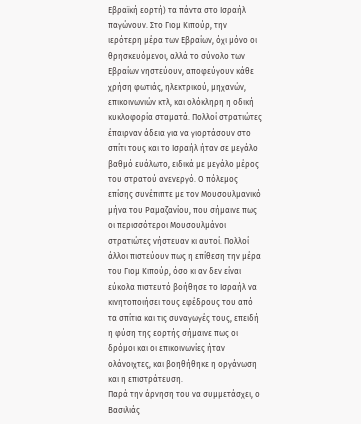Εβραϊκή εορτή) τα πάντα στο Ισραήλ παγώνουν. Στο Γιομ Κιπούρ, την ιερότερη μέρα των Εβραίων, όχι μόνο οι θρησκευόμενοι, αλλά το σύνολο των Εβραίων νηστεύουν, αποφεύγουν κάθε χρήση φωτιάς, ηλεκτρικού, μηχανών, επικοινωνιών κτλ, και ολόκληρη η οδική κυκλοφορία σταματά. Πολλοί στρατιώτες έπαιρναν άδεια για να γιορτάσουν στο σπίτι τους και το Ισραήλ ήταν σε μεγάλο βαθμό ευάλωτο, ειδικά με μεγάλο μέρος του στρατού ανενεργό. Ο πόλεμος επίσης συνέπιπτε με τον Μουσουλμανικό μήνα του Ραμαζανίου, που σήμαινε πως οι περισσότεροι Μουσουλμάνοι στρατιώτες νήστευαν κι αυτοί. Πολλοί άλλοι πιστεύουν πως η επίθεση την μέρα του Γιομ Κιπούρ, όσο κι αν δεν είναι εύκολα πιστευτό βοήθησε το Ισραήλ να κινητοποιήσει τους εφέδρους του από τα σπίτια και τις συναγωγές τους, επειδή η φύση της εορτής σήμαινε πως οι δρόμοι και οι επικοινωνίες ήταν ολάνοιχτες, και βοηθήθηκε η οργάνωση και η επιστράτευση.
Παρά την άρνηση του να συμμετάσχει, ο Βασιλιάς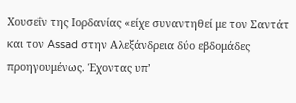Χουσεΐν της Ιορδανίας «είχε συναντηθεί με τον Σαντάτ και τον Assad στην Αλεξάνδρεια δύο εβδομάδες προηγουμένως. Έχοντας υπ’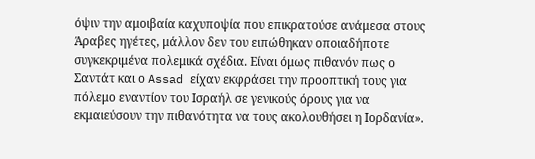όψιν την αμοιβαία καχυποψία που επικρατούσε ανάμεσα στους Άραβες ηγέτες, μάλλον δεν του ειπώθηκαν οποιαδήποτε συγκεκριμένα πολεμικά σχέδια. Είναι όμως πιθανόν πως ο Σαντάτ και ο Assad είχαν εκφράσει την προοπτική τους για πόλεμο εναντίον του Ισραήλ σε γενικούς όρους για να εκμαιεύσουν την πιθανότητα να τους ακολουθήσει η Ιορδανία».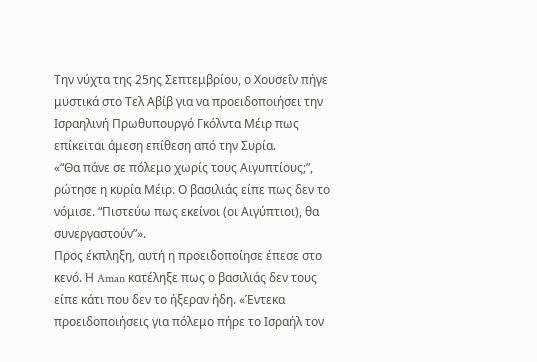Την νύχτα της 25ης Σεπτεμβρίου, ο Χουσεΐν πήγε μυστικά στο Τελ Αβίβ για να προειδοποιήσει την Ισραηλινή Πρωθυπουργό Γκόλντα Μέιρ πως επίκειται άμεση επίθεση από την Συρία.
«“Θα πάνε σε πόλεμο χωρίς τους Αιγυπτίους;”, ρώτησε η κυρία Μέιρ. Ο βασιλιάς είπε πως δεν το νόμισε. “Πιστεύω πως εκείνοι (οι Αιγύπτιοι), θα συνεργαστούν”».
Προς έκπληξη, αυτή η προειδοποίησε έπεσε στο κενό. Η Aman κατέληξε πως ο βασιλιάς δεν τους είπε κάτι που δεν το ήξεραν ήδη. «Έντεκα προειδοποιήσεις για πόλεμο πήρε το Ισραήλ τον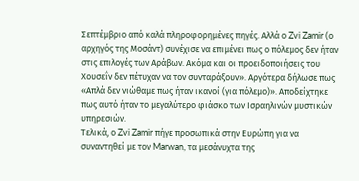Σεπτέμβριο από καλά πληροφορημένες πηγές. Αλλά ο Zvi Zamir (ο αρχηγός της Μοσάντ) συνέχισε να επιμένει πως ο πόλεμος δεν ήταν στις επιλογές των Αράβων. Ακόμα και οι προειδοποιήσεις του Χουσεΐν δεν πέτυχαν να τον συνταράξουν». Αργότερα δήλωσε πως «Απλά δεν νιώθαμε πως ήταν ικανοί (για πόλεμο)». Αποδείχτηκε πως αυτό ήταν το μεγαλύτερο φιάσκο των Ισραηλινών μυστικών υπηρεσιών.
Τελικά, ο Zvi Zamir πήγε προσωπικά στην Ευρώπη για να συναντηθεί με τον Marwan, τα μεσάνυχτα της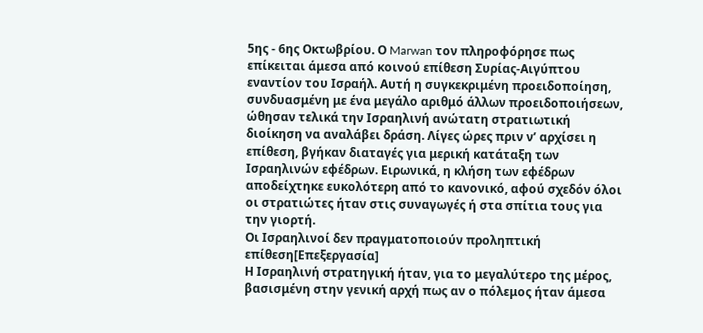5ης - 6ης Οκτωβρίου. Ο Marwan τον πληροφόρησε πως επίκειται άμεσα από κοινού επίθεση Συρίας-Αιγύπτου εναντίον του Ισραήλ. Αυτή η συγκεκριμένη προειδοποίηση, συνδυασμένη με ένα μεγάλο αριθμό άλλων προειδοποιήσεων, ώθησαν τελικά την Ισραηλινή ανώτατη στρατιωτική διοίκηση να αναλάβει δράση. Λίγες ώρες πριν ν’ αρχίσει η επίθεση, βγήκαν διαταγές για μερική κατάταξη των Ισραηλινών εφέδρων. Ειρωνικά, η κλήση των εφέδρων αποδείχτηκε ευκολότερη από το κανονικό, αφού σχεδόν όλοι οι στρατιώτες ήταν στις συναγωγές ή στα σπίτια τους για την γιορτή.
Οι Ισραηλινοί δεν πραγματοποιούν προληπτική επίθεση[Επεξεργασία]
Η Ισραηλινή στρατηγική ήταν, για το μεγαλύτερο της μέρος, βασισμένη στην γενική αρχή πως αν ο πόλεμος ήταν άμεσα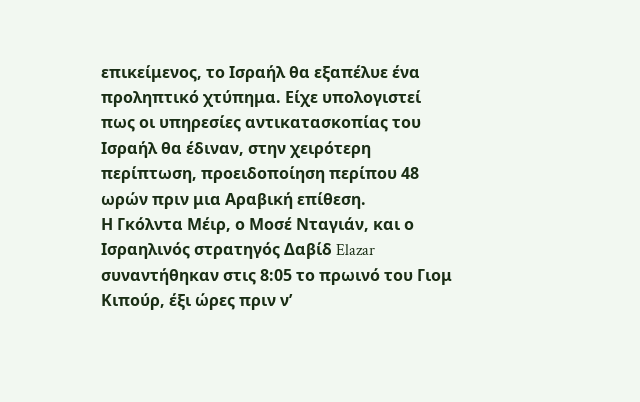επικείμενος, το Ισραήλ θα εξαπέλυε ένα προληπτικό χτύπημα. Είχε υπολογιστεί πως οι υπηρεσίες αντικατασκοπίας του Ισραήλ θα έδιναν, στην χειρότερη περίπτωση, προειδοποίηση περίπου 48 ωρών πριν μια Αραβική επίθεση.
Η Γκόλντα Μέιρ, ο Μοσέ Νταγιάν, και ο Ισραηλινός στρατηγός Δαβίδ Elazar συναντήθηκαν στις 8:05 το πρωινό του Γιομ Κιπούρ, έξι ώρες πριν ν’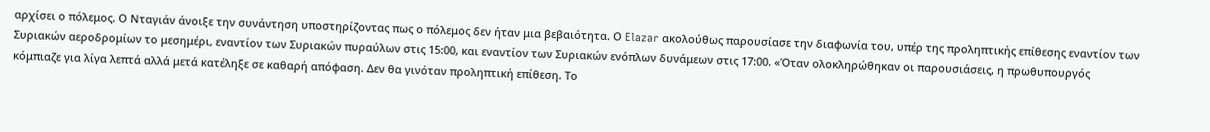αρχίσει ο πόλεμος. Ο Νταγιάν άνοιξε την συνάντηση υποστηρίζοντας πως ο πόλεμος δεν ήταν μια βεβαιότητα. Ο Elazar ακολούθως παρουσίασε την διαφωνία του, υπέρ της προληπτικής επίθεσης εναντίον των Συριακών αεροδρομίων το μεσημέρι, εναντίον των Συριακών πυραύλων στις 15:00, και εναντίον των Συριακών ενόπλων δυνάμεων στις 17:00. «Όταν ολοκληρώθηκαν οι παρουσιάσεις, η πρωθυπουργός κόμπιαζε για λίγα λεπτά αλλά μετά κατέληξε σε καθαρή απόφαση. Δεν θα γινόταν προληπτική επίθεση. Το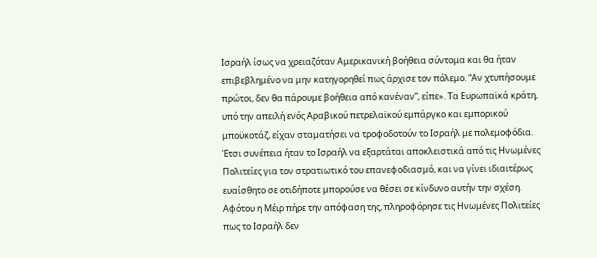Ισραήλ ίσως να χρειαζόταν Αμερικανική βοήθεια σύντομα και θα ήταν επιβεβλημένο να μην κατηγορηθεί πως άρχισε τον πόλεμο. “Αν χτυπήσουμε πρώτοι, δεν θα πάρουμε βοήθεια από κανέναν”, είπε». Τα Ευρωπαϊκά κράτη, υπό την απειλή ενός Αραβικού πετρελαϊκού εμπάργκο και εμπορικού μποϋκοτάζ, είχαν σταματήσει να τροφοδοτούν το Ισραήλ με πολεμοφόδια. Έτσι συνέπεια ήταν το Ισραήλ να εξαρτάται αποκλειστικά από τις Ηνωμένες Πολιτείες για τον στρατιωτικό του επανεφοδιασμό, και να γίνει ιδιαιτέρως ευαίσθητο σε οτιδήποτε μπορούσε να θέσει σε κίνδυνο αυτήν την σχέση. Αφότου η Μέιρ πήρε την απόφαση της, πληροφόρησε τις Ηνωμένες Πολιτείες πως το Ισραήλ δεν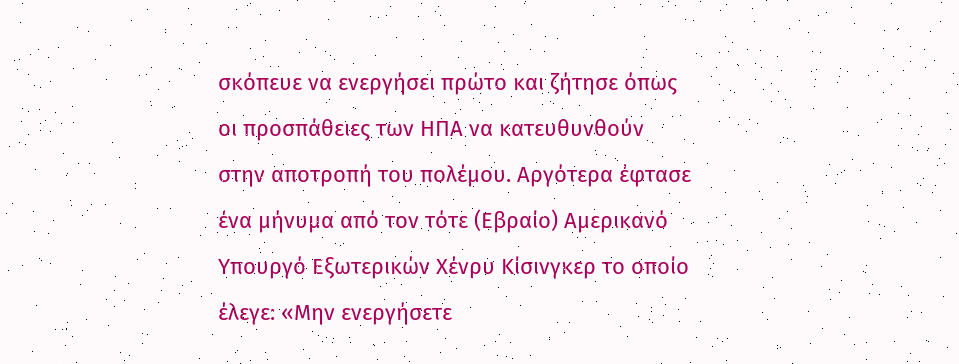σκόπευε να ενεργήσει πρώτο και ζήτησε όπως οι προσπάθειες των ΗΠΑ να κατευθυνθούν στην αποτροπή του πολέμου. Αργότερα έφτασε ένα μήνυμα από τον τότε (Εβραίο) Αμερικανό Υπουργό Εξωτερικών Χένρυ Κίσινγκερ το οποίο έλεγε: «Μην ενεργήσετε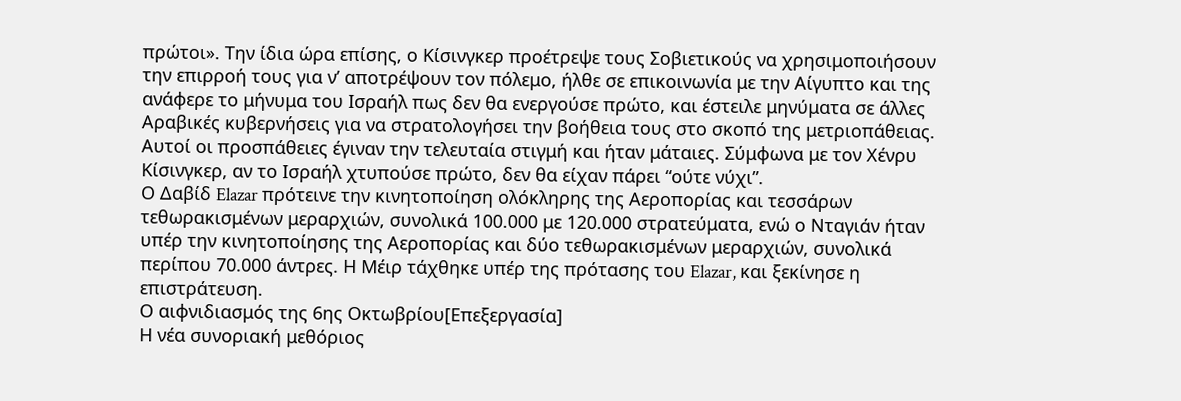πρώτοι». Την ίδια ώρα επίσης, ο Κίσινγκερ προέτρεψε τους Σοβιετικούς να χρησιμοποιήσουν την επιρροή τους για ν’ αποτρέψουν τον πόλεμο, ήλθε σε επικοινωνία με την Αίγυπτο και της ανάφερε το μήνυμα του Ισραήλ πως δεν θα ενεργούσε πρώτο, και έστειλε μηνύματα σε άλλες Αραβικές κυβερνήσεις για να στρατολογήσει την βοήθεια τους στο σκοπό της μετριοπάθειας. Αυτοί οι προσπάθειες έγιναν την τελευταία στιγμή και ήταν μάταιες. Σύμφωνα με τον Χένρυ Κίσινγκερ, αν το Ισραήλ χτυπούσε πρώτο, δεν θα είχαν πάρει “ούτε νύχι”.
Ο Δαβίδ Elazar πρότεινε την κινητοποίηση ολόκληρης της Αεροπορίας και τεσσάρων τεθωρακισμένων μεραρχιών, συνολικά 100.000 με 120.000 στρατεύματα, ενώ ο Νταγιάν ήταν υπέρ την κινητοποίησης της Αεροπορίας και δύο τεθωρακισμένων μεραρχιών, συνολικά περίπου 70.000 άντρες. Η Μέιρ τάχθηκε υπέρ της πρότασης του Elazar, και ξεκίνησε η επιστράτευση.
Ο αιφνιδιασμός της 6ης Οκτωβρίου[Επεξεργασία]
Η νέα συνοριακή μεθόριος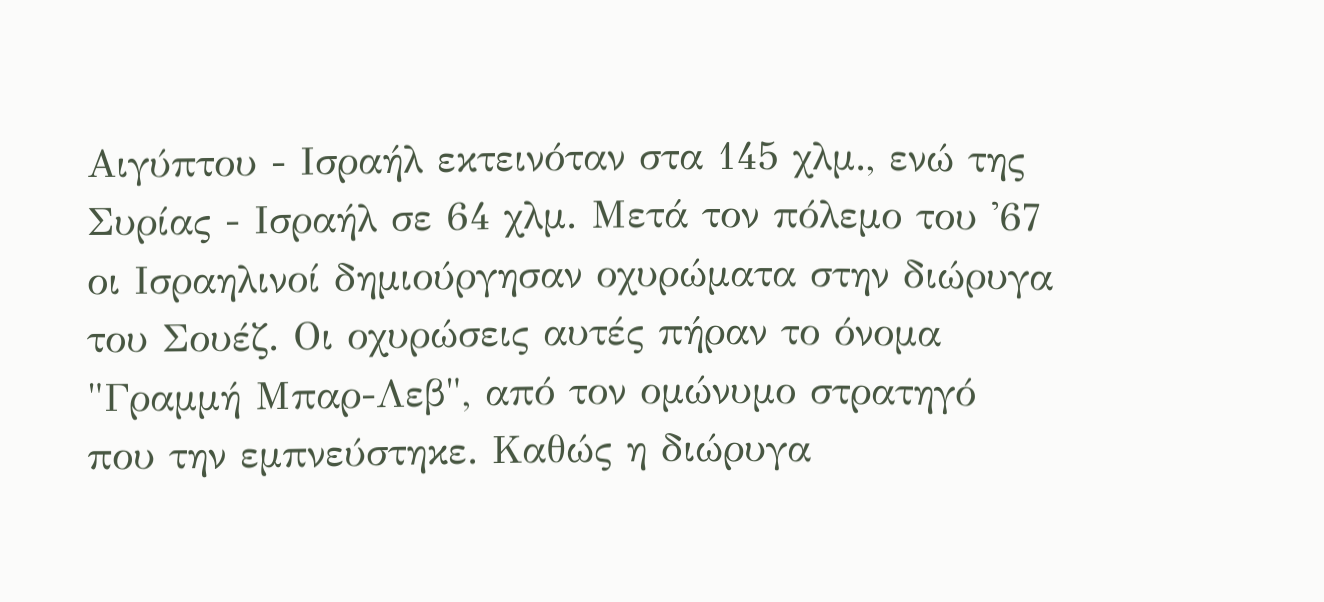Αιγύπτου - Ισραήλ εκτεινόταν στα 145 χλμ., ενώ της Συρίας - Ισραήλ σε 64 χλμ. Μετά τον πόλεμο του '67 οι Ισραηλινοί δημιούργησαν οχυρώματα στην διώρυγα του Σουέζ. Οι οχυρώσεις αυτές πήραν το όνομα "Γραμμή Μπαρ-Λεβ", από τον ομώνυμο στρατηγό που την εμπνεύστηκε. Καθώς η διώρυγα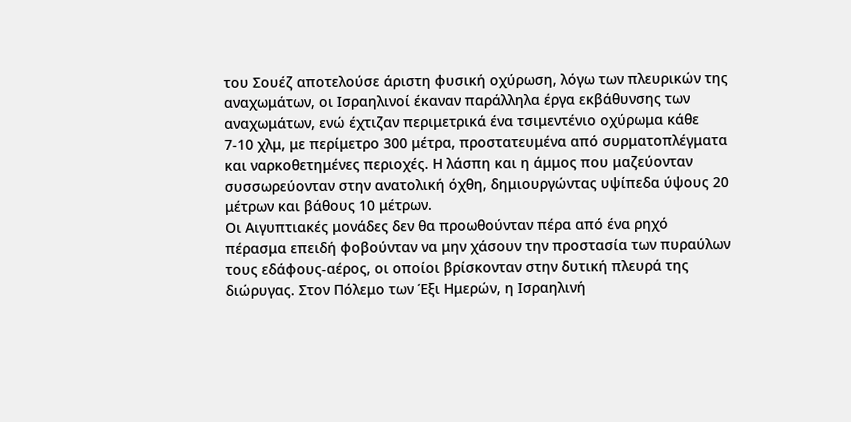του Σουέζ αποτελούσε άριστη φυσική οχύρωση, λόγω των πλευρικών της αναχωμάτων, οι Ισραηλινοί έκαναν παράλληλα έργα εκβάθυνσης των αναχωμάτων, ενώ έχτιζαν περιμετρικά ένα τσιμεντένιο οχύρωμα κάθε 7-10 χλμ, με περίμετρο 300 μέτρα, προστατευμένα από συρματοπλέγματα και ναρκοθετημένες περιοχές. Η λάσπη και η άμμος που μαζεύονταν συσσωρεύονταν στην ανατολική όχθη, δημιουργώντας υψίπεδα ύψους 20 μέτρων και βάθους 10 μέτρων.
Οι Αιγυπτιακές μονάδες δεν θα προωθούνταν πέρα από ένα ρηχό πέρασμα επειδή φοβούνταν να μην χάσουν την προστασία των πυραύλων τους εδάφους-αέρος, οι οποίοι βρίσκονταν στην δυτική πλευρά της διώρυγας. Στον Πόλεμο των Έξι Ημερών, η Ισραηλινή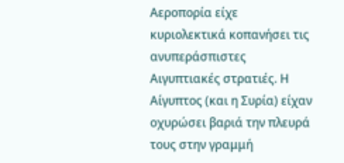Αεροπορία είχε κυριολεκτικά κοπανήσει τις ανυπεράσπιστες Αιγυπτιακές στρατιές. Η Αίγυπτος (και η Συρία) είχαν οχυρώσει βαριά την πλευρά τους στην γραμμή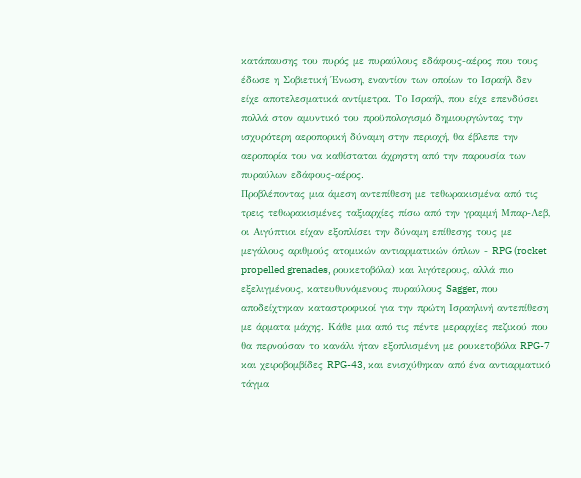κατάπαυσης του πυρός με πυραύλους εδάφους-αέρος που τους έδωσε η Σοβιετική Ένωση, εναντίον των οποίων το Ισραήλ δεν είχε αποτελεσματικά αντίμετρα. Το Ισραήλ, που είχε επενδύσει πολλά στον αμυντικό του προϋπολογισμό δημιουργώντας την ισχυρότερη αεροπορική δύναμη στην περιοχή, θα έβλεπε την αεροπορία του να καθίσταται άχρηστη από την παρουσία των πυραύλων εδάφους-αέρος.
Προβλέποντας μια άμεση αντεπίθεση με τεθωρακισμένα από τις τρεις τεθωρακισμένες ταξιαρχίες πίσω από την γραμμή Μπαρ-Λεβ, οι Αιγύπτιοι είχαν εξοπλίσει την δύναμη επίθεσης τους με μεγάλους αριθμούς ατομικών αντιαρματικών όπλων - RPG (rocket propelled grenades, ρουκετοβόλα) και λιγότερους, αλλά πιο εξελιγμένους, κατευθυνόμενους πυραύλους Sagger, που αποδείχτηκαν καταστροφικοί για την πρώτη Ισραηλινή αντεπίθεση με άρματα μάχης. Κάθε μια από τις πέντε μεραρχίες πεζικού που θα περνούσαν το κανάλι ήταν εξοπλισμένη με ρουκετοβόλα RPG-7 και χειροβομβίδες RPG-43, και ενισχύθηκαν από ένα αντιαρματικό τάγμα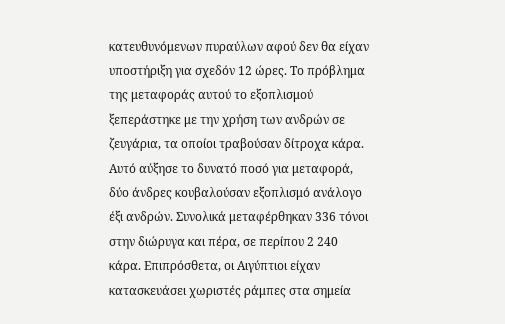κατευθυνόμενων πυραύλων αφού δεν θα είχαν υποστήριξη για σχεδόν 12 ώρες. Το πρόβλημα της μεταφοράς αυτού το εξοπλισμού ξεπεράστηκε με την χρήση των ανδρών σε ζευγάρια, τα οποίοι τραβούσαν δίτροχα κάρα. Αυτό αύξησε το δυνατό ποσό για μεταφορά, δύο άνδρες κουβαλούσαν εξοπλισμό ανάλογο έξι ανδρών. Συνολικά μεταφέρθηκαν 336 τόνοι στην διώρυγα και πέρα, σε περίπου 2 240 κάρα. Επιπρόσθετα, οι Αιγύπτιοι είχαν κατασκευάσει χωριστές ράμπες στα σημεία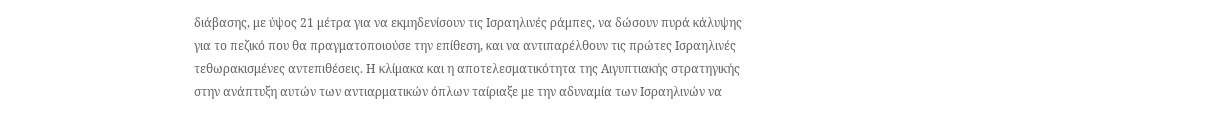διάβασης, με ύψος 21 μέτρα για να εκμηδενίσουν τις Ισραηλινές ράμπες, να δώσουν πυρά κάλυψης για το πεζικό που θα πραγματοποιούσε την επίθεση, και να αντιπαρέλθουν τις πρώτες Ισραηλινές τεθωρακισμένες αντεπιθέσεις. Η κλίμακα και η αποτελεσματικότητα της Αιγυπτιακής στρατηγικής στην ανάπτυξη αυτών των αντιαρματικών όπλων ταίριαξε με την αδυναμία των Ισραηλινών να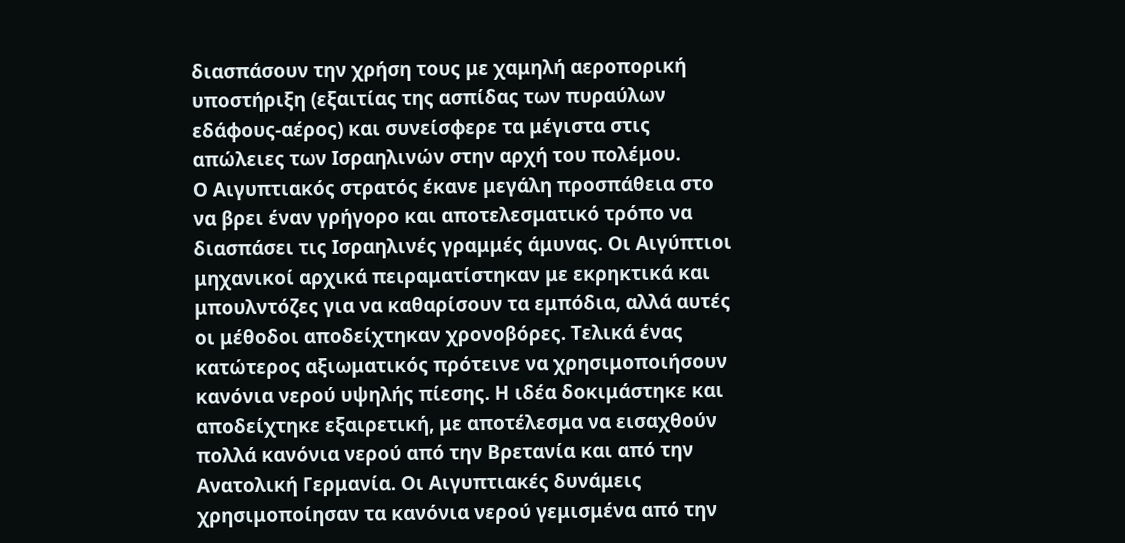διασπάσουν την χρήση τους με χαμηλή αεροπορική υποστήριξη (εξαιτίας της ασπίδας των πυραύλων εδάφους-αέρος) και συνείσφερε τα μέγιστα στις απώλειες των Ισραηλινών στην αρχή του πολέμου.
Ο Αιγυπτιακός στρατός έκανε μεγάλη προσπάθεια στο να βρει έναν γρήγορο και αποτελεσματικό τρόπο να διασπάσει τις Ισραηλινές γραμμές άμυνας. Οι Αιγύπτιοι μηχανικοί αρχικά πειραματίστηκαν με εκρηκτικά και μπουλντόζες για να καθαρίσουν τα εμπόδια, αλλά αυτές οι μέθοδοι αποδείχτηκαν χρονοβόρες. Τελικά ένας κατώτερος αξιωματικός πρότεινε να χρησιμοποιήσουν κανόνια νερού υψηλής πίεσης. Η ιδέα δοκιμάστηκε και αποδείχτηκε εξαιρετική, με αποτέλεσμα να εισαχθούν πολλά κανόνια νερού από την Βρετανία και από την Ανατολική Γερμανία. Οι Αιγυπτιακές δυνάμεις χρησιμοποίησαν τα κανόνια νερού γεμισμένα από την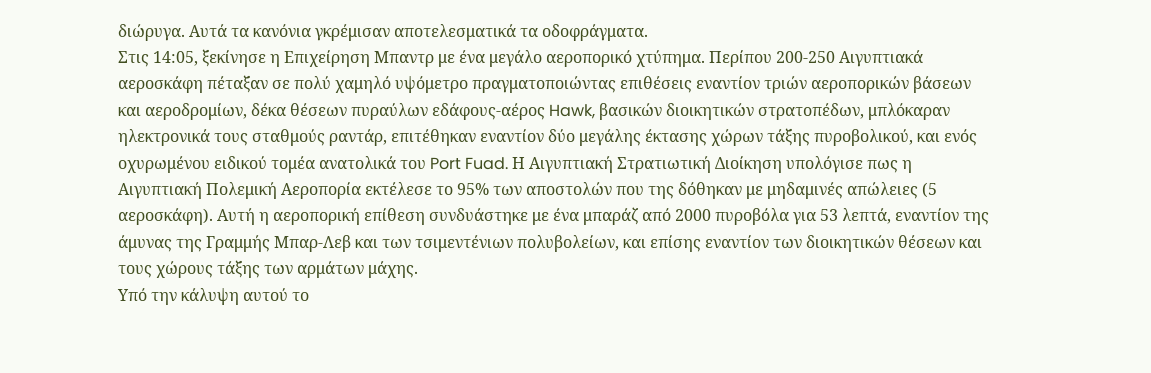διώρυγα. Αυτά τα κανόνια γκρέμισαν αποτελεσματικά τα οδοφράγματα.
Στις 14:05, ξεκίνησε η Επιχείρηση Μπαντρ με ένα μεγάλο αεροπορικό χτύπημα. Περίπου 200-250 Αιγυπτιακά αεροσκάφη πέταξαν σε πολύ χαμηλό υψόμετρο πραγματοποιώντας επιθέσεις εναντίον τριών αεροπορικών βάσεων και αεροδρομίων, δέκα θέσεων πυραύλων εδάφους-αέρος Hawk, βασικών διοικητικών στρατοπέδων, μπλόκαραν ηλεκτρονικά τους σταθμούς ραντάρ, επιτέθηκαν εναντίον δύο μεγάλης έκτασης χώρων τάξης πυροβολικού, και ενός οχυρωμένου ειδικού τομέα ανατολικά του Port Fuad. Η Αιγυπτιακή Στρατιωτική Διοίκηση υπολόγισε πως η Αιγυπτιακή Πολεμική Αεροπορία εκτέλεσε το 95% των αποστολών που της δόθηκαν με μηδαμινές απώλειες (5 αεροσκάφη). Αυτή η αεροπορική επίθεση συνδυάστηκε με ένα μπαράζ από 2000 πυροβόλα για 53 λεπτά, εναντίον της άμυνας της Γραμμής Μπαρ-Λεβ και των τσιμεντένιων πολυβολείων, και επίσης εναντίον των διοικητικών θέσεων και τους χώρους τάξης των αρμάτων μάχης.
Υπό την κάλυψη αυτού το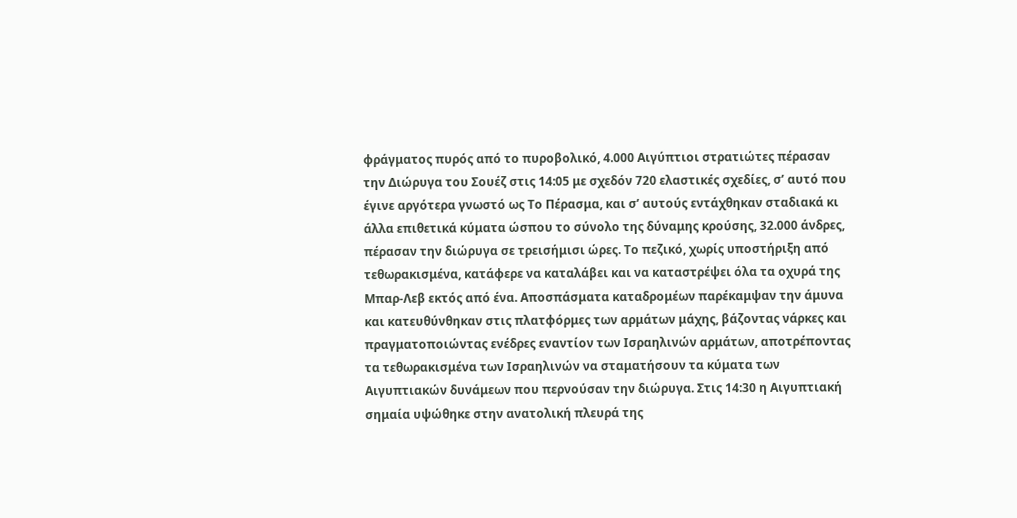φράγματος πυρός από το πυροβολικό, 4.000 Αιγύπτιοι στρατιώτες πέρασαν την Διώρυγα του Σουέζ στις 14:05 με σχεδόν 720 ελαστικές σχεδίες, σ’ αυτό που έγινε αργότερα γνωστό ως Το Πέρασμα, και σ’ αυτούς εντάχθηκαν σταδιακά κι άλλα επιθετικά κύματα ώσπου το σύνολο της δύναμης κρούσης, 32.000 άνδρες, πέρασαν την διώρυγα σε τρεισήμισι ώρες. Το πεζικό, χωρίς υποστήριξη από τεθωρακισμένα, κατάφερε να καταλάβει και να καταστρέψει όλα τα οχυρά της Μπαρ-Λεβ εκτός από ένα. Αποσπάσματα καταδρομέων παρέκαμψαν την άμυνα και κατευθύνθηκαν στις πλατφόρμες των αρμάτων μάχης, βάζοντας νάρκες και πραγματοποιώντας ενέδρες εναντίον των Ισραηλινών αρμάτων, αποτρέποντας τα τεθωρακισμένα των Ισραηλινών να σταματήσουν τα κύματα των Αιγυπτιακών δυνάμεων που περνούσαν την διώρυγα. Στις 14:30 η Αιγυπτιακή σημαία υψώθηκε στην ανατολική πλευρά της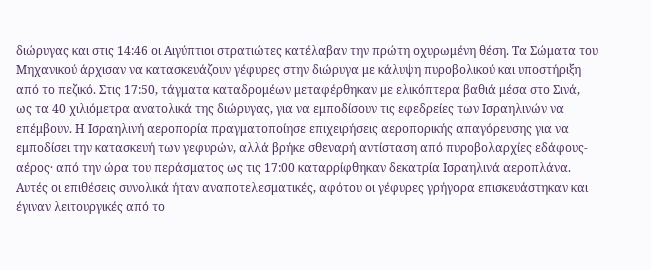διώρυγας και στις 14:46 οι Αιγύπτιοι στρατιώτες κατέλαβαν την πρώτη οχυρωμένη θέση. Τα Σώματα του Μηχανικού άρχισαν να κατασκευάζουν γέφυρες στην διώρυγα με κάλυψη πυροβολικού και υποστήριξη από το πεζικό. Στις 17:50, τάγματα καταδρομέων μεταφέρθηκαν με ελικόπτερα βαθιά μέσα στο Σινά, ως τα 40 χιλιόμετρα ανατολικά της διώρυγας, για να εμποδίσουν τις εφεδρείες των Ισραηλινών να επέμβουν. Η Ισραηλινή αεροπορία πραγματοποίησε επιχειρήσεις αεροπορικής απαγόρευσης για να εμποδίσει την κατασκευή των γεφυρών, αλλά βρήκε σθεναρή αντίσταση από πυροβολαρχίες εδάφους-αέρος· από την ώρα του περάσματος ως τις 17:00 καταρρίφθηκαν δεκατρία Ισραηλινά αεροπλάνα. Αυτές οι επιθέσεις συνολικά ήταν αναποτελεσματικές, αφότου οι γέφυρες γρήγορα επισκευάστηκαν και έγιναν λειτουργικές από το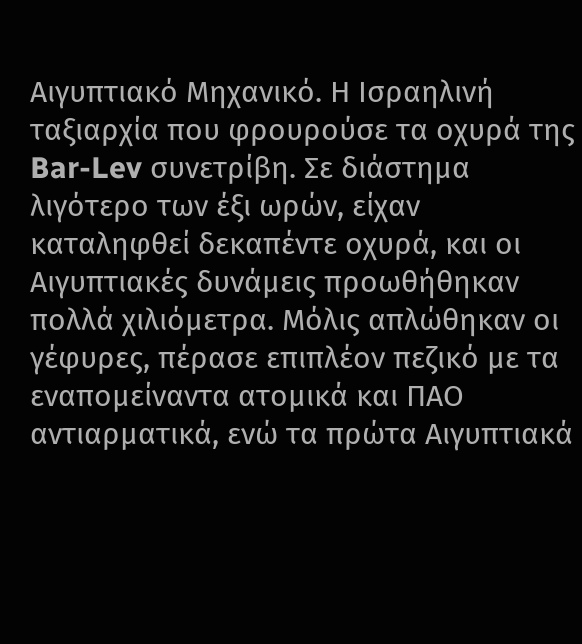Αιγυπτιακό Μηχανικό. Η Ισραηλινή ταξιαρχία που φρουρούσε τα οχυρά της Bar-Lev συνετρίβη. Σε διάστημα λιγότερο των έξι ωρών, είχαν καταληφθεί δεκαπέντε οχυρά, και οι Αιγυπτιακές δυνάμεις προωθήθηκαν πολλά χιλιόμετρα. Μόλις απλώθηκαν οι γέφυρες, πέρασε επιπλέον πεζικό με τα εναπομείναντα ατομικά και ΠΑΟ αντιαρματικά, ενώ τα πρώτα Αιγυπτιακά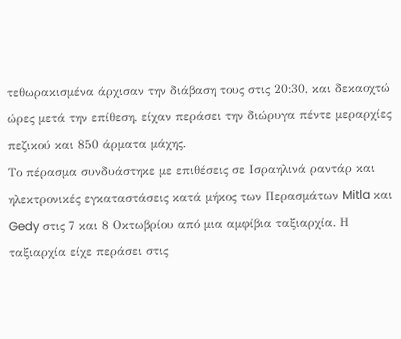τεθωρακισμένα άρχισαν την διάβαση τους στις 20:30, και δεκαοχτώ ώρες μετά την επίθεση, είχαν περάσει την διώρυγα πέντε μεραρχίες πεζικού και 850 άρματα μάχης.
Το πέρασμα συνδυάστηκε με επιθέσεις σε Ισραηλινά ραντάρ και ηλεκτρονικές εγκαταστάσεις κατά μήκος των Περασμάτων Mitla και Gedy στις 7 και 8 Οκτωβρίου από μια αμφίβια ταξιαρχία. Η ταξιαρχία είχε περάσει στις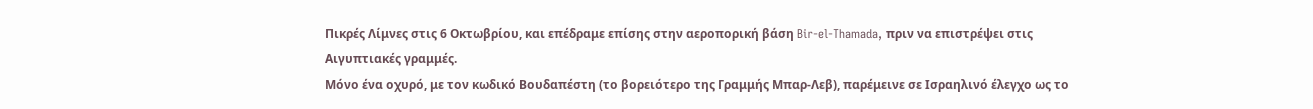Πικρές Λίμνες στις 6 Οκτωβρίου, και επέδραμε επίσης στην αεροπορική βάση Bir-el-Thamada, πριν να επιστρέψει στις Αιγυπτιακές γραμμές.
Μόνο ένα οχυρό, με τον κωδικό Βουδαπέστη (το βορειότερο της Γραμμής Μπαρ-Λεβ), παρέμεινε σε Ισραηλινό έλεγχο ως το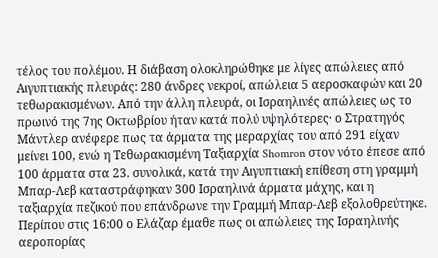τέλος του πολέμου. Η διάβαση ολοκληρώθηκε με λίγες απώλειες από Αιγυπτιακής πλευράς: 280 άνδρες νεκροί, απώλεια 5 αεροσκαφών και 20 τεθωρακισμένων. Από την άλλη πλευρά, οι Ισραηλινές απώλειες ως το πρωινό της 7ης Οκτωβρίου ήταν κατά πολύ υψηλότερες· ο Στρατηγός Μάντλερ ανέφερε πως τα άρματα της μεραρχίας του από 291 είχαν μείνει 100, ενώ η Τεθωρακισμένη Ταξιαρχία Shomron στον νότο έπεσε από 100 άρματα στα 23. συνολικά, κατά την Αιγυπτιακή επίθεση στη γραμμή Μπαρ-Λεβ καταστράφηκαν 300 Ισραηλινά άρματα μάχης, και η ταξιαρχία πεζικού που επάνδρωνε την Γραμμή Μπαρ-Λεβ εξολοθρεύτηκε. Περίπου στις 16:00 ο Ελάζαρ έμαθε πως οι απώλειες της Ισραηλινής αεροπορίας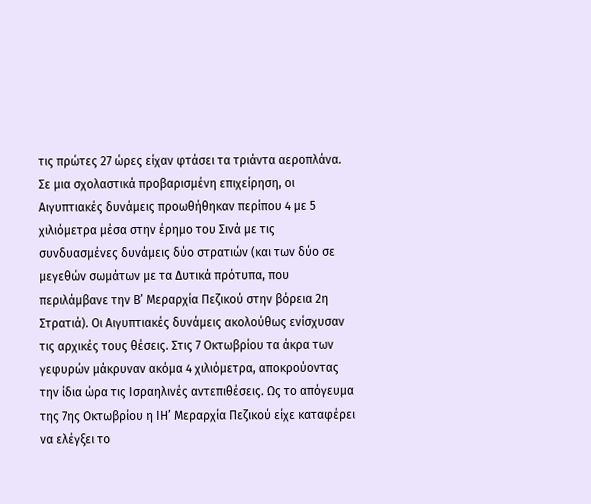τις πρώτες 27 ώρες είχαν φτάσει τα τριάντα αεροπλάνα.
Σε μια σχολαστικά προβαρισμένη επιχείρηση, οι Αιγυπτιακές δυνάμεις προωθήθηκαν περίπου 4 με 5 χιλιόμετρα μέσα στην έρημο του Σινά με τις συνδυασμένες δυνάμεις δύο στρατιών (και των δύο σε μεγεθών σωμάτων με τα Δυτικά πρότυπα, που περιλάμβανε την Β’ Μεραρχία Πεζικού στην βόρεια 2η Στρατιά). Οι Αιγυπτιακές δυνάμεις ακολούθως ενίσχυσαν τις αρχικές τους θέσεις. Στις 7 Οκτωβρίου τα άκρα των γεφυρών μάκρυναν ακόμα 4 χιλιόμετρα, αποκρούοντας την ίδια ώρα τις Ισραηλινές αντεπιθέσεις. Ως το απόγευμα της 7ης Οκτωβρίου η ΙΗ’ Μεραρχία Πεζικού είχε καταφέρει να ελέγξει το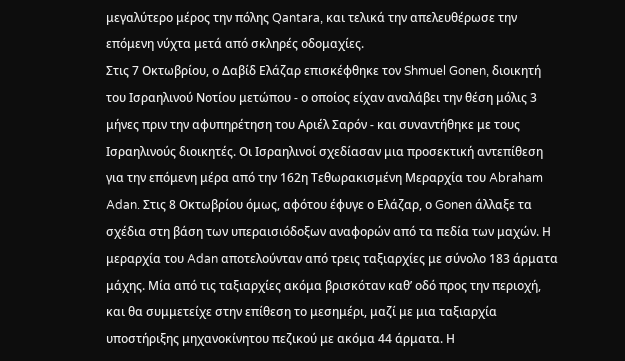μεγαλύτερο μέρος την πόλης Qantara, και τελικά την απελευθέρωσε την επόμενη νύχτα μετά από σκληρές οδομαχίες.
Στις 7 Οκτωβρίου, ο Δαβίδ Ελάζαρ επισκέφθηκε τον Shmuel Gonen, διοικητή του Ισραηλινού Νοτίου μετώπου - ο οποίος είχαν αναλάβει την θέση μόλις 3 μήνες πριν την αφυπηρέτηση του Αριέλ Σαρόν - και συναντήθηκε με τους Ισραηλινούς διοικητές. Οι Ισραηλινοί σχεδίασαν μια προσεκτική αντεπίθεση για την επόμενη μέρα από την 162η Τεθωρακισμένη Μεραρχία του Abraham Adan. Στις 8 Οκτωβρίου όμως, αφότου έφυγε ο Ελάζαρ, ο Gonen άλλαξε τα σχέδια στη βάση των υπεραισιόδοξων αναφορών από τα πεδία των μαχών. Η μεραρχία του Adan αποτελούνταν από τρεις ταξιαρχίες με σύνολο 183 άρματα μάχης. Μία από τις ταξιαρχίες ακόμα βρισκόταν καθ’ οδό προς την περιοχή, και θα συμμετείχε στην επίθεση το μεσημέρι, μαζί με μια ταξιαρχία υποστήριξης μηχανοκίνητου πεζικού με ακόμα 44 άρματα. Η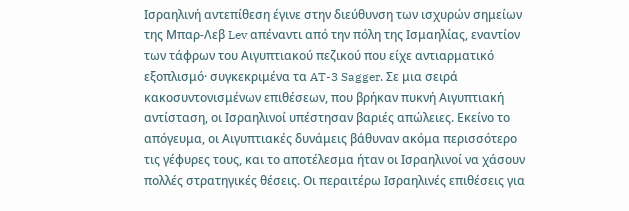Ισραηλινή αντεπίθεση έγινε στην διεύθυνση των ισχυρών σημείων της Μπαρ-Λεβ Lev απέναντι από την πόλη της Ισμαηλίας, εναντίον των τάφρων του Αιγυπτιακού πεζικού που είχε αντιαρματικό εξοπλισμό· συγκεκριμένα τα AT-3 Sagger. Σε μια σειρά κακοσυντονισμένων επιθέσεων, που βρήκαν πυκνή Αιγυπτιακή αντίσταση, οι Ισραηλινοί υπέστησαν βαριές απώλειες. Εκείνο το απόγευμα, οι Αιγυπτιακές δυνάμεις βάθυναν ακόμα περισσότερο τις γέφυρες τους, και το αποτέλεσμα ήταν οι Ισραηλινοί να χάσουν πολλές στρατηγικές θέσεις. Οι περαιτέρω Ισραηλινές επιθέσεις για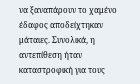να ξαναπάρουν το χαμένο έδαφος αποδείχτηκαν μάταιες. Συνολικά, η αντεπίθεση ήταν καταστροφική για τους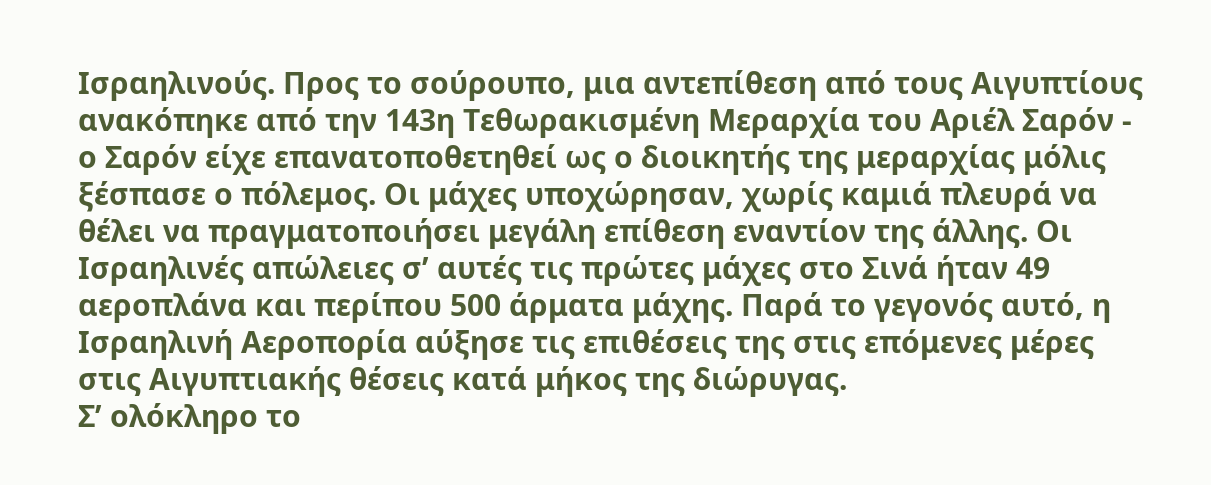Ισραηλινούς. Προς το σούρουπο, μια αντεπίθεση από τους Αιγυπτίους ανακόπηκε από την 143η Τεθωρακισμένη Μεραρχία του Αριέλ Σαρόν - ο Σαρόν είχε επανατοποθετηθεί ως ο διοικητής της μεραρχίας μόλις ξέσπασε ο πόλεμος. Οι μάχες υποχώρησαν, χωρίς καμιά πλευρά να θέλει να πραγματοποιήσει μεγάλη επίθεση εναντίον της άλλης. Οι Ισραηλινές απώλειες σ’ αυτές τις πρώτες μάχες στο Σινά ήταν 49 αεροπλάνα και περίπου 500 άρματα μάχης. Παρά το γεγονός αυτό, η Ισραηλινή Αεροπορία αύξησε τις επιθέσεις της στις επόμενες μέρες στις Αιγυπτιακής θέσεις κατά μήκος της διώρυγας.
Σ’ ολόκληρο το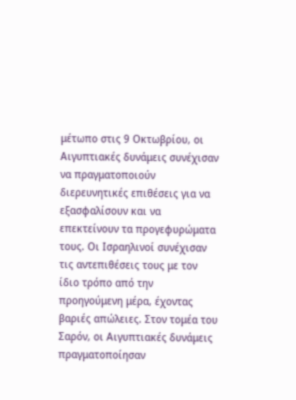μέτωπο στις 9 Οκτωβρίου, οι Αιγυπτιακές δυνάμεις συνέχισαν να πραγματοποιούν διερευνητικές επιθέσεις για να εξασφαλίσουν και να επεκτείνουν τα προγεφυρώματα τους. Οι Ισραηλινοί συνέχισαν τις αντεπιθέσεις τους με τον ίδιο τρόπο από την προηγούμενη μέρα, έχοντας βαριές απώλειες. Στον τομέα του Σαρόν, οι Αιγυπτιακές δυνάμεις πραγματοποίησαν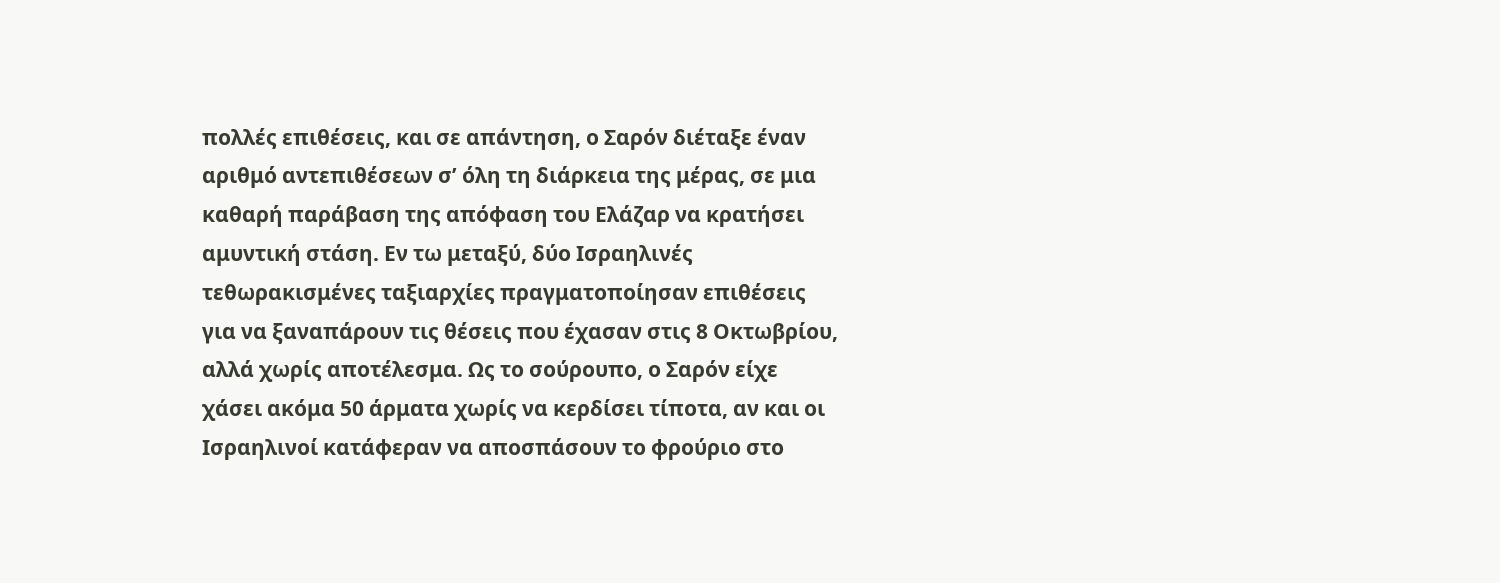πολλές επιθέσεις, και σε απάντηση, ο Σαρόν διέταξε έναν αριθμό αντεπιθέσεων σ’ όλη τη διάρκεια της μέρας, σε μια καθαρή παράβαση της απόφαση του Ελάζαρ να κρατήσει αμυντική στάση. Εν τω μεταξύ, δύο Ισραηλινές τεθωρακισμένες ταξιαρχίες πραγματοποίησαν επιθέσεις για να ξαναπάρουν τις θέσεις που έχασαν στις 8 Οκτωβρίου, αλλά χωρίς αποτέλεσμα. Ως το σούρουπο, ο Σαρόν είχε χάσει ακόμα 50 άρματα χωρίς να κερδίσει τίποτα, αν και οι Ισραηλινοί κατάφεραν να αποσπάσουν το φρούριο στο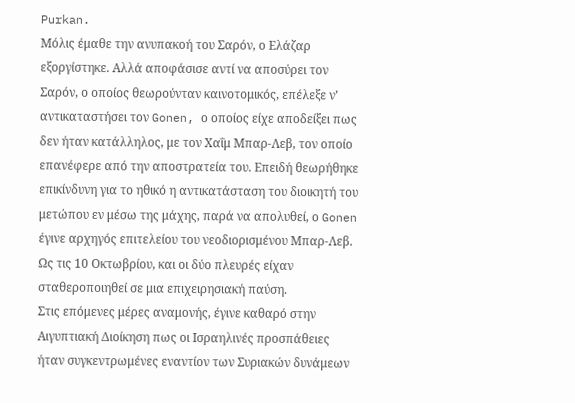Purkan.
Μόλις έμαθε την ανυπακοή του Σαρόν, ο Ελάζαρ εξοργίστηκε. Αλλά αποφάσισε αντί να αποσύρει τον Σαρόν, ο οποίος θεωρούνταν καινοτομικός, επέλεξε ν’ αντικαταστήσει τον Gonen, ο οποίος είχε αποδείξει πως δεν ήταν κατάλληλος, με τον Χαΐμ Μπαρ-Λεβ, τον οποίο επανέφερε από την αποστρατεία του. Επειδή θεωρήθηκε επικίνδυνη για το ηθικό η αντικατάσταση του διοικητή του μετώπου εν μέσω της μάχης, παρά να απολυθεί, ο Gonen έγινε αρχηγός επιτελείου του νεοδιορισμένου Μπαρ-Λεβ. Ως τις 10 Οκτωβρίου, και οι δύο πλευρές είχαν σταθεροποιηθεί σε μια επιχειρησιακή παύση.
Στις επόμενες μέρες αναμονής, έγινε καθαρό στην Αιγυπτιακή Διοίκηση πως οι Ισραηλινές προσπάθειες ήταν συγκεντρωμένες εναντίον των Συριακών δυνάμεων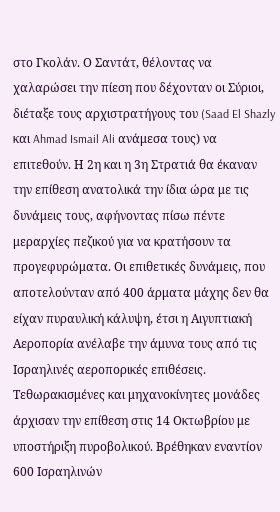στο Γκολάν. Ο Σαντάτ, θέλοντας να χαλαρώσει την πίεση που δέχονταν οι Σύριοι, διέταξε τους αρχιστρατήγους του (Saad El Shazly και Ahmad Ismail Ali ανάμεσα τους) να επιτεθούν. Η 2η και η 3η Στρατιά θα έκαναν την επίθεση ανατολικά την ίδια ώρα με τις δυνάμεις τους, αφήνοντας πίσω πέντε μεραρχίες πεζικού για να κρατήσουν τα προγεφυρώματα. Οι επιθετικές δυνάμεις, που αποτελούνταν από 400 άρματα μάχης δεν θα είχαν πυραυλική κάλυψη, έτσι η Αιγυπτιακή Αεροπορία ανέλαβε την άμυνα τους από τις Ισραηλινές αεροπορικές επιθέσεις. Τεθωρακισμένες και μηχανοκίνητες μονάδες άρχισαν την επίθεση στις 14 Οκτωβρίου με υποστήριξη πυροβολικού. Βρέθηκαν εναντίον 600 Ισραηλινών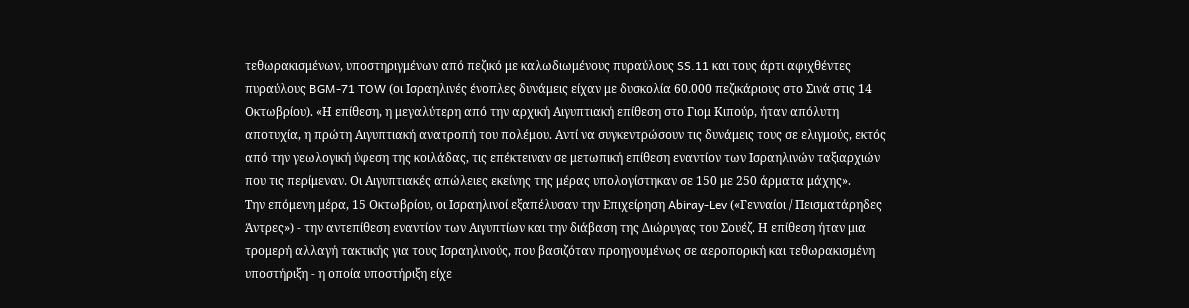τεθωρακισμένων, υποστηριγμένων από πεζικό με καλωδιωμένους πυραύλους SS.11 και τους άρτι αφιχθέντες πυραύλους BGM-71 TOW (οι Ισραηλινές ένοπλες δυνάμεις είχαν με δυσκολία 60.000 πεζικάριους στο Σινά στις 14 Οκτωβρίου). «Η επίθεση, η μεγαλύτερη από την αρχική Αιγυπτιακή επίθεση στο Γιομ Κιπούρ, ήταν απόλυτη αποτυχία, η πρώτη Αιγυπτιακή ανατροπή του πολέμου. Αντί να συγκεντρώσουν τις δυνάμεις τους σε ελιγμούς, εκτός από την γεωλογική ύφεση της κοιλάδας, τις επέκτειναν σε μετωπική επίθεση εναντίον των Ισραηλινών ταξιαρχιών που τις περίμεναν. Οι Αιγυπτιακές απώλειες εκείνης της μέρας υπολογίστηκαν σε 150 με 250 άρματα μάχης».
Την επόμενη μέρα, 15 Οκτωβρίου, οι Ισραηλινοί εξαπέλυσαν την Επιχείρηση Abiray-Lev («Γενναίοι / Πεισματάρηδες Άντρες») - την αντεπίθεση εναντίον των Αιγυπτίων και την διάβαση της Διώρυγας του Σουέζ. Η επίθεση ήταν μια τρομερή αλλαγή τακτικής για τους Ισραηλινούς, που βασιζόταν προηγουμένως σε αεροπορική και τεθωρακισμένη υποστήριξη - η οποία υποστήριξη είχε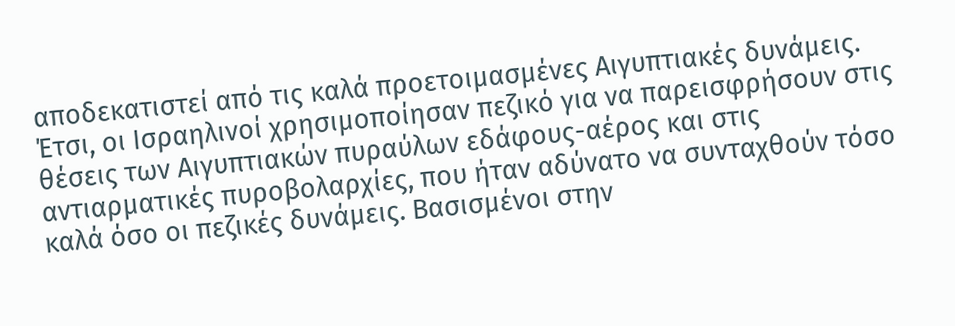αποδεκατιστεί από τις καλά προετοιμασμένες Αιγυπτιακές δυνάμεις. Έτσι, οι Ισραηλινοί χρησιμοποίησαν πεζικό για να παρεισφρήσουν στις θέσεις των Αιγυπτιακών πυραύλων εδάφους-αέρος και στις αντιαρματικές πυροβολαρχίες, που ήταν αδύνατο να συνταχθούν τόσο καλά όσο οι πεζικές δυνάμεις. Βασισμένοι στην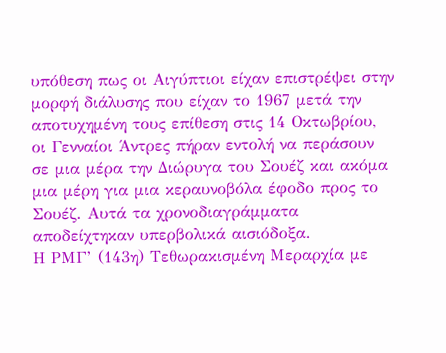υπόθεση πως οι Αιγύπτιοι είχαν επιστρέψει στην μορφή διάλυσης που είχαν το 1967 μετά την αποτυχημένη τους επίθεση στις 14 Οκτωβρίου, οι Γενναίοι Άντρες πήραν εντολή να περάσουν σε μια μέρα την Διώρυγα του Σουέζ και ακόμα μια μέρη για μια κεραυνοβόλα έφοδο προς το Σουέζ. Αυτά τα χρονοδιαγράμματα αποδείχτηκαν υπερβολικά αισιόδοξα.
Η ΡΜΓ’ (143η) Τεθωρακισμένη Μεραρχία με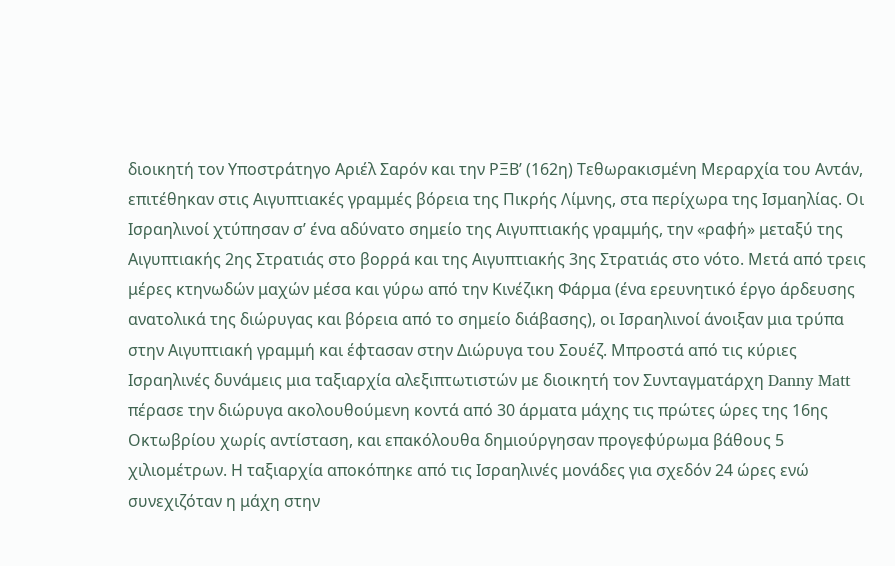διοικητή τον Υποστράτηγο Αριέλ Σαρόν και την ΡΞΒ’ (162η) Τεθωρακισμένη Μεραρχία του Αντάν, επιτέθηκαν στις Αιγυπτιακές γραμμές βόρεια της Πικρής Λίμνης, στα περίχωρα της Ισμαηλίας. Οι Ισραηλινοί χτύπησαν σ’ ένα αδύνατο σημείο της Αιγυπτιακής γραμμής, την «ραφή» μεταξύ της Αιγυπτιακής 2ης Στρατιάς στο βορρά και της Αιγυπτιακής 3ης Στρατιάς στο νότο. Μετά από τρεις μέρες κτηνωδών μαχών μέσα και γύρω από την Κινέζικη Φάρμα (ένα ερευνητικό έργο άρδευσης ανατολικά της διώρυγας και βόρεια από το σημείο διάβασης), οι Ισραηλινοί άνοιξαν μια τρύπα στην Αιγυπτιακή γραμμή και έφτασαν στην Διώρυγα του Σουέζ. Μπροστά από τις κύριες Ισραηλινές δυνάμεις μια ταξιαρχία αλεξιπτωτιστών με διοικητή τον Συνταγματάρχη Danny Matt πέρασε την διώρυγα ακολουθούμενη κοντά από 30 άρματα μάχης τις πρώτες ώρες της 16ης Οκτωβρίου χωρίς αντίσταση, και επακόλουθα δημιούργησαν προγεφύρωμα βάθους 5 χιλιομέτρων. Η ταξιαρχία αποκόπηκε από τις Ισραηλινές μονάδες για σχεδόν 24 ώρες ενώ συνεχιζόταν η μάχη στην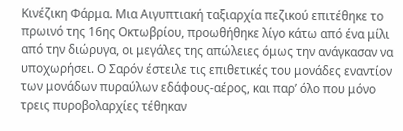Κινέζικη Φάρμα. Μια Αιγυπτιακή ταξιαρχία πεζικού επιτέθηκε το πρωινό της 16ης Οκτωβρίου, προωθήθηκε λίγο κάτω από ένα μίλι από την διώρυγα, οι μεγάλες της απώλειες όμως την ανάγκασαν να υποχωρήσει. Ο Σαρόν έστειλε τις επιθετικές του μονάδες εναντίον των μονάδων πυραύλων εδάφους-αέρος, και παρ’ όλο που μόνο τρεις πυροβολαρχίες τέθηκαν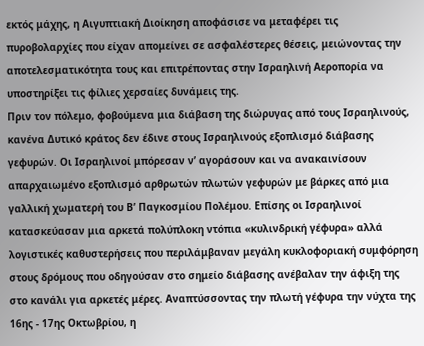εκτός μάχης, η Αιγυπτιακή Διοίκηση αποφάσισε να μεταφέρει τις πυροβολαρχίες που είχαν απομείνει σε ασφαλέστερες θέσεις, μειώνοντας την αποτελεσματικότητα τους και επιτρέποντας στην Ισραηλινή Αεροπορία να υποστηρίξει τις φίλιες χερσαίες δυνάμεις της.
Πριν τον πόλεμο, φοβούμενα μια διάβαση της διώρυγας από τους Ισραηλινούς, κανένα Δυτικό κράτος δεν έδινε στους Ισραηλινούς εξοπλισμό διάβασης γεφυρών. Οι Ισραηλινοί μπόρεσαν ν’ αγοράσουν και να ανακαινίσουν απαρχαιωμένο εξοπλισμό αρθρωτών πλωτών γεφυρών με βάρκες από μια γαλλική χωματερή του Β’ Παγκοσμίου Πολέμου. Επίσης οι Ισραηλινοί κατασκεύασαν μια αρκετά πολύπλοκη ντόπια «κυλινδρική γέφυρα» αλλά λογιστικές καθυστερήσεις που περιλάμβαναν μεγάλη κυκλοφοριακή συμφόρηση στους δρόμους που οδηγούσαν στο σημείο διάβασης ανέβαλαν την άφιξη της στο κανάλι για αρκετές μέρες. Αναπτύσσοντας την πλωτή γέφυρα την νύχτα της 16ης - 17ης Οκτωβρίου, η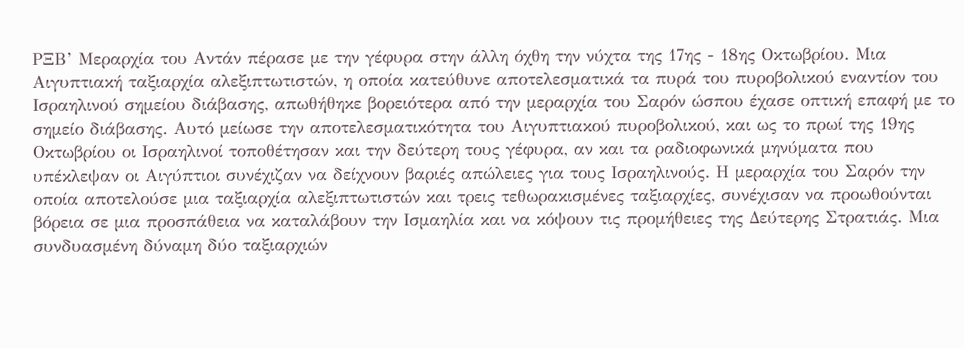ΡΞΒ’ Μεραρχία του Αντάν πέρασε με την γέφυρα στην άλλη όχθη την νύχτα της 17ης - 18ης Οκτωβρίου. Μια Αιγυπτιακή ταξιαρχία αλεξιπτωτιστών, η οποία κατεύθυνε αποτελεσματικά τα πυρά του πυροβολικού εναντίον του Ισραηλινού σημείου διάβασης, απωθήθηκε βορειότερα από την μεραρχία του Σαρόν ώσπου έχασε οπτική επαφή με το σημείο διάβασης. Αυτό μείωσε την αποτελεσματικότητα του Αιγυπτιακού πυροβολικού, και ως το πρωί της 19ης Οκτωβρίου οι Ισραηλινοί τοποθέτησαν και την δεύτερη τους γέφυρα, αν και τα ραδιοφωνικά μηνύματα που υπέκλεψαν οι Αιγύπτιοι συνέχιζαν να δείχνουν βαριές απώλειες για τους Ισραηλινούς. Η μεραρχία του Σαρόν την οποία αποτελούσε μια ταξιαρχία αλεξιπτωτιστών και τρεις τεθωρακισμένες ταξιαρχίες, συνέχισαν να προωθούνται βόρεια σε μια προσπάθεια να καταλάβουν την Ισμαηλία και να κόψουν τις προμήθειες της Δεύτερης Στρατιάς. Μια συνδυασμένη δύναμη δύο ταξιαρχιών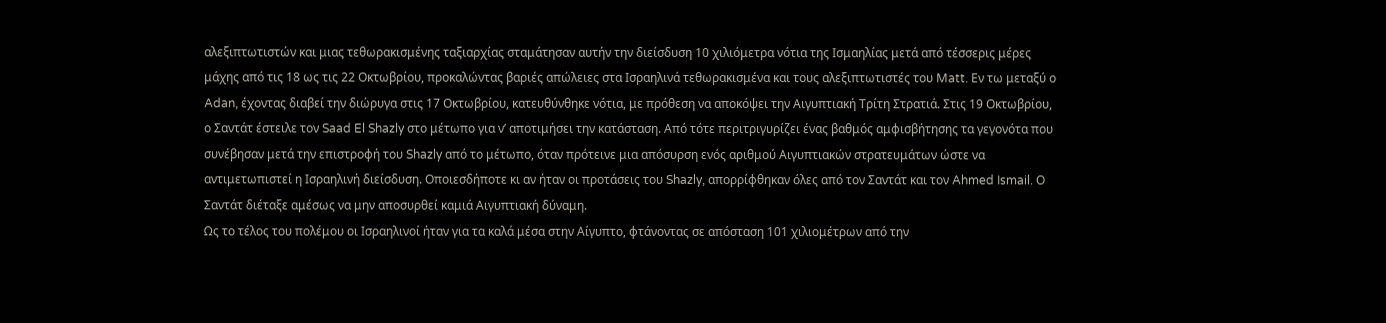αλεξιπτωτιστών και μιας τεθωρακισμένης ταξιαρχίας σταμάτησαν αυτήν την διείσδυση 10 χιλιόμετρα νότια της Ισμαηλίας μετά από τέσσερις μέρες μάχης από τις 18 ως τις 22 Οκτωβρίου, προκαλώντας βαριές απώλειες στα Ισραηλινά τεθωρακισμένα και τους αλεξιπτωτιστές του Matt. Εν τω μεταξύ ο Adan, έχοντας διαβεί την διώρυγα στις 17 Οκτωβρίου, κατευθύνθηκε νότια, με πρόθεση να αποκόψει την Αιγυπτιακή Τρίτη Στρατιά. Στις 19 Οκτωβρίου, ο Σαντάτ έστειλε τον Saad El Shazly στο μέτωπο για ν’ αποτιμήσει την κατάσταση. Από τότε περιτριγυρίζει ένας βαθμός αμφισβήτησης τα γεγονότα που συνέβησαν μετά την επιστροφή του Shazly από το μέτωπο, όταν πρότεινε μια απόσυρση ενός αριθμού Αιγυπτιακών στρατευμάτων ώστε να αντιμετωπιστεί η Ισραηλινή διείσδυση. Οποιεσδήποτε κι αν ήταν οι προτάσεις του Shazly, απορρίφθηκαν όλες από τον Σαντάτ και τον Ahmed Ismail. Ο Σαντάτ διέταξε αμέσως να μην αποσυρθεί καμιά Αιγυπτιακή δύναμη.
Ως το τέλος του πολέμου οι Ισραηλινοί ήταν για τα καλά μέσα στην Αίγυπτο, φτάνοντας σε απόσταση 101 χιλιομέτρων από την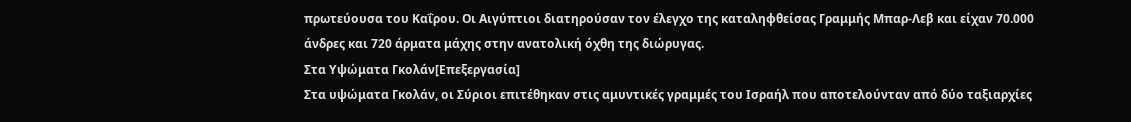πρωτεύουσα του Καΐρου. Οι Αιγύπτιοι διατηρούσαν τον έλεγχο της καταληφθείσας Γραμμής Μπαρ-Λεβ και είχαν 70.000 άνδρες και 720 άρματα μάχης στην ανατολική όχθη της διώρυγας.
Στα Υψώματα Γκολάν[Επεξεργασία]
Στα υψώματα Γκολάν, οι Σύριοι επιτέθηκαν στις αμυντικές γραμμές του Ισραήλ που αποτελούνταν από δύο ταξιαρχίες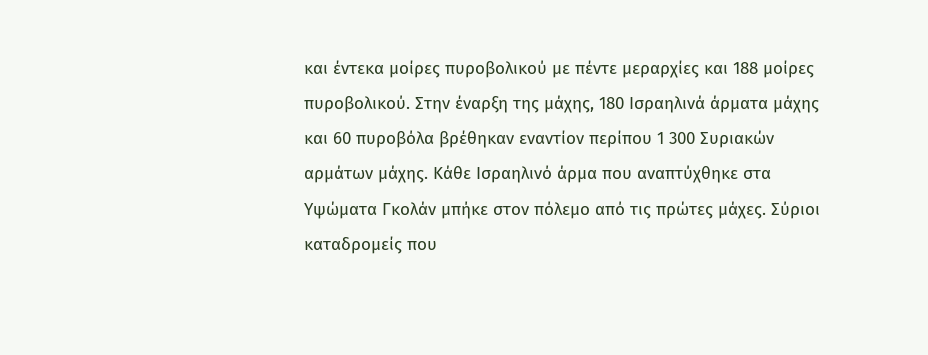και έντεκα μοίρες πυροβολικού με πέντε μεραρχίες και 188 μοίρες πυροβολικού. Στην έναρξη της μάχης, 180 Ισραηλινά άρματα μάχης και 60 πυροβόλα βρέθηκαν εναντίον περίπου 1 300 Συριακών αρμάτων μάχης. Κάθε Ισραηλινό άρμα που αναπτύχθηκε στα Υψώματα Γκολάν μπήκε στον πόλεμο από τις πρώτες μάχες. Σύριοι καταδρομείς που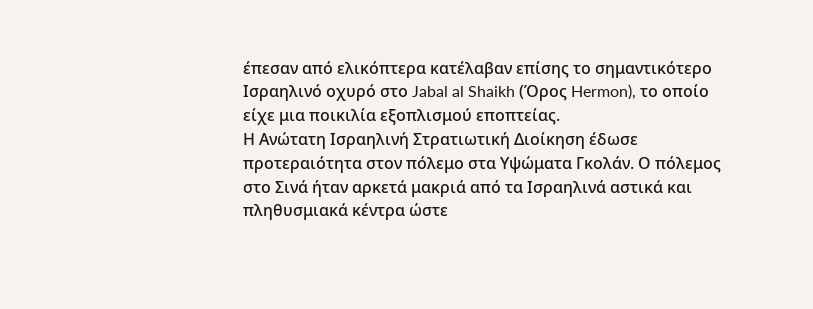έπεσαν από ελικόπτερα κατέλαβαν επίσης το σημαντικότερο Ισραηλινό οχυρό στο Jabal al Shaikh (Όρος Hermon), το οποίο είχε μια ποικιλία εξοπλισμού εποπτείας.
Η Ανώτατη Ισραηλινή Στρατιωτική Διοίκηση έδωσε προτεραιότητα στον πόλεμο στα Υψώματα Γκολάν. Ο πόλεμος στο Σινά ήταν αρκετά μακριά από τα Ισραηλινά αστικά και πληθυσμιακά κέντρα ώστε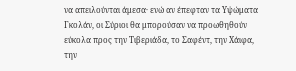να απειλούνται άμεσα· ενώ αν έπεφταν τα Υψώματα Γκολάν, οι Σύριοι θα μπορούσαν να προωθηθούν εύκολα προς την Τιβεριάδα, το Σαφέντ, την Χάιφα, την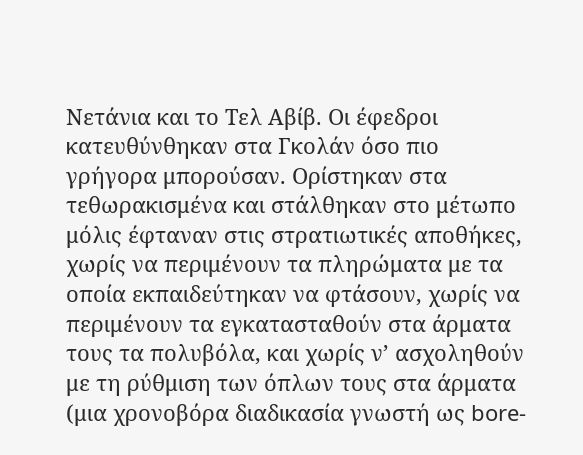Νετάνια και το Τελ Αβίβ. Οι έφεδροι κατευθύνθηκαν στα Γκολάν όσο πιο γρήγορα μπορούσαν. Ορίστηκαν στα τεθωρακισμένα και στάλθηκαν στο μέτωπο μόλις έφταναν στις στρατιωτικές αποθήκες, χωρίς να περιμένουν τα πληρώματα με τα οποία εκπαιδεύτηκαν να φτάσουν, χωρίς να περιμένουν τα εγκατασταθούν στα άρματα τους τα πολυβόλα, και χωρίς ν’ ασχοληθούν με τη ρύθμιση των όπλων τους στα άρματα (μια χρονοβόρα διαδικασία γνωστή ως bore-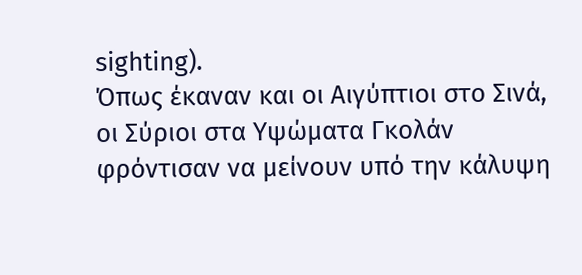sighting).
Όπως έκαναν και οι Αιγύπτιοι στο Σινά, οι Σύριοι στα Υψώματα Γκολάν φρόντισαν να μείνουν υπό την κάλυψη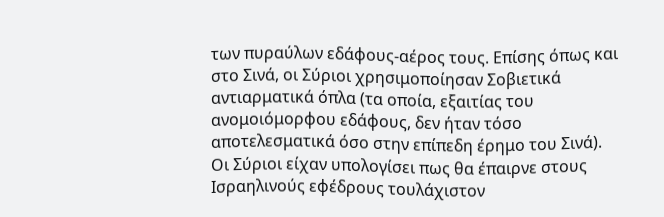των πυραύλων εδάφους-αέρος τους. Επίσης όπως και στο Σινά, οι Σύριοι χρησιμοποίησαν Σοβιετικά αντιαρματικά όπλα (τα οποία, εξαιτίας του ανομοιόμορφου εδάφους, δεν ήταν τόσο αποτελεσματικά όσο στην επίπεδη έρημο του Σινά).
Οι Σύριοι είχαν υπολογίσει πως θα έπαιρνε στους Ισραηλινούς εφέδρους τουλάχιστον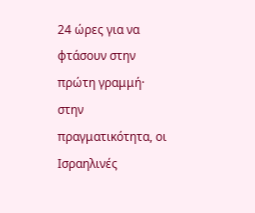24 ώρες για να φτάσουν στην πρώτη γραμμή· στην πραγματικότητα, οι Ισραηλινές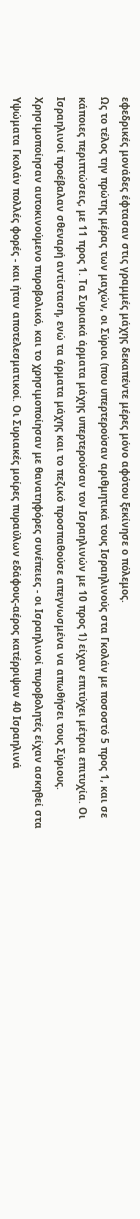εφεδρικές μονάδες έφτασαν στις γραμμές μάχης δεκαπέντε μέρες μόνο αφότου ξεκίνησε ο πόλεμος.
Ως το τέλος την πρώτης μέρας των μαχών, οι Σύριοι (που υπερτερούσαν αριθμητικά τους Ισραηλινούς στα Γκολάν με ποσοστό 5 προς 1, και σε κάποιες περιπτώσεις, με 11 προς 1. Τα Συριακά άρματα μάχης υπερτερούσαν τον Ισραηλινών με 10 προς 1) είχαν επιτύχει μέτρια επιτυχία. Οι Ισραηλινοί προέβαλαν σθεναρή αντίσταση, ενώ τα άρματα μάχης και το πεζικό προσπαθούσε απεγνωσμένα να απωθήσει τους Σύριους. Χρησιμοποίησαν αυτοκινούμενο πυροβολικό, και το χρησιμοποίησαν με θανατηφόρες συνέπειες - οι Ισραηλινοί πυροβολητές είχαν ασκηθεί στα Υψώματα Γκολάν πολλές φορές - και ήταν αποτελεσματικοί. Οι Συριακές μοίρες πυραύλων εδάφους-αέρος κατέρριψαν 40 Ισραηλινά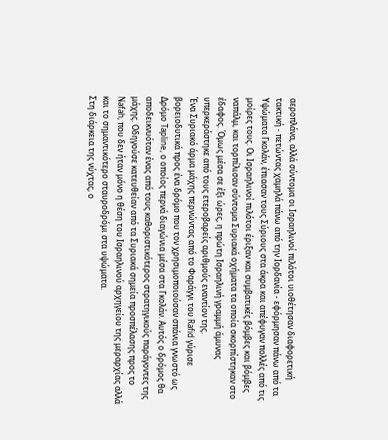αεροπλάνα, αλλά σύντομα οι Ισραηλινοί πιλότοι υιοθέτησαν διαφορετική τακτική - πετώντας χαμηλά πάνω από την Ιορδανία - εφόρμησαν πάνω από τα Υψώματα Γκολάν, έπιασαν τους Σύριους στα άκρα και απέφυγαν πολλές από τις μοίρες τους. Οι Ισραηλινοί πιλότοι έριξαν και συμβατικές βόμβες και βόμβες ναπάλμ, και τορπίλισαν σύντομα Συριακά οχήματα τα οποία σκορπίστηκαν στο έδαφος. Όμως μέσα σε έξι ώρες, η πρώτη Ισραηλινή γραμμή άμυνας υπερκεράστηκε από τους ετεροβαρείς αριθμούς εναντίον της.
Ένα Συριακό άρμα μάχης περνώντας από το Φαράγγι του Rafid γύρισε βορειοδυτικά προς ένα δρόμο που τον χρησιμοποιούσαν σπάνια γνωστό ως Δρόμο Tapline, ο οποίος περνά διαγώνια μέσα στα Γκολάν. Αυτός ο δρόμος θα αποδεικνυόταν ένας από τους καθοριστικότερος στρατηγικούς παράγοντες της μάχης. Οδηγούσε κατευθείαν από τα Συριακά σημεία προσπέλασης προς το Nafah, που δεν ήταν μόνο η θέση του Ισραηλινού αρχηγείου της μεραρχίας αλλά και το σημαντικότερο σταυροδρόμι στα υψώματα.
Στη διάρκεια της νύχτας, ο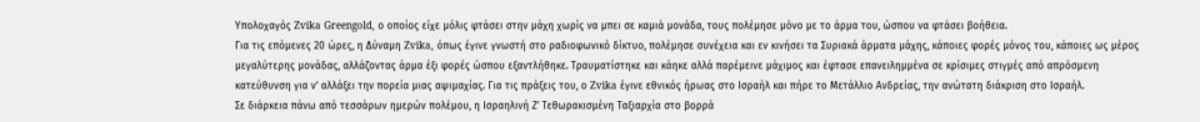Υπολοχαγός Zvika Greengold, ο οποίος είχε μόλις φτάσει στην μάχη χωρίς να μπει σε καμιά μονάδα, τους πολέμησε μόνο με το άρμα του, ώσπου να φτάσει βοήθεια.
Για τις επόμενες 20 ώρες, η Δύναμη Zvika, όπως έγινε γνωστή στο ραδιοφωνικό δίκτυο, πολέμησε συνέχεια και εν κινήσει τα Συριακά άρματα μάχης, κάποιες φορές μόνος του, κάποιες ως μέρος μεγαλύτερης μονάδας, αλλάζοντας άρμα έξι φορές ώσπου εξαντλήθηκε. Τραυματίστηκε και κάηκε αλλά παρέμεινε μάχιμος και έφτασε επανειλημμένα σε κρίσιμες στιγμές από απρόσμενη κατεύθυνση για ν’ αλλάξει την πορεία μιας αψιμαχίας. Για τις πράξεις του, ο Zvika έγινε εθνικός ήρωας στο Ισραήλ και πήρε το Μετάλλιο Ανδρείας, την ανώτατη διάκριση στο Ισραήλ.
Σε διάρκεια πάνω από τεσσάρων ημερών πολέμου, η Ισραηλινή Ζ’ Τεθωρακισμένη Ταξιαρχία στο βορρά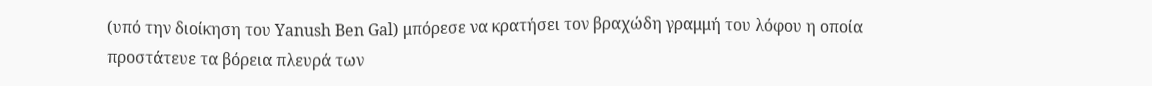(υπό την διοίκηση του Yanush Ben Gal) μπόρεσε να κρατήσει τον βραχώδη γραμμή του λόφου η οποία προστάτευε τα βόρεια πλευρά των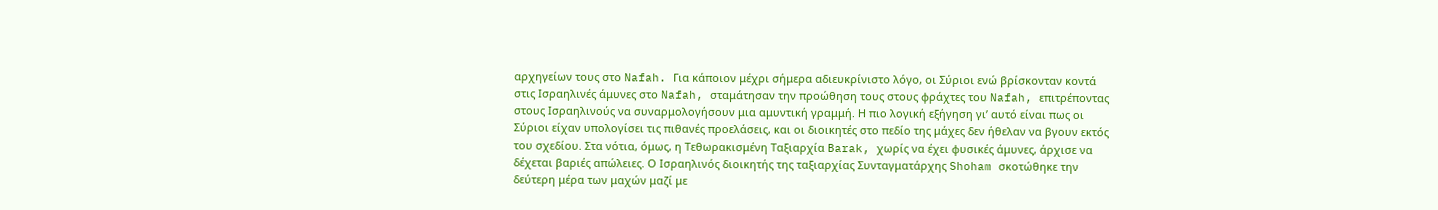αρχηγείων τους στο Nafah. Για κάποιον μέχρι σήμερα αδιευκρίνιστο λόγο, οι Σύριοι ενώ βρίσκονταν κοντά στις Ισραηλινές άμυνες στο Nafah, σταμάτησαν την προώθηση τους στους φράχτες του Nafah, επιτρέποντας στους Ισραηλινούς να συναρμολογήσουν μια αμυντική γραμμή. Η πιο λογική εξήγηση γι’ αυτό είναι πως οι Σύριοι είχαν υπολογίσει τις πιθανές προελάσεις, και οι διοικητές στο πεδίο της μάχες δεν ήθελαν να βγουν εκτός του σχεδίου. Στα νότια, όμως, η Τεθωρακισμένη Ταξιαρχία Barak, χωρίς να έχει φυσικές άμυνες, άρχισε να δέχεται βαριές απώλειες. Ο Ισραηλινός διοικητής της ταξιαρχίας Συνταγματάρχης Shoham σκοτώθηκε την δεύτερη μέρα των μαχών μαζί με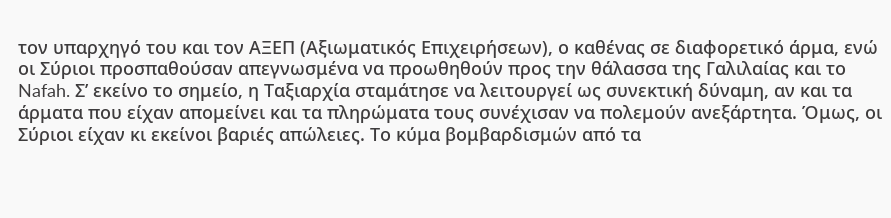τον υπαρχηγό του και τον ΑΞΕΠ (Αξιωματικός Επιχειρήσεων), ο καθένας σε διαφορετικό άρμα, ενώ οι Σύριοι προσπαθούσαν απεγνωσμένα να προωθηθούν προς την θάλασσα της Γαλιλαίας και το Nafah. Σ’ εκείνο το σημείο, η Ταξιαρχία σταμάτησε να λειτουργεί ως συνεκτική δύναμη, αν και τα άρματα που είχαν απομείνει και τα πληρώματα τους συνέχισαν να πολεμούν ανεξάρτητα. Όμως, οι Σύριοι είχαν κι εκείνοι βαριές απώλειες. Το κύμα βομβαρδισμών από τα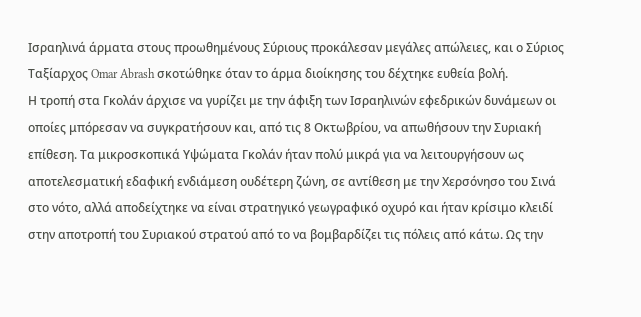Ισραηλινά άρματα στους προωθημένους Σύριους προκάλεσαν μεγάλες απώλειες, και ο Σύριος Ταξίαρχος Omar Abrash σκοτώθηκε όταν το άρμα διοίκησης του δέχτηκε ευθεία βολή.
Η τροπή στα Γκολάν άρχισε να γυρίζει με την άφιξη των Ισραηλινών εφεδρικών δυνάμεων οι οποίες μπόρεσαν να συγκρατήσουν και, από τις 8 Οκτωβρίου, να απωθήσουν την Συριακή επίθεση. Τα μικροσκοπικά Υψώματα Γκολάν ήταν πολύ μικρά για να λειτουργήσουν ως αποτελεσματική εδαφική ενδιάμεση ουδέτερη ζώνη, σε αντίθεση με την Χερσόνησο του Σινά στο νότο, αλλά αποδείχτηκε να είναι στρατηγικό γεωγραφικό οχυρό και ήταν κρίσιμο κλειδί στην αποτροπή του Συριακού στρατού από το να βομβαρδίζει τις πόλεις από κάτω. Ως την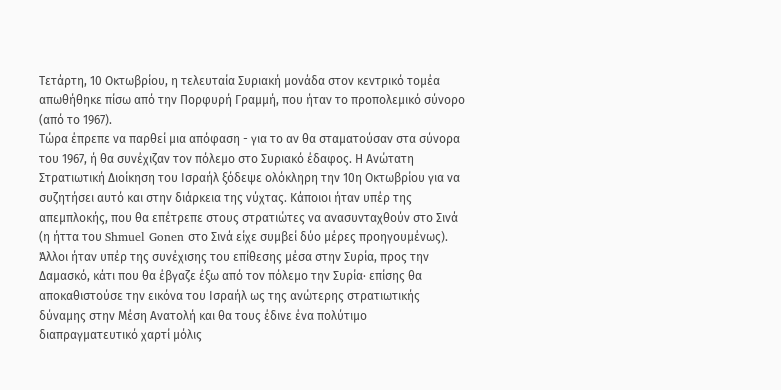Τετάρτη, 10 Οκτωβρίου, η τελευταία Συριακή μονάδα στον κεντρικό τομέα απωθήθηκε πίσω από την Πορφυρή Γραμμή, που ήταν το προπολεμικό σύνορο (από το 1967).
Τώρα έπρεπε να παρθεί μια απόφαση - για το αν θα σταματούσαν στα σύνορα του 1967, ή θα συνέχιζαν τον πόλεμο στο Συριακό έδαφος. Η Ανώτατη Στρατιωτική Διοίκηση του Ισραήλ ξόδεψε ολόκληρη την 10η Οκτωβρίου για να συζητήσει αυτό και στην διάρκεια της νύχτας. Κάποιοι ήταν υπέρ της απεμπλοκής, που θα επέτρεπε στους στρατιώτες να ανασυνταχθούν στο Σινά (η ήττα του Shmuel Gonen στο Σινά είχε συμβεί δύο μέρες προηγουμένως). Άλλοι ήταν υπέρ της συνέχισης του επίθεσης μέσα στην Συρία, προς την Δαμασκό, κάτι που θα έβγαζε έξω από τον πόλεμο την Συρία· επίσης θα αποκαθιστούσε την εικόνα του Ισραήλ ως της ανώτερης στρατιωτικής δύναμης στην Μέση Ανατολή και θα τους έδινε ένα πολύτιμο διαπραγματευτικό χαρτί μόλις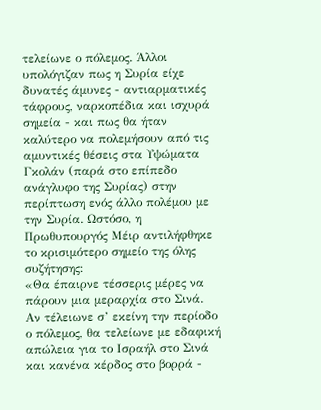τελείωνε ο πόλεμος. Άλλοι υπολόγιζαν πως η Συρία είχε δυνατές άμυνες - αντιαρματικές τάφρους, ναρκοπέδια και ισχυρά σημεία - και πως θα ήταν καλύτερο να πολεμήσουν από τις αμυντικές θέσεις στα Υψώματα Γκολάν (παρά στο επίπεδο ανάγλυφο της Συρίας) στην περίπτωση ενός άλλο πολέμου με την Συρία. Ωστόσο, η Πρωθυπουργός Μέιρ αντιλήφθηκε το κρισιμότερο σημείο της όλης συζήτησης:
«Θα έπαιρνε τέσσερις μέρες να πάρουν μια μεραρχία στο Σινά. Αν τέλειωνε σ’ εκείνη την περίοδο ο πόλεμος, θα τελείωνε με εδαφική απώλεια για το Ισραήλ στο Σινά και κανένα κέρδος στο βορρά -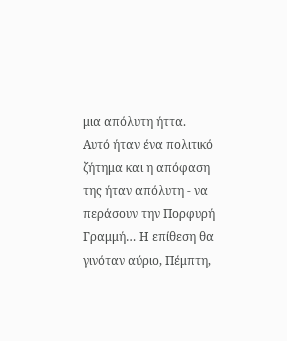μια απόλυτη ήττα. Αυτό ήταν ένα πολιτικό ζήτημα και η απόφαση της ήταν απόλυτη - να περάσουν την Πορφυρή Γραμμή… Η επίθεση θα γινόταν αύριο, Πέμπτη,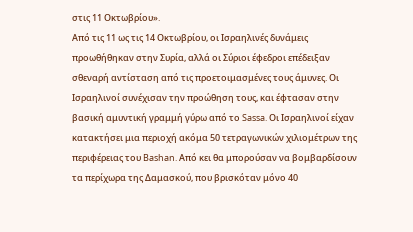στις 11 Οκτωβρίου».
Από τις 11 ως τις 14 Οκτωβρίου, οι Ισραηλινές δυνάμεις προωθήθηκαν στην Συρία, αλλά οι Σύριοι έφεδροι επέδειξαν σθεναρή αντίσταση από τις προετοιμασμένες τους άμυνες. Οι Ισραηλινοί συνέχισαν την προώθηση τους, και έφτασαν στην βασική αμυντική γραμμή γύρω από το Sassa. Οι Ισραηλινοί είχαν κατακτήσει μια περιοχή ακόμα 50 τετραγωνικών χιλιομέτρων της περιφέρειας του Bashan. Από κει θα μπορούσαν να βομβαρδίσουν τα περίχωρα της Δαμασκού, που βρισκόταν μόνο 40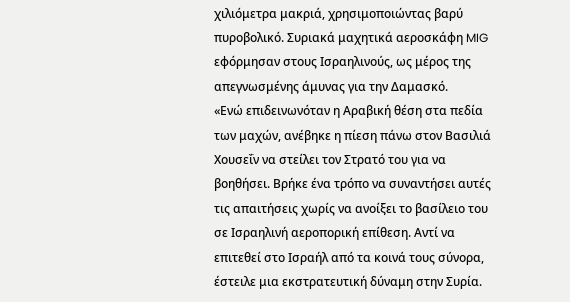χιλιόμετρα μακριά, χρησιμοποιώντας βαρύ πυροβολικό. Συριακά μαχητικά αεροσκάφη MIG εφόρμησαν στους Ισραηλινούς, ως μέρος της απεγνωσμένης άμυνας για την Δαμασκό.
«Ενώ επιδεινωνόταν η Αραβική θέση στα πεδία των μαχών, ανέβηκε η πίεση πάνω στον Βασιλιά Χουσεΐν να στείλει τον Στρατό του για να βοηθήσει. Βρήκε ένα τρόπο να συναντήσει αυτές τις απαιτήσεις χωρίς να ανοίξει το βασίλειο του σε Ισραηλινή αεροπορική επίθεση. Αντί να επιτεθεί στο Ισραήλ από τα κοινά τους σύνορα, έστειλε μια εκστρατευτική δύναμη στην Συρία.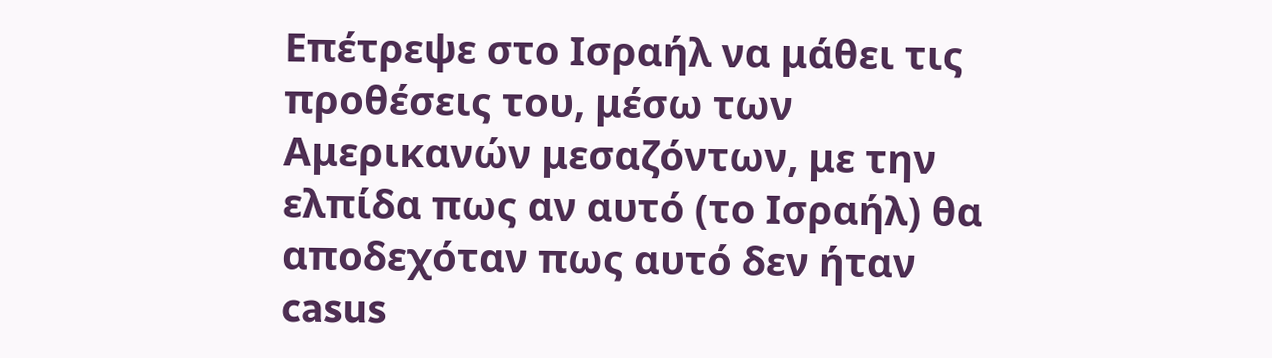Επέτρεψε στο Ισραήλ να μάθει τις προθέσεις του, μέσω των Αμερικανών μεσαζόντων, με την ελπίδα πως αν αυτό (το Ισραήλ) θα αποδεχόταν πως αυτό δεν ήταν casus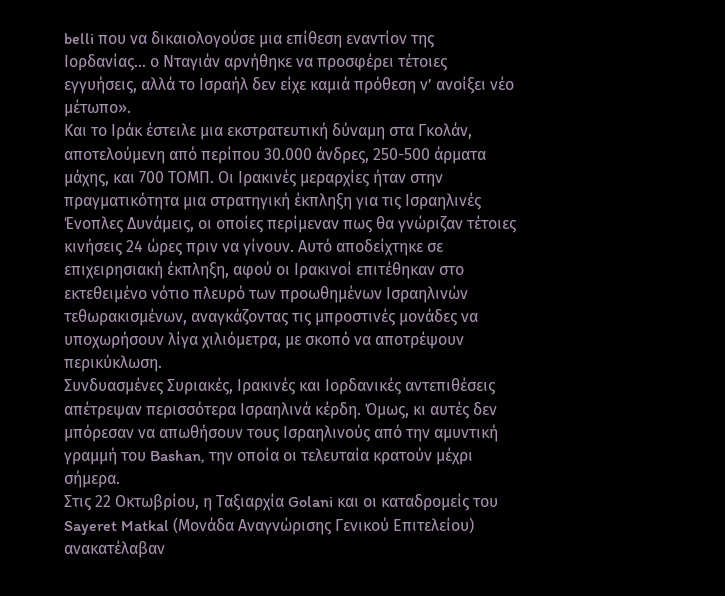belli που να δικαιολογούσε μια επίθεση εναντίον της Ιορδανίας… ο Νταγιάν αρνήθηκε να προσφέρει τέτοιες εγγυήσεις, αλλά το Ισραήλ δεν είχε καμιά πρόθεση ν’ ανοίξει νέο μέτωπο».
Και το Ιράκ έστειλε μια εκστρατευτική δύναμη στα Γκολάν, αποτελούμενη από περίπου 30.000 άνδρες, 250-500 άρματα μάχης, και 700 ΤΟΜΠ. Οι Ιρακινές μεραρχίες ήταν στην πραγματικότητα μια στρατηγική έκπληξη για τις Ισραηλινές Ένοπλες Δυνάμεις, οι οποίες περίμεναν πως θα γνώριζαν τέτοιες κινήσεις 24 ώρες πριν να γίνουν. Αυτό αποδείχτηκε σε επιχειρησιακή έκπληξη, αφού οι Ιρακινοί επιτέθηκαν στο εκτεθειμένο νότιο πλευρό των προωθημένων Ισραηλινών τεθωρακισμένων, αναγκάζοντας τις μπροστινές μονάδες να υποχωρήσουν λίγα χιλιόμετρα, με σκοπό να αποτρέψουν περικύκλωση.
Συνδυασμένες Συριακές, Ιρακινές και Ιορδανικές αντεπιθέσεις απέτρεψαν περισσότερα Ισραηλινά κέρδη. Όμως, κι αυτές δεν μπόρεσαν να απωθήσουν τους Ισραηλινούς από την αμυντική γραμμή του Bashan, την οποία οι τελευταία κρατούν μέχρι σήμερα.
Στις 22 Οκτωβρίου, η Ταξιαρχία Golani και οι καταδρομείς του Sayeret Matkal (Μονάδα Αναγνώρισης Γενικού Επιτελείου) ανακατέλαβαν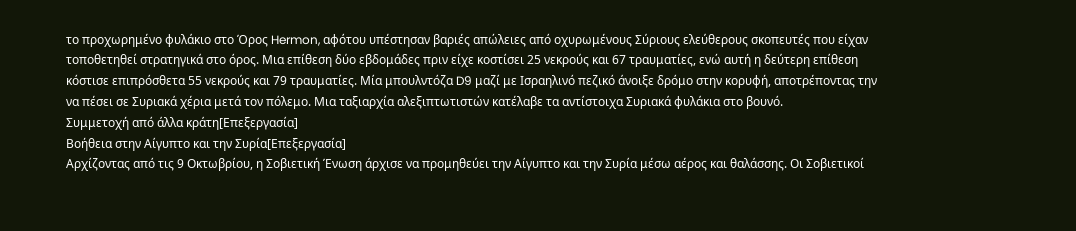το προχωρημένο φυλάκιο στο Όρος Hermon, αφότου υπέστησαν βαριές απώλειες από οχυρωμένους Σύριους ελεύθερους σκοπευτές που είχαν τοποθετηθεί στρατηγικά στο όρος. Μια επίθεση δύο εβδομάδες πριν είχε κοστίσει 25 νεκρούς και 67 τραυματίες, ενώ αυτή η δεύτερη επίθεση κόστισε επιπρόσθετα 55 νεκρούς και 79 τραυματίες. Μία μπουλντόζα D9 μαζί με Ισραηλινό πεζικό άνοιξε δρόμο στην κορυφή, αποτρέποντας την να πέσει σε Συριακά χέρια μετά τον πόλεμο. Μια ταξιαρχία αλεξιπτωτιστών κατέλαβε τα αντίστοιχα Συριακά φυλάκια στο βουνό.
Συμμετοχή από άλλα κράτη[Επεξεργασία]
Βοήθεια στην Αίγυπτο και την Συρία[Επεξεργασία]
Αρχίζοντας από τις 9 Οκτωβρίου, η Σοβιετική Ένωση άρχισε να προμηθεύει την Αίγυπτο και την Συρία μέσω αέρος και θαλάσσης. Οι Σοβιετικοί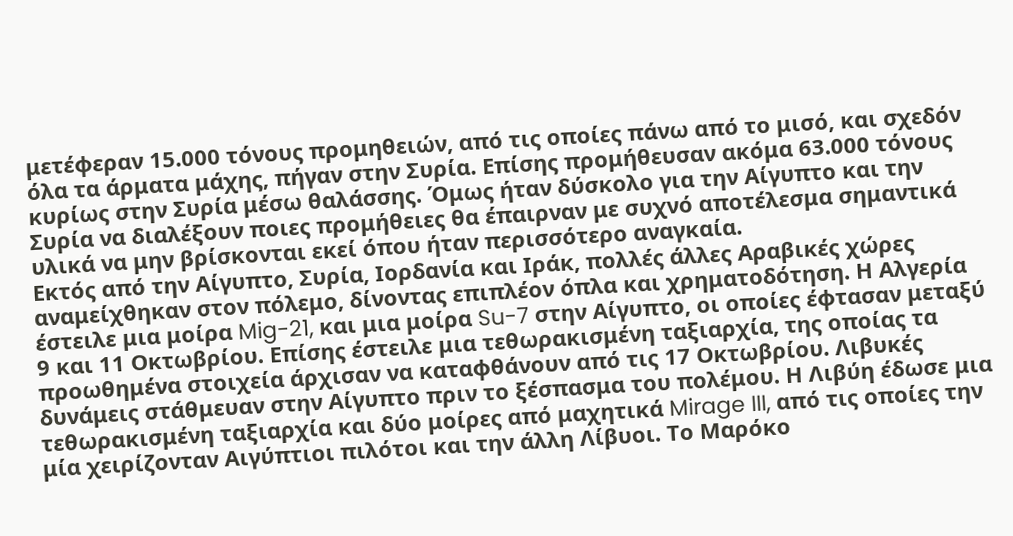μετέφεραν 15.000 τόνους προμηθειών, από τις οποίες πάνω από το μισό, και σχεδόν όλα τα άρματα μάχης, πήγαν στην Συρία. Επίσης προμήθευσαν ακόμα 63.000 τόνους κυρίως στην Συρία μέσω θαλάσσης. Όμως ήταν δύσκολο για την Αίγυπτο και την Συρία να διαλέξουν ποιες προμήθειες θα έπαιρναν με συχνό αποτέλεσμα σημαντικά υλικά να μην βρίσκονται εκεί όπου ήταν περισσότερο αναγκαία.
Εκτός από την Αίγυπτο, Συρία, Ιορδανία και Ιράκ, πολλές άλλες Αραβικές χώρες αναμείχθηκαν στον πόλεμο, δίνοντας επιπλέον όπλα και χρηματοδότηση. Η Αλγερία έστειλε μια μοίρα Mig-21, και μια μοίρα Su-7 στην Αίγυπτο, οι οποίες έφτασαν μεταξύ 9 και 11 Οκτωβρίου. Επίσης έστειλε μια τεθωρακισμένη ταξιαρχία, της οποίας τα προωθημένα στοιχεία άρχισαν να καταφθάνουν από τις 17 Οκτωβρίου. Λιβυκές δυνάμεις στάθμευαν στην Αίγυπτο πριν το ξέσπασμα του πολέμου. Η Λιβύη έδωσε μια τεθωρακισμένη ταξιαρχία και δύο μοίρες από μαχητικά Mirage III, από τις οποίες την μία χειρίζονταν Αιγύπτιοι πιλότοι και την άλλη Λίβυοι. Το Μαρόκο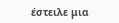έστειλε μια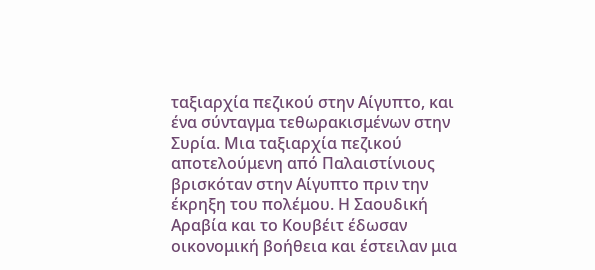ταξιαρχία πεζικού στην Αίγυπτο, και ένα σύνταγμα τεθωρακισμένων στην Συρία. Μια ταξιαρχία πεζικού αποτελούμενη από Παλαιστίνιους βρισκόταν στην Αίγυπτο πριν την έκρηξη του πολέμου. Η Σαουδική Αραβία και το Κουβέιτ έδωσαν οικονομική βοήθεια και έστειλαν μια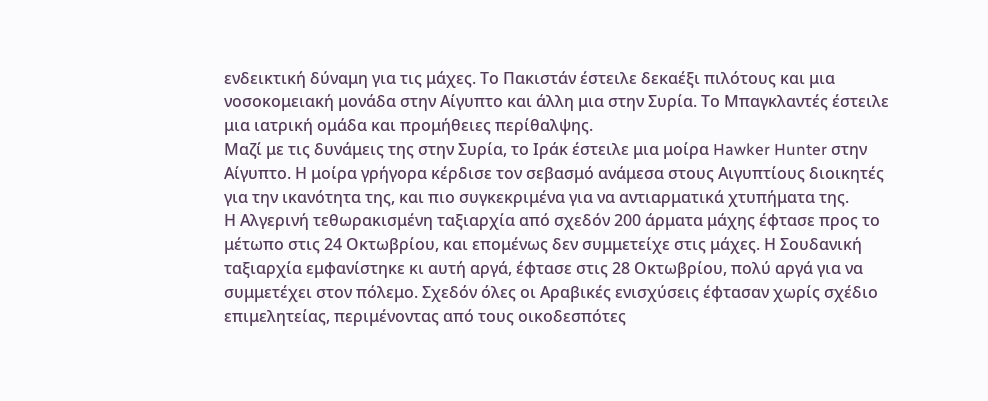ενδεικτική δύναμη για τις μάχες. Το Πακιστάν έστειλε δεκαέξι πιλότους και μια νοσοκομειακή μονάδα στην Αίγυπτο και άλλη μια στην Συρία. Το Μπαγκλαντές έστειλε μια ιατρική ομάδα και προμήθειες περίθαλψης.
Μαζί με τις δυνάμεις της στην Συρία, το Ιράκ έστειλε μια μοίρα Hawker Hunter στην Αίγυπτο. Η μοίρα γρήγορα κέρδισε τον σεβασμό ανάμεσα στους Αιγυπτίους διοικητές για την ικανότητα της, και πιο συγκεκριμένα για να αντιαρματικά χτυπήματα της.
Η Αλγερινή τεθωρακισμένη ταξιαρχία από σχεδόν 200 άρματα μάχης έφτασε προς το μέτωπο στις 24 Οκτωβρίου, και επομένως δεν συμμετείχε στις μάχες. Η Σουδανική ταξιαρχία εμφανίστηκε κι αυτή αργά, έφτασε στις 28 Οκτωβρίου, πολύ αργά για να συμμετέχει στον πόλεμο. Σχεδόν όλες οι Αραβικές ενισχύσεις έφτασαν χωρίς σχέδιο επιμελητείας, περιμένοντας από τους οικοδεσπότες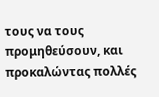τους να τους προμηθεύσουν, και προκαλώντας πολλές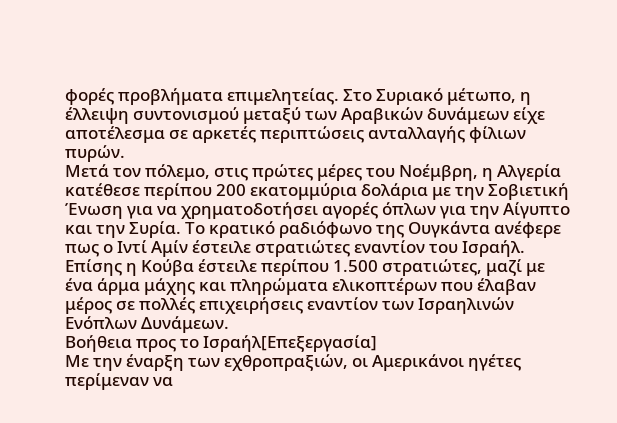φορές προβλήματα επιμελητείας. Στο Συριακό μέτωπο, η έλλειψη συντονισμού μεταξύ των Αραβικών δυνάμεων είχε αποτέλεσμα σε αρκετές περιπτώσεις ανταλλαγής φίλιων πυρών.
Μετά τον πόλεμο, στις πρώτες μέρες του Νοέμβρη, η Αλγερία κατέθεσε περίπου 200 εκατομμύρια δολάρια με την Σοβιετική Ένωση για να χρηματοδοτήσει αγορές όπλων για την Αίγυπτο και την Συρία. Το κρατικό ραδιόφωνο της Ουγκάντα ανέφερε πως ο Ιντί Αμίν έστειλε στρατιώτες εναντίον του Ισραήλ. Επίσης η Κούβα έστειλε περίπου 1.500 στρατιώτες, μαζί με ένα άρμα μάχης και πληρώματα ελικοπτέρων που έλαβαν μέρος σε πολλές επιχειρήσεις εναντίον των Ισραηλινών Ενόπλων Δυνάμεων.
Βοήθεια προς το Ισραήλ[Επεξεργασία]
Με την έναρξη των εχθροπραξιών, οι Αμερικάνοι ηγέτες περίμεναν να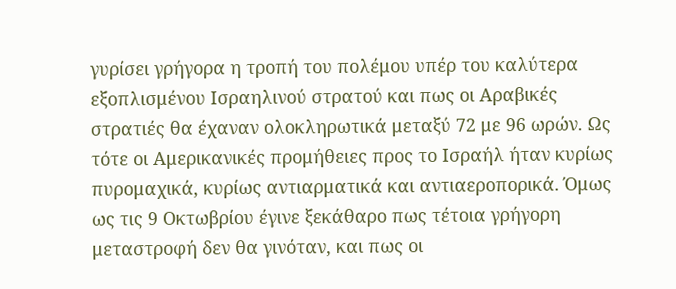γυρίσει γρήγορα η τροπή του πολέμου υπέρ του καλύτερα εξοπλισμένου Ισραηλινού στρατού και πως οι Αραβικές στρατιές θα έχαναν ολοκληρωτικά μεταξύ 72 με 96 ωρών. Ως τότε οι Αμερικανικές προμήθειες προς το Ισραήλ ήταν κυρίως πυρομαχικά, κυρίως αντιαρματικά και αντιαεροπορικά. Όμως ως τις 9 Οκτωβρίου έγινε ξεκάθαρο πως τέτοια γρήγορη μεταστροφή δεν θα γινόταν, και πως οι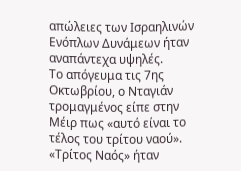απώλειες των Ισραηλινών Ενόπλων Δυνάμεων ήταν αναπάντεχα υψηλές.
Το απόγευμα τις 7ης Οκτωβρίου, ο Νταγιάν τρομαγμένος είπε στην Μέιρ πως «αυτό είναι το τέλος του τρίτου ναού». «Τρίτος Ναός» ήταν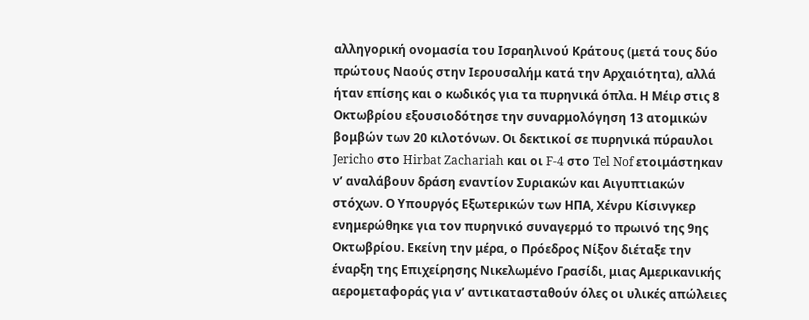αλληγορική ονομασία του Ισραηλινού Κράτους (μετά τους δύο πρώτους Ναούς στην Ιερουσαλήμ κατά την Αρχαιότητα), αλλά ήταν επίσης και ο κωδικός για τα πυρηνικά όπλα. Η Μέιρ στις 8 Οκτωβρίου εξουσιοδότησε την συναρμολόγηση 13 ατομικών βομβών των 20 κιλοτόνων. Οι δεκτικοί σε πυρηνικά πύραυλοι Jericho στο Hirbat Zachariah και οι F-4 στο Tel Nof ετοιμάστηκαν ν’ αναλάβουν δράση εναντίον Συριακών και Αιγυπτιακών στόχων. Ο Υπουργός Εξωτερικών των ΗΠΑ, Χένρυ Κίσινγκερ ενημερώθηκε για τον πυρηνικό συναγερμό το πρωινό της 9ης Οκτωβρίου. Εκείνη την μέρα, ο Πρόεδρος Νίξον διέταξε την έναρξη της Επιχείρησης Νικελωμένο Γρασίδι, μιας Αμερικανικής αερομεταφοράς για ν’ αντικατασταθούν όλες οι υλικές απώλειες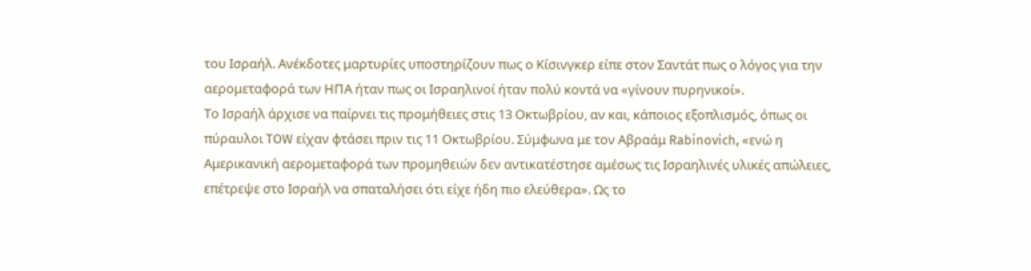του Ισραήλ. Ανέκδοτες μαρτυρίες υποστηρίζουν πως ο Κίσινγκερ είπε στον Σαντάτ πως ο λόγος για την αερομεταφορά των ΗΠΑ ήταν πως οι Ισραηλινοί ήταν πολύ κοντά να «γίνουν πυρηνικοί».
Το Ισραήλ άρχισε να παίρνει τις προμήθειες στις 13 Οκτωβρίου, αν και, κάποιος εξοπλισμός, όπως οι πύραυλοι TOW είχαν φτάσει πριν τις 11 Οκτωβρίου. Σύμφωνα με τον Αβραάμ Rabinovich, «ενώ η Αμερικανική αερομεταφορά των προμηθειών δεν αντικατέστησε αμέσως τις Ισραηλινές υλικές απώλειες, επέτρεψε στο Ισραήλ να σπαταλήσει ότι είχε ήδη πιο ελεύθερα». Ως το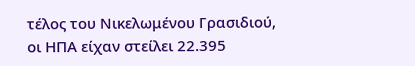τέλος του Νικελωμένου Γρασιδιού, οι ΗΠΑ είχαν στείλει 22.395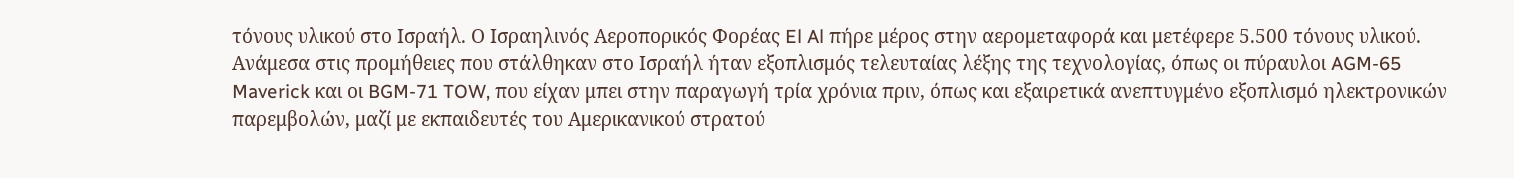τόνους υλικού στο Ισραήλ. Ο Ισραηλινός Αεροπορικός Φορέας El Al πήρε μέρος στην αερομεταφορά και μετέφερε 5.500 τόνους υλικού. Ανάμεσα στις προμήθειες που στάλθηκαν στο Ισραήλ ήταν εξοπλισμός τελευταίας λέξης της τεχνολογίας, όπως οι πύραυλοι AGM-65 Maverick και οι BGM-71 TOW, που είχαν μπει στην παραγωγή τρία χρόνια πριν, όπως και εξαιρετικά ανεπτυγμένο εξοπλισμό ηλεκτρονικών παρεμβολών, μαζί με εκπαιδευτές του Αμερικανικού στρατού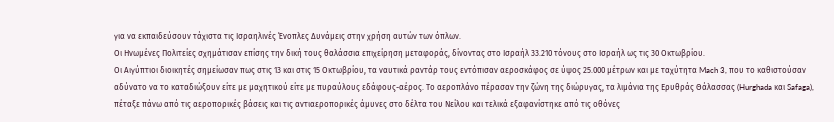για να εκπαιδεύσουν τάχιστα τις Ισραηλινές Ένοπλες Δυνάμεις στην χρήση αυτών των όπλων.
Οι Ηνωμένες Πολιτείες σχημάτισαν επίσης την δική τους θαλάσσια επιχείρηση μεταφοράς, δίνοντας στο Ισραήλ 33.210 τόνους στο Ισραήλ ως τις 30 Οκτωβρίου.
Οι Αιγύπτιοι διοικητές σημείωσαν πως στις 13 και στις 15 Οκτωβρίου, τα ναυτικά ραντάρ τους εντόπισαν αεροσκάφος σε ύψος 25.000 μέτρων και με ταχύτητα Mach 3, που το καθιστούσαν αδύνατο να το καταδιώξουν είτε με μαχητικού είτε με πυραύλους εδάφους-αέρος. Το αεροπλάνο πέρασαν την ζώνη της διώρυγας, τα λιμάνια της Ερυθράς Θάλασσας (Hurghada και Safaga), πέταξε πάνω από τις αεροπορικές βάσεις και τις αντιαεροπορικές άμυνες στο δέλτα του Νείλου και τελικά εξαφανίστηκε από τις οθόνες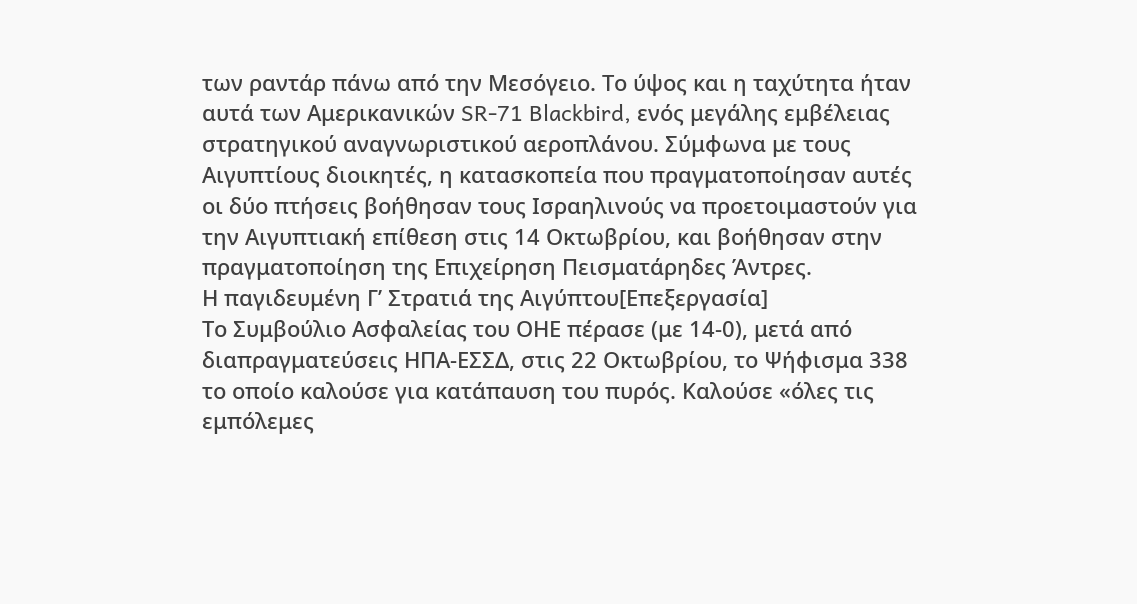των ραντάρ πάνω από την Μεσόγειο. Το ύψος και η ταχύτητα ήταν αυτά των Αμερικανικών SR-71 Blackbird, ενός μεγάλης εμβέλειας στρατηγικού αναγνωριστικού αεροπλάνου. Σύμφωνα με τους Αιγυπτίους διοικητές, η κατασκοπεία που πραγματοποίησαν αυτές οι δύο πτήσεις βοήθησαν τους Ισραηλινούς να προετοιμαστούν για την Αιγυπτιακή επίθεση στις 14 Οκτωβρίου, και βοήθησαν στην πραγματοποίηση της Επιχείρηση Πεισματάρηδες Άντρες.
Η παγιδευμένη Γ’ Στρατιά της Αιγύπτου[Επεξεργασία]
Το Συμβούλιο Ασφαλείας του ΟΗΕ πέρασε (με 14-0), μετά από διαπραγματεύσεις ΗΠΑ-ΕΣΣΔ, στις 22 Οκτωβρίου, το Ψήφισμα 338 το οποίο καλούσε για κατάπαυση του πυρός. Καλούσε «όλες τις εμπόλεμες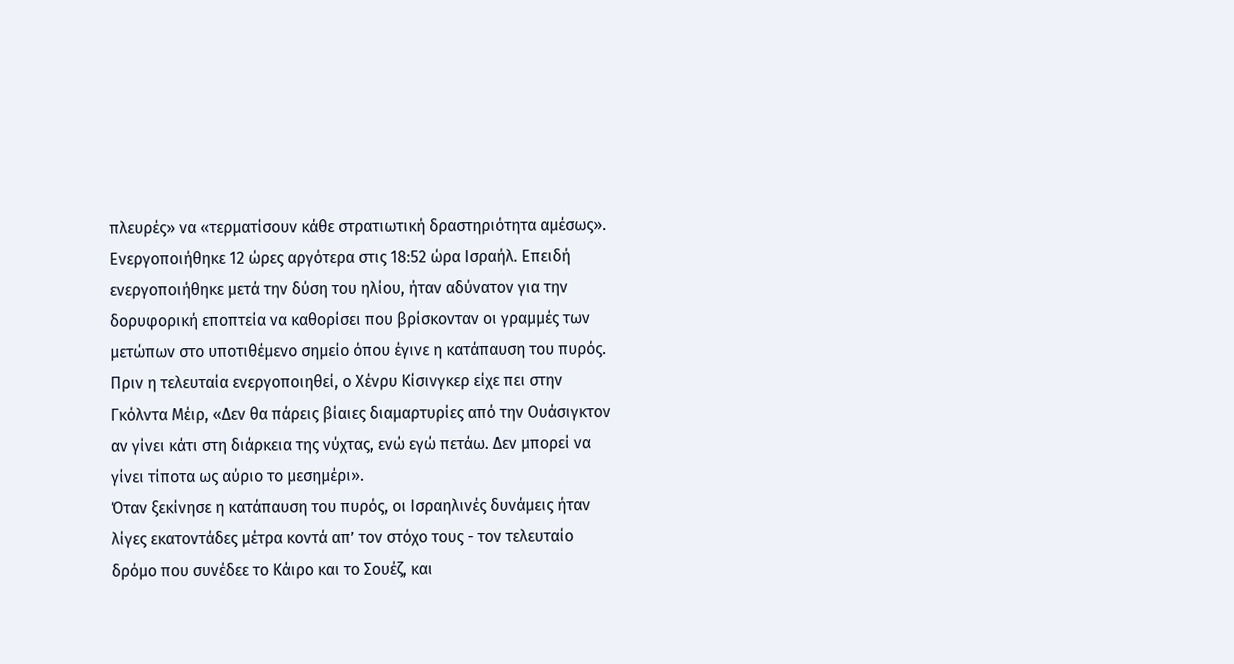πλευρές» να «τερματίσουν κάθε στρατιωτική δραστηριότητα αμέσως». Ενεργοποιήθηκε 12 ώρες αργότερα στις 18:52 ώρα Ισραήλ. Επειδή ενεργοποιήθηκε μετά την δύση του ηλίου, ήταν αδύνατον για την δορυφορική εποπτεία να καθορίσει που βρίσκονταν οι γραμμές των μετώπων στο υποτιθέμενο σημείο όπου έγινε η κατάπαυση του πυρός. Πριν η τελευταία ενεργοποιηθεί, ο Χένρυ Κίσινγκερ είχε πει στην Γκόλντα Μέιρ, «Δεν θα πάρεις βίαιες διαμαρτυρίες από την Ουάσιγκτον αν γίνει κάτι στη διάρκεια της νύχτας, ενώ εγώ πετάω. Δεν μπορεί να γίνει τίποτα ως αύριο το μεσημέρι».
Όταν ξεκίνησε η κατάπαυση του πυρός, οι Ισραηλινές δυνάμεις ήταν λίγες εκατοντάδες μέτρα κοντά απ’ τον στόχο τους - τον τελευταίο δρόμο που συνέδεε το Κάιρο και το Σουέζ, και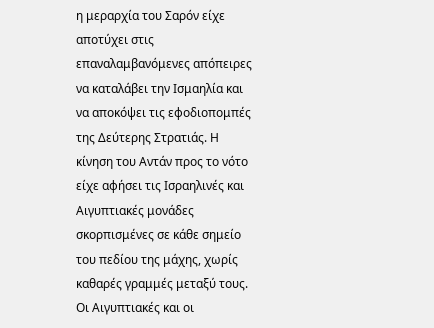η μεραρχία του Σαρόν είχε αποτύχει στις επαναλαμβανόμενες απόπειρες να καταλάβει την Ισμαηλία και να αποκόψει τις εφοδιοπομπές της Δεύτερης Στρατιάς. Η κίνηση του Αντάν προς το νότο είχε αφήσει τις Ισραηλινές και Αιγυπτιακές μονάδες σκορπισμένες σε κάθε σημείο του πεδίου της μάχης, χωρίς καθαρές γραμμές μεταξύ τους. Οι Αιγυπτιακές και οι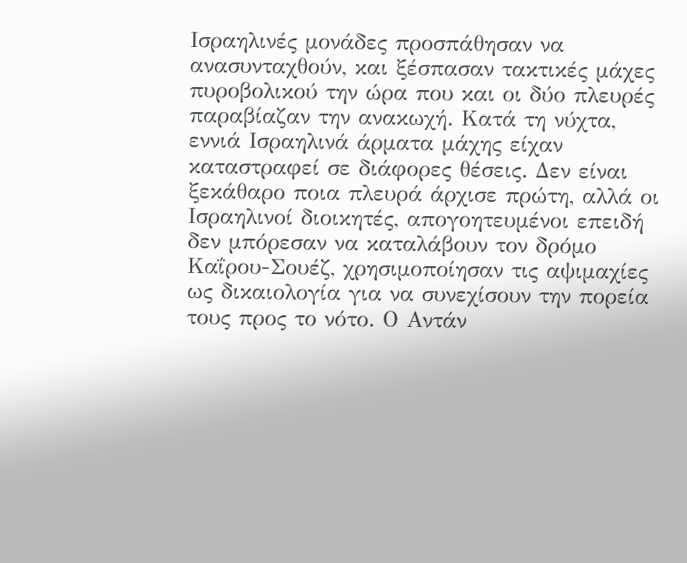Ισραηλινές μονάδες προσπάθησαν να ανασυνταχθούν, και ξέσπασαν τακτικές μάχες πυροβολικού την ώρα που και οι δύο πλευρές παραβίαζαν την ανακωχή. Κατά τη νύχτα, εννιά Ισραηλινά άρματα μάχης είχαν καταστραφεί σε διάφορες θέσεις. Δεν είναι ξεκάθαρο ποια πλευρά άρχισε πρώτη, αλλά οι Ισραηλινοί διοικητές, απογοητευμένοι επειδή δεν μπόρεσαν να καταλάβουν τον δρόμο Καΐρου-Σουέζ, χρησιμοποίησαν τις αψιμαχίες ως δικαιολογία για να συνεχίσουν την πορεία τους προς το νότο. Ο Αντάν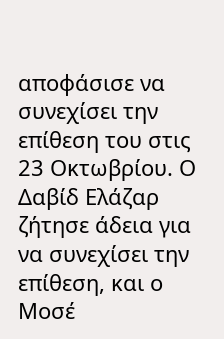αποφάσισε να συνεχίσει την επίθεση του στις 23 Οκτωβρίου. Ο Δαβίδ Ελάζαρ ζήτησε άδεια για να συνεχίσει την επίθεση, και ο Μοσέ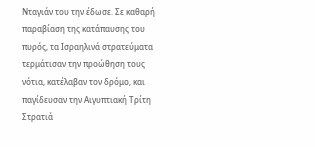Νταγιάν του την έδωσε. Σε καθαρή παραβίαση της κατάπαυσης του πυρός, τα Ισραηλινά στρατεύματα τερμάτισαν την προώθηση τους νότια, κατέλαβαν τον δρόμο, και παγίδευσαν την Αιγυπτιακή Τρίτη Στρατιά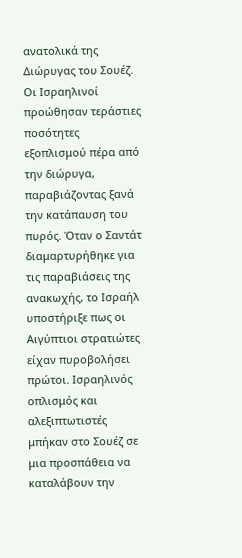ανατολικά της Διώρυγας του Σουέζ. Οι Ισραηλινοί προώθησαν τεράστιες ποσότητες εξοπλισμού πέρα από την διώρυγα, παραβιάζοντας ξανά την κατάπαυση του πυρός. Όταν ο Σαντάτ διαμαρτυρήθηκε για τις παραβιάσεις της ανακωχής, το Ισραήλ υποστήριξε πως οι Αιγύπτιοι στρατιώτες είχαν πυροβολήσει πρώτοι. Ισραηλινός οπλισμός και αλεξιπτωτιστές μπήκαν στο Σουέζ σε μια προσπάθεια να καταλάβουν την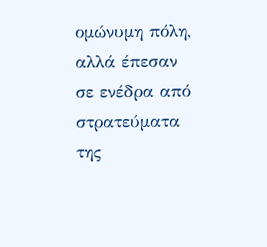ομώνυμη πόλη, αλλά έπεσαν σε ενέδρα από στρατεύματα της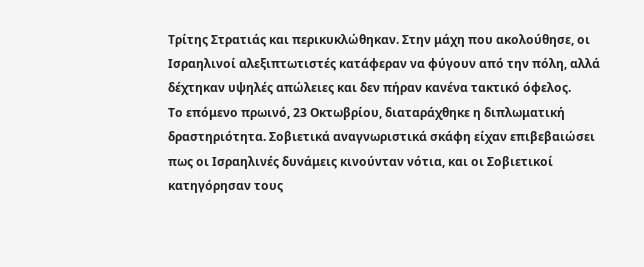Τρίτης Στρατιάς και περικυκλώθηκαν. Στην μάχη που ακολούθησε, οι Ισραηλινοί αλεξιπτωτιστές κατάφεραν να φύγουν από την πόλη, αλλά δέχτηκαν υψηλές απώλειες και δεν πήραν κανένα τακτικό όφελος.
Το επόμενο πρωινό, 23 Οκτωβρίου, διαταράχθηκε η διπλωματική δραστηριότητα. Σοβιετικά αναγνωριστικά σκάφη είχαν επιβεβαιώσει πως οι Ισραηλινές δυνάμεις κινούνταν νότια, και οι Σοβιετικοί κατηγόρησαν τους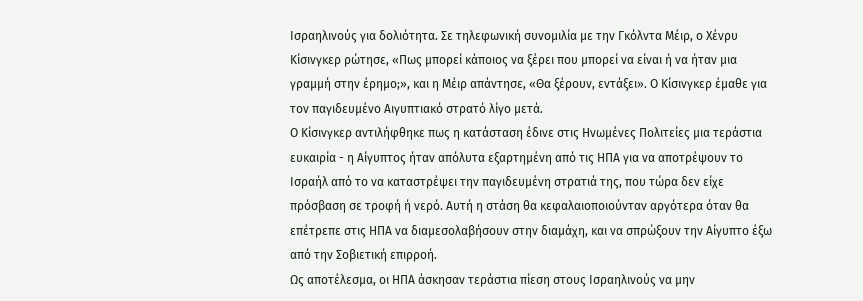Ισραηλινούς για δολιότητα. Σε τηλεφωνική συνομιλία με την Γκόλντα Μέιρ, ο Χένρυ Κίσινγκερ ρώτησε, «Πως μπορεί κάποιος να ξέρει που μπορεί να είναι ή να ήταν μια γραμμή στην έρημο;», και η Μέιρ απάντησε, «Θα ξέρουν, εντάξει». Ο Κίσινγκερ έμαθε για τον παγιδευμένο Αιγυπτιακό στρατό λίγο μετά.
Ο Κίσινγκερ αντιλήφθηκε πως η κατάσταση έδινε στις Ηνωμένες Πολιτείες μια τεράστια ευκαιρία - η Αίγυπτος ήταν απόλυτα εξαρτημένη από τις ΗΠΑ για να αποτρέψουν το Ισραήλ από το να καταστρέψει την παγιδευμένη στρατιά της, που τώρα δεν είχε πρόσβαση σε τροφή ή νερό. Αυτή η στάση θα κεφαλαιοποιούνταν αργότερα όταν θα επέτρεπε στις ΗΠΑ να διαμεσολαβήσουν στην διαμάχη, και να σπρώξουν την Αίγυπτο έξω από την Σοβιετική επιρροή.
Ως αποτέλεσμα, οι ΗΠΑ άσκησαν τεράστια πίεση στους Ισραηλινούς να μην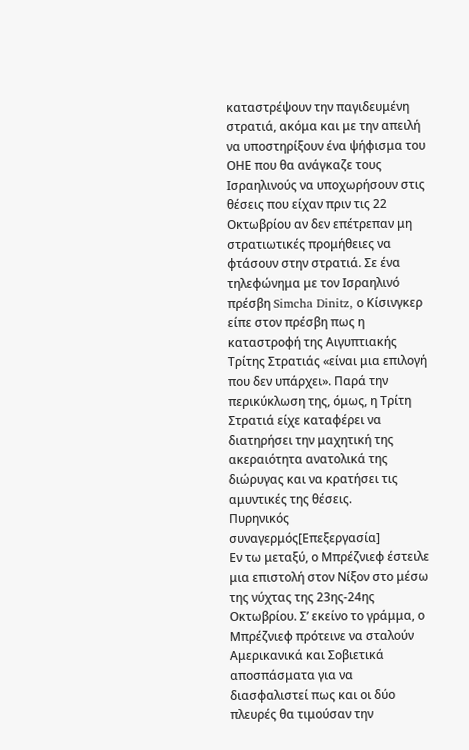καταστρέψουν την παγιδευμένη στρατιά, ακόμα και με την απειλή να υποστηρίξουν ένα ψήφισμα του ΟΗΕ που θα ανάγκαζε τους Ισραηλινούς να υποχωρήσουν στις θέσεις που είχαν πριν τις 22 Οκτωβρίου αν δεν επέτρεπαν μη στρατιωτικές προμήθειες να φτάσουν στην στρατιά. Σε ένα τηλεφώνημα με τον Ισραηλινό πρέσβη Simcha Dinitz, ο Κίσινγκερ είπε στον πρέσβη πως η καταστροφή της Αιγυπτιακής Τρίτης Στρατιάς «είναι μια επιλογή που δεν υπάρχει». Παρά την περικύκλωση της, όμως, η Τρίτη Στρατιά είχε καταφέρει να διατηρήσει την μαχητική της ακεραιότητα ανατολικά της διώρυγας και να κρατήσει τις αμυντικές της θέσεις.
Πυρηνικός συναγερμός[Επεξεργασία]
Εν τω μεταξύ, ο Μπρέζνιεφ έστειλε μια επιστολή στον Νίξον στο μέσω της νύχτας της 23ης-24ης Οκτωβρίου. Σ’ εκείνο το γράμμα, ο Μπρέζνιεφ πρότεινε να σταλούν Αμερικανικά και Σοβιετικά αποσπάσματα για να διασφαλιστεί πως και οι δύο πλευρές θα τιμούσαν την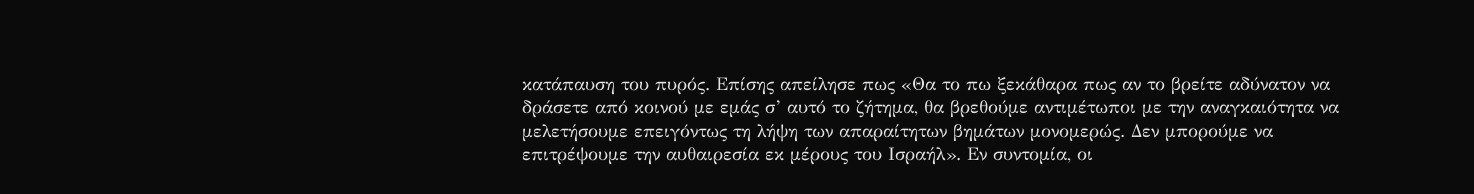κατάπαυση του πυρός. Επίσης απείλησε πως «Θα το πω ξεκάθαρα πως αν το βρείτε αδύνατον να δράσετε από κοινού με εμάς σ’ αυτό το ζήτημα, θα βρεθούμε αντιμέτωποι με την αναγκαιότητα να μελετήσουμε επειγόντως τη λήψη των απαραίτητων βημάτων μονομερώς. Δεν μπορούμε να επιτρέψουμε την αυθαιρεσία εκ μέρους του Ισραήλ». Εν συντομία, οι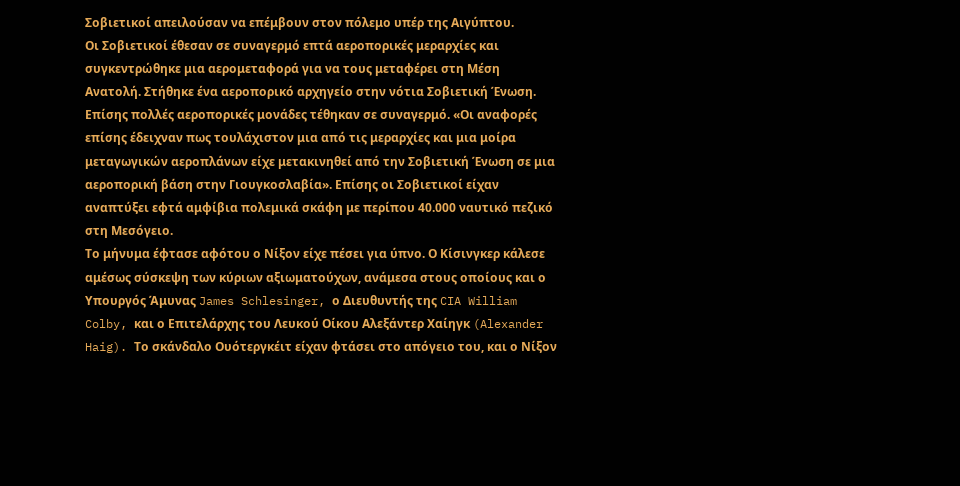Σοβιετικοί απειλούσαν να επέμβουν στον πόλεμο υπέρ της Αιγύπτου.
Οι Σοβιετικοί έθεσαν σε συναγερμό επτά αεροπορικές μεραρχίες και συγκεντρώθηκε μια αερομεταφορά για να τους μεταφέρει στη Μέση Ανατολή. Στήθηκε ένα αεροπορικό αρχηγείο στην νότια Σοβιετική Ένωση. Επίσης πολλές αεροπορικές μονάδες τέθηκαν σε συναγερμό. «Οι αναφορές επίσης έδειχναν πως τουλάχιστον μια από τις μεραρχίες και μια μοίρα μεταγωγικών αεροπλάνων είχε μετακινηθεί από την Σοβιετική Ένωση σε μια αεροπορική βάση στην Γιουγκοσλαβία». Επίσης οι Σοβιετικοί είχαν αναπτύξει εφτά αμφίβια πολεμικά σκάφη με περίπου 40.000 ναυτικό πεζικό στη Μεσόγειο.
Το μήνυμα έφτασε αφότου ο Νίξον είχε πέσει για ύπνο. Ο Κίσινγκερ κάλεσε αμέσως σύσκεψη των κύριων αξιωματούχων, ανάμεσα στους οποίους και ο Υπουργός Άμυνας James Schlesinger, ο Διευθυντής της CIA William Colby, και ο Επιτελάρχης του Λευκού Οίκου Αλεξάντερ Χαίηγκ (Alexander Haig). Το σκάνδαλο Ουότεργκέιτ είχαν φτάσει στο απόγειο του, και ο Νίξον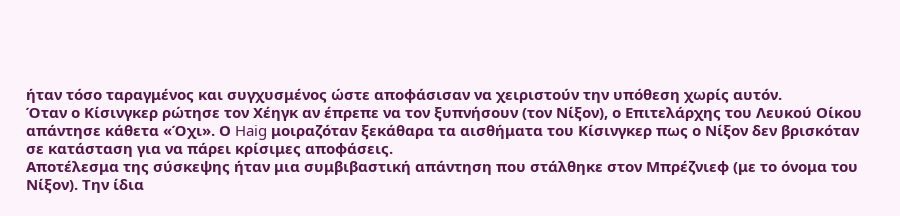ήταν τόσο ταραγμένος και συγχυσμένος ώστε αποφάσισαν να χειριστούν την υπόθεση χωρίς αυτόν.
Όταν ο Κίσινγκερ ρώτησε τον Χέηγκ αν έπρεπε να τον ξυπνήσουν (τον Νίξον), ο Επιτελάρχης του Λευκού Οίκου απάντησε κάθετα «Όχι». Ο Haig μοιραζόταν ξεκάθαρα τα αισθήματα του Κίσινγκερ πως ο Νίξον δεν βρισκόταν σε κατάσταση για να πάρει κρίσιμες αποφάσεις.
Αποτέλεσμα της σύσκεψης ήταν μια συμβιβαστική απάντηση που στάλθηκε στον Μπρέζνιεφ (με το όνομα του Νίξον). Την ίδια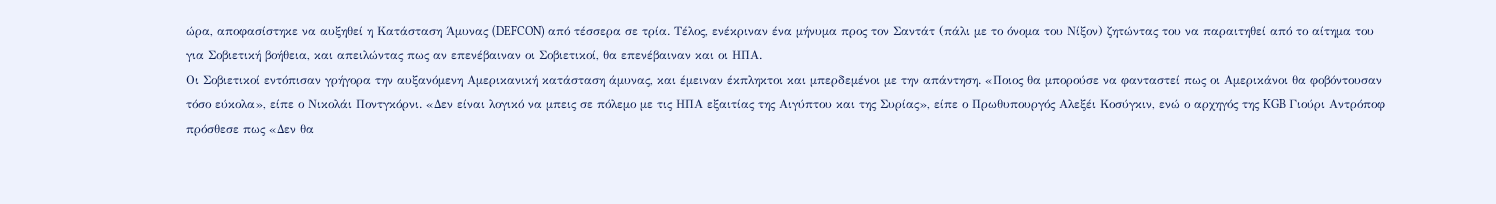ώρα, αποφασίστηκε να αυξηθεί η Κατάσταση Άμυνας (DEFCON) από τέσσερα σε τρία. Τέλος, ενέκριναν ένα μήνυμα προς τον Σαντάτ (πάλι με το όνομα του Νίξον) ζητώντας του να παραιτηθεί από το αίτημα του για Σοβιετική βοήθεια, και απειλώντας πως αν επενέβαιναν οι Σοβιετικοί, θα επενέβαιναν και οι ΗΠΑ.
Οι Σοβιετικοί εντόπισαν γρήγορα την αυξανόμενη Αμερικανική κατάσταση άμυνας, και έμειναν έκπληκτοι και μπερδεμένοι με την απάντηση. «Ποιος θα μπορούσε να φανταστεί πως οι Αμερικάνοι θα φοβόντουσαν τόσο εύκολα», είπε ο Νικολάι Ποντγκόρνι. «Δεν είναι λογικό να μπεις σε πόλεμο με τις ΗΠΑ εξαιτίας της Αιγύπτου και της Συρίας», είπε ο Πρωθυπουργός Αλεξέι Κοσύγκιν, ενώ ο αρχηγός της KGB Γιούρι Αντρόποφ πρόσθεσε πως «Δεν θα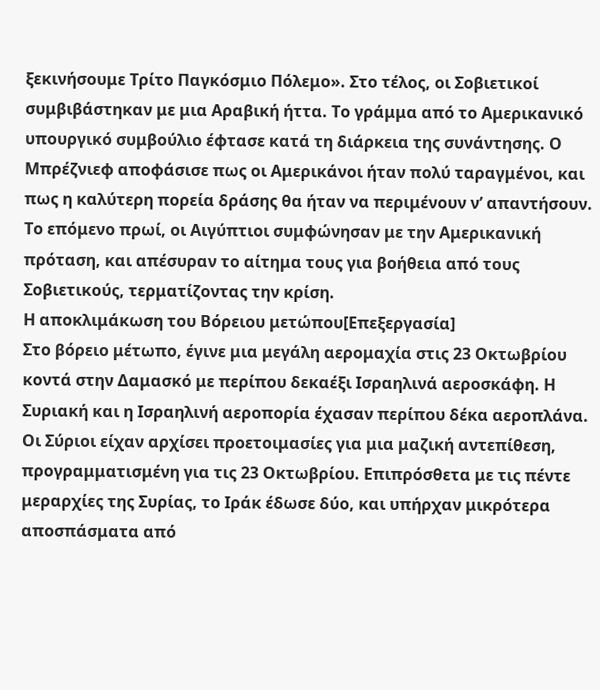ξεκινήσουμε Τρίτο Παγκόσμιο Πόλεμο». Στο τέλος, οι Σοβιετικοί συμβιβάστηκαν με μια Αραβική ήττα. Το γράμμα από το Αμερικανικό υπουργικό συμβούλιο έφτασε κατά τη διάρκεια της συνάντησης. Ο Μπρέζνιεφ αποφάσισε πως οι Αμερικάνοι ήταν πολύ ταραγμένοι, και πως η καλύτερη πορεία δράσης θα ήταν να περιμένουν ν’ απαντήσουν. Το επόμενο πρωί, οι Αιγύπτιοι συμφώνησαν με την Αμερικανική πρόταση, και απέσυραν το αίτημα τους για βοήθεια από τους Σοβιετικούς, τερματίζοντας την κρίση.
Η αποκλιμάκωση του Βόρειου μετώπου[Επεξεργασία]
Στο βόρειο μέτωπο, έγινε μια μεγάλη αερομαχία στις 23 Οκτωβρίου κοντά στην Δαμασκό με περίπου δεκαέξι Ισραηλινά αεροσκάφη. Η Συριακή και η Ισραηλινή αεροπορία έχασαν περίπου δέκα αεροπλάνα. Οι Σύριοι είχαν αρχίσει προετοιμασίες για μια μαζική αντεπίθεση, προγραμματισμένη για τις 23 Οκτωβρίου. Επιπρόσθετα με τις πέντε μεραρχίες της Συρίας, το Ιράκ έδωσε δύο, και υπήρχαν μικρότερα αποσπάσματα από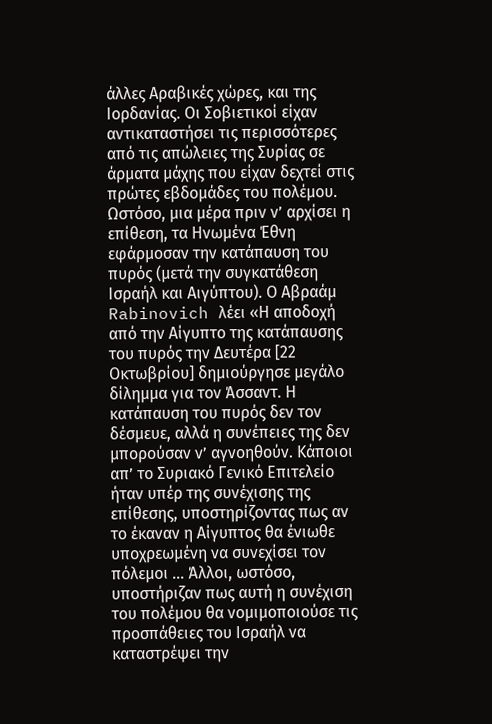άλλες Αραβικές χώρες, και της Ιορδανίας. Οι Σοβιετικοί είχαν αντικαταστήσει τις περισσότερες από τις απώλειες της Συρίας σε άρματα μάχης που είχαν δεχτεί στις πρώτες εβδομάδες του πολέμου.
Ωστόσο, μια μέρα πριν ν’ αρχίσει η επίθεση, τα Ηνωμένα Έθνη εφάρμοσαν την κατάπαυση του πυρός (μετά την συγκατάθεση Ισραήλ και Αιγύπτου). Ο Αβραάμ Rabinovich λέει «Η αποδοχή από την Αίγυπτο της κατάπαυσης του πυρός την Δευτέρα [22 Οκτωβρίου] δημιούργησε μεγάλο δίλημμα για τον Άσσαντ. Η κατάπαυση του πυρός δεν τον δέσμευε, αλλά η συνέπειες της δεν μπορούσαν ν’ αγνοηθούν. Κάποιοι απ’ το Συριακό Γενικό Επιτελείο ήταν υπέρ της συνέχισης της επίθεσης, υποστηρίζοντας πως αν το έκαναν η Αίγυπτος θα ένιωθε υποχρεωμένη να συνεχίσει τον πόλεμοι … Άλλοι, ωστόσο, υποστήριζαν πως αυτή η συνέχιση του πολέμου θα νομιμοποιούσε τις προσπάθειες του Ισραήλ να καταστρέψει την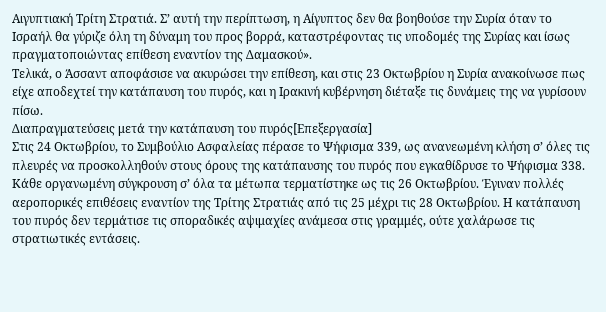Αιγυπτιακή Τρίτη Στρατιά. Σ’ αυτή την περίπτωση, η Αίγυπτος δεν θα βοηθούσε την Συρία όταν το Ισραήλ θα γύριζε όλη τη δύναμη του προς βορρά, καταστρέφοντας τις υποδομές της Συρίας και ίσως πραγματοποιώντας επίθεση εναντίον της Δαμασκού».
Τελικά, ο Άσσαντ αποφάσισε να ακυρώσει την επίθεση, και στις 23 Οκτωβρίου η Συρία ανακοίνωσε πως είχε αποδεχτεί την κατάπαυση του πυρός, και η Ιρακινή κυβέρνηση διέταξε τις δυνάμεις της να γυρίσουν πίσω.
Διαπραγματεύσεις μετά την κατάπαυση του πυρός[Επεξεργασία]
Στις 24 Οκτωβρίου, το Συμβούλιο Ασφαλείας πέρασε το Ψήφισμα 339, ως ανανεωμένη κλήση σ’ όλες τις πλευρές να προσκολληθούν στους όρους της κατάπαυσης του πυρός που εγκαθίδρυσε το Ψήφισμα 338. Κάθε οργανωμένη σύγκρουση σ’ όλα τα μέτωπα τερματίστηκε ως τις 26 Οκτωβρίου. Έγιναν πολλές αεροπορικές επιθέσεις εναντίον της Τρίτης Στρατιάς από τις 25 μέχρι τις 28 Οκτωβρίου. Η κατάπαυση του πυρός δεν τερμάτισε τις σποραδικές αψιμαχίες ανάμεσα στις γραμμές, ούτε χαλάρωσε τις στρατιωτικές εντάσεις.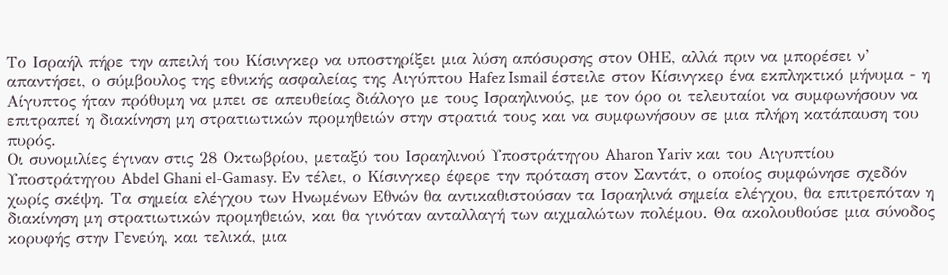Το Ισραήλ πήρε την απειλή του Κίσινγκερ να υποστηρίξει μια λύση απόσυρσης στον ΟΗΕ, αλλά πριν να μπορέσει ν’ απαντήσει, ο σύμβουλος της εθνικής ασφαλείας της Αιγύπτου Hafez Ismail έστειλε στον Κίσινγκερ ένα εκπληκτικό μήνυμα - η Αίγυπτος ήταν πρόθυμη να μπει σε απευθείας διάλογο με τους Ισραηλινούς, με τον όρο οι τελευταίοι να συμφωνήσουν να επιτραπεί η διακίνηση μη στρατιωτικών προμηθειών στην στρατιά τους και να συμφωνήσουν σε μια πλήρη κατάπαυση του πυρός.
Οι συνομιλίες έγιναν στις 28 Οκτωβρίου, μεταξύ του Ισραηλινού Υποστράτηγου Aharon Yariv και του Αιγυπτίου Υποστράτηγου Abdel Ghani el-Gamasy. Εν τέλει, ο Κίσινγκερ έφερε την πρόταση στον Σαντάτ, ο οποίος συμφώνησε σχεδόν χωρίς σκέψη. Τα σημεία ελέγχου των Ηνωμένων Εθνών θα αντικαθιστούσαν τα Ισραηλινά σημεία ελέγχου, θα επιτρεπόταν η διακίνηση μη στρατιωτικών προμηθειών, και θα γινόταν ανταλλαγή των αιχμαλώτων πολέμου. Θα ακολουθούσε μια σύνοδος κορυφής στην Γενεύη, και τελικά, μια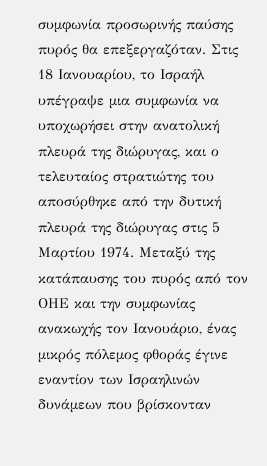συμφωνία προσωρινής παύσης πυρός θα επεξεργαζόταν. Στις 18 Ιανουαρίου, το Ισραήλ υπέγραψε μια συμφωνία να υποχωρήσει στην ανατολική πλευρά της διώρυγας, και ο τελευταίος στρατιώτης του αποσύρθηκε από την δυτική πλευρά της διώρυγας στις 5 Μαρτίου 1974. Μεταξύ της κατάπαυσης του πυρός από τον ΟΗΕ και την συμφωνίας ανακωχής τον Ιανουάριο, ένας μικρός πόλεμος φθοράς έγινε εναντίον των Ισραηλινών δυνάμεων που βρίσκονταν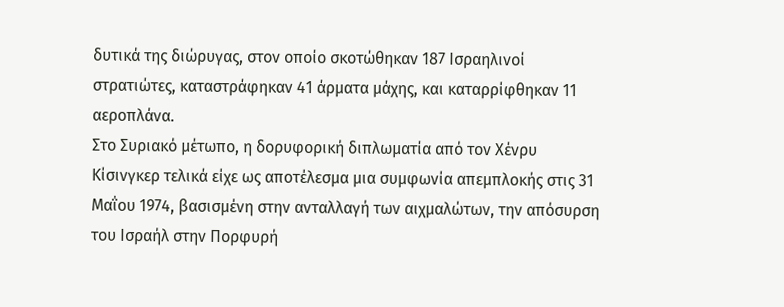δυτικά της διώρυγας, στον οποίο σκοτώθηκαν 187 Ισραηλινοί στρατιώτες, καταστράφηκαν 41 άρματα μάχης, και καταρρίφθηκαν 11 αεροπλάνα.
Στο Συριακό μέτωπο, η δορυφορική διπλωματία από τον Χένρυ Κίσινγκερ τελικά είχε ως αποτέλεσμα μια συμφωνία απεμπλοκής στις 31 Μαΐου 1974, βασισμένη στην ανταλλαγή των αιχμαλώτων, την απόσυρση του Ισραήλ στην Πορφυρή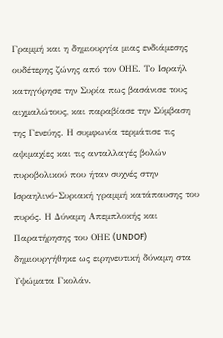Γραμμή και η δημιουργία μιας ενδιάμεσης ουδέτερης ζώνης από τον ΟΗΕ. Το Ισραήλ κατηγόρησε την Συρία πως βασάνισε τους αιχμαλώτους, και παραβίασε την Σύμβαση της Γενεύης. Η συμφωνία τερμάτισε τις αψιμαχίες και τις ανταλλαγές βολών πυροβολικού που ήταν συχνές στην Ισραηλινό-Συριακή γραμμή κατάπαυσης του πυρός. Η Δύναμη Απεμπλοκής και Παρατήρησης του ΟΗΕ (UNDOF) δημιουργήθηκε ως ειρηνευτική δύναμη στα Υψώματα Γκολάν.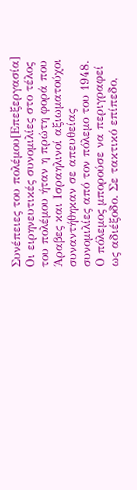Συνέπειες του πολέμου[Επεξεργασία]
Οι ειρηνευτικές συνομιλίες στο τέλος του πολέμου ήταν η πρώτη φορά που Άραβες και Ισραηλινοί αξιωματούχοι συναντήθηκαν σε απευθείας συνομιλίες από τον πόλεμο του 1948.
Ο πόλεμος μπορούσε να περιγραφεί ως αδιέξοδο. Σε τακτικό επίπεδο,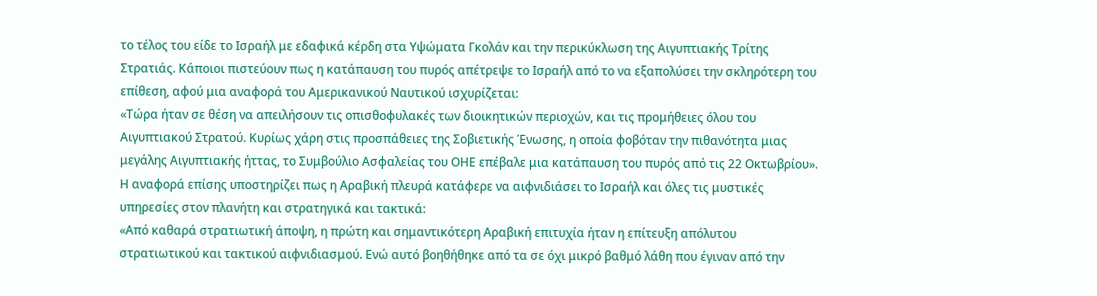το τέλος του είδε το Ισραήλ με εδαφικά κέρδη στα Υψώματα Γκολάν και την περικύκλωση της Αιγυπτιακής Τρίτης Στρατιάς. Κάποιοι πιστεύουν πως η κατάπαυση του πυρός απέτρεψε το Ισραήλ από το να εξαπολύσει την σκληρότερη του επίθεση, αφού μια αναφορά του Αμερικανικού Ναυτικού ισχυρίζεται:
«Τώρα ήταν σε θέση να απειλήσουν τις οπισθοφυλακές των διοικητικών περιοχών, και τις προμήθειες όλου του Αιγυπτιακού Στρατού. Κυρίως χάρη στις προσπάθειες της Σοβιετικής Ένωσης, η οποία φοβόταν την πιθανότητα μιας μεγάλης Αιγυπτιακής ήττας, το Συμβούλιο Ασφαλείας του ΟΗΕ επέβαλε μια κατάπαυση του πυρός από τις 22 Οκτωβρίου».
Η αναφορά επίσης υποστηρίζει πως η Αραβική πλευρά κατάφερε να αιφνιδιάσει το Ισραήλ και όλες τις μυστικές υπηρεσίες στον πλανήτη και στρατηγικά και τακτικά:
«Από καθαρά στρατιωτική άποψη, η πρώτη και σημαντικότερη Αραβική επιτυχία ήταν η επίτευξη απόλυτου στρατιωτικού και τακτικού αιφνιδιασμού. Ενώ αυτό βοηθήθηκε από τα σε όχι μικρό βαθμό λάθη που έγιναν από την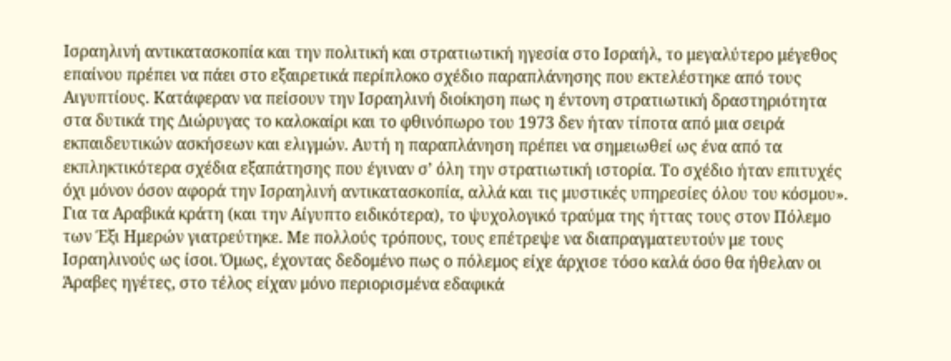Ισραηλινή αντικατασκοπία και την πολιτική και στρατιωτική ηγεσία στο Ισραήλ, το μεγαλύτερο μέγεθος επαίνου πρέπει να πάει στο εξαιρετικά περίπλοκο σχέδιο παραπλάνησης που εκτελέστηκε από τους Αιγυπτίους. Κατάφεραν να πείσουν την Ισραηλινή διοίκηση πως η έντονη στρατιωτική δραστηριότητα στα δυτικά της Διώρυγας το καλοκαίρι και το φθινόπωρο του 1973 δεν ήταν τίποτα από μια σειρά εκπαιδευτικών ασκήσεων και ελιγμών. Αυτή η παραπλάνηση πρέπει να σημειωθεί ως ένα από τα εκπληκτικότερα σχέδια εξαπάτησης που έγιναν σ’ όλη την στρατιωτική ιστορία. Το σχέδιο ήταν επιτυχές όχι μόνον όσον αφορά την Ισραηλινή αντικατασκοπία, αλλά και τις μυστικές υπηρεσίες όλου του κόσμου».
Για τα Αραβικά κράτη (και την Αίγυπτο ειδικότερα), το ψυχολογικό τραύμα της ήττας τους στον Πόλεμο των Έξι Ημερών γιατρεύτηκε. Με πολλούς τρόπους, τους επέτρεψε να διαπραγματευτούν με τους Ισραηλινούς ως ίσοι. Όμως, έχοντας δεδομένο πως ο πόλεμος είχε άρχισε τόσο καλά όσο θα ήθελαν οι Άραβες ηγέτες, στο τέλος είχαν μόνο περιορισμένα εδαφικά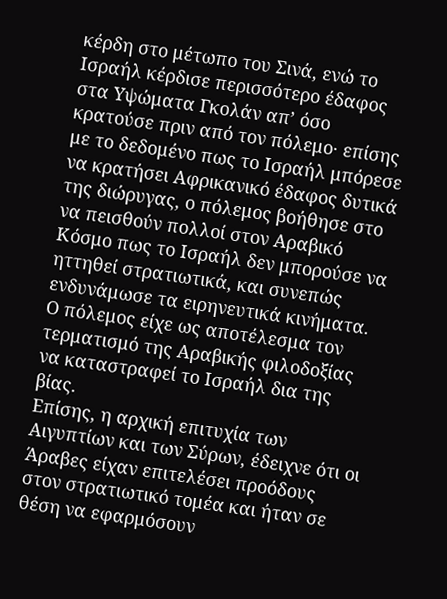κέρδη στο μέτωπο του Σινά, ενώ το Ισραήλ κέρδισε περισσότερο έδαφος στα Υψώματα Γκολάν απ’ όσο κρατούσε πριν από τον πόλεμο· επίσης με το δεδομένο πως το Ισραήλ μπόρεσε να κρατήσει Αφρικανικό έδαφος δυτικά της διώρυγας, ο πόλεμος βοήθησε στο να πεισθούν πολλοί στον Αραβικό Κόσμο πως το Ισραήλ δεν μπορούσε να ηττηθεί στρατιωτικά, και συνεπώς ενδυνάμωσε τα ειρηνευτικά κινήματα. Ο πόλεμος είχε ως αποτέλεσμα τον τερματισμό της Αραβικής φιλοδοξίας να καταστραφεί το Ισραήλ δια της βίας.
Επίσης, η αρχική επιτυχία των Αιγυπτίων και των Σύρων, έδειχνε ότι οι Άραβες είχαν επιτελέσει προόδους στον στρατιωτικό τομέα και ήταν σε θέση να εφαρμόσουν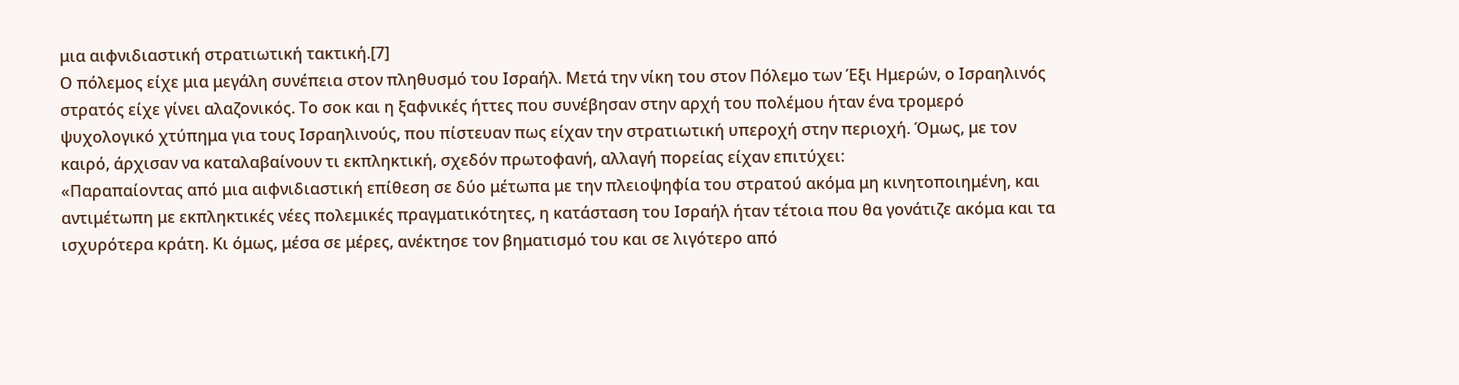μια αιφνιδιαστική στρατιωτική τακτική.[7]
Ο πόλεμος είχε μια μεγάλη συνέπεια στον πληθυσμό του Ισραήλ. Μετά την νίκη του στον Πόλεμο των Έξι Ημερών, ο Ισραηλινός στρατός είχε γίνει αλαζονικός. Το σοκ και η ξαφνικές ήττες που συνέβησαν στην αρχή του πολέμου ήταν ένα τρομερό ψυχολογικό χτύπημα για τους Ισραηλινούς, που πίστευαν πως είχαν την στρατιωτική υπεροχή στην περιοχή. Όμως, με τον καιρό, άρχισαν να καταλαβαίνουν τι εκπληκτική, σχεδόν πρωτοφανή, αλλαγή πορείας είχαν επιτύχει:
«Παραπαίοντας από μια αιφνιδιαστική επίθεση σε δύο μέτωπα με την πλειοψηφία του στρατού ακόμα μη κινητοποιημένη, και αντιμέτωπη με εκπληκτικές νέες πολεμικές πραγματικότητες, η κατάσταση του Ισραήλ ήταν τέτοια που θα γονάτιζε ακόμα και τα ισχυρότερα κράτη. Κι όμως, μέσα σε μέρες, ανέκτησε τον βηματισμό του και σε λιγότερο από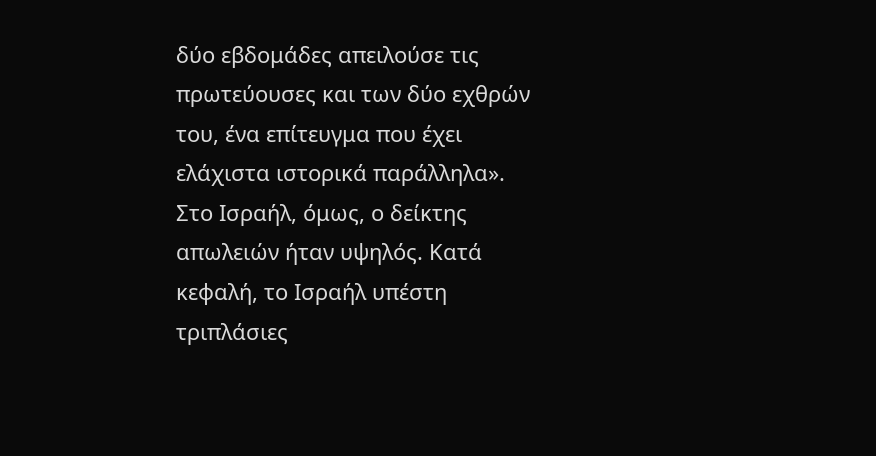δύο εβδομάδες απειλούσε τις πρωτεύουσες και των δύο εχθρών του, ένα επίτευγμα που έχει ελάχιστα ιστορικά παράλληλα».
Στο Ισραήλ, όμως, ο δείκτης απωλειών ήταν υψηλός. Κατά κεφαλή, το Ισραήλ υπέστη τριπλάσιες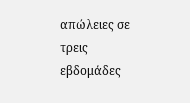απώλειες σε τρεις εβδομάδες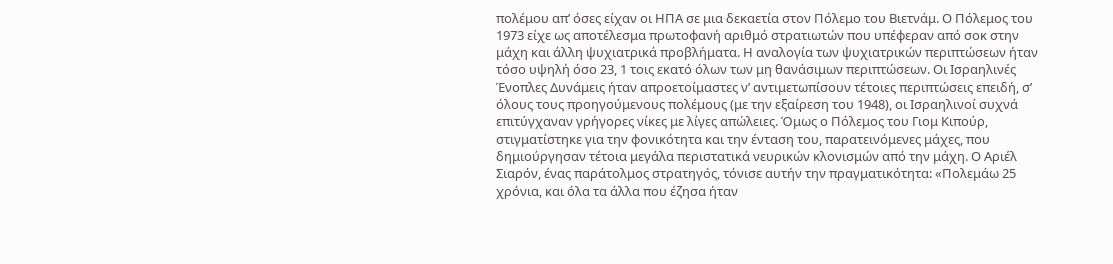πολέμου απ’ όσες είχαν οι ΗΠΑ σε μια δεκαετία στον Πόλεμο του Βιετνάμ. Ο Πόλεμος του 1973 είχε ως αποτέλεσμα πρωτοφανή αριθμό στρατιωτών που υπέφεραν από σοκ στην μάχη και άλλη ψυχιατρικά προβλήματα. Η αναλογία των ψυχιατρικών περιπτώσεων ήταν τόσο υψηλή όσο 23, 1 τοις εκατό όλων των μη θανάσιμων περιπτώσεων. Οι Ισραηλινές Ένοπλες Δυνάμεις ήταν απροετοίμαστες ν’ αντιμετωπίσουν τέτοιες περιπτώσεις επειδή, σ’ όλους τους προηγούμενους πολέμους (με την εξαίρεση του 1948), οι Ισραηλινοί συχνά επιτύγχαναν γρήγορες νίκες με λίγες απώλειες. Όμως ο Πόλεμος του Γιομ Κιπούρ, στιγματίστηκε για την φονικότητα και την ένταση του, παρατεινόμενες μάχες, που δημιούργησαν τέτοια μεγάλα περιστατικά νευρικών κλονισμών από την μάχη. Ο Αριέλ Σιαρόν, ένας παράτολμος στρατηγός, τόνισε αυτήν την πραγματικότητα: «Πολεμάω 25 χρόνια, και όλα τα άλλα που έζησα ήταν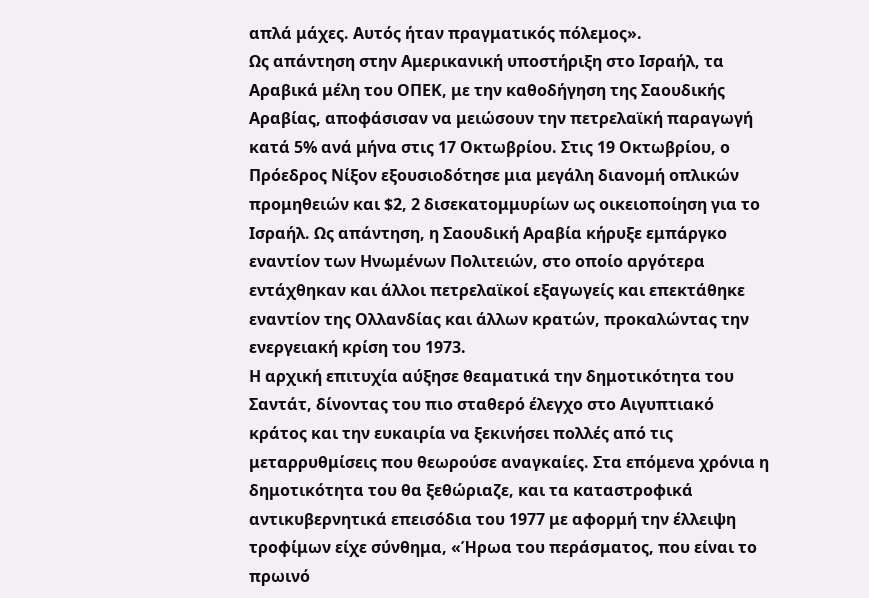απλά μάχες. Αυτός ήταν πραγματικός πόλεμος».
Ως απάντηση στην Αμερικανική υποστήριξη στο Ισραήλ, τα Αραβικά μέλη του ΟΠΕΚ, με την καθοδήγηση της Σαουδικής Αραβίας, αποφάσισαν να μειώσουν την πετρελαϊκή παραγωγή κατά 5% ανά μήνα στις 17 Οκτωβρίου. Στις 19 Οκτωβρίου, ο Πρόεδρος Νίξον εξουσιοδότησε μια μεγάλη διανομή οπλικών προμηθειών και $2, 2 δισεκατομμυρίων ως οικειοποίηση για το Ισραήλ. Ως απάντηση, η Σαουδική Αραβία κήρυξε εμπάργκο εναντίον των Ηνωμένων Πολιτειών, στο οποίο αργότερα εντάχθηκαν και άλλοι πετρελαϊκοί εξαγωγείς και επεκτάθηκε εναντίον της Ολλανδίας και άλλων κρατών, προκαλώντας την ενεργειακή κρίση του 1973.
Η αρχική επιτυχία αύξησε θεαματικά την δημοτικότητα του Σαντάτ, δίνοντας του πιο σταθερό έλεγχο στο Αιγυπτιακό κράτος και την ευκαιρία να ξεκινήσει πολλές από τις μεταρρυθμίσεις που θεωρούσε αναγκαίες. Στα επόμενα χρόνια η δημοτικότητα του θα ξεθώριαζε, και τα καταστροφικά αντικυβερνητικά επεισόδια του 1977 με αφορμή την έλλειψη τροφίμων είχε σύνθημα, «Ήρωα του περάσματος, που είναι το πρωινό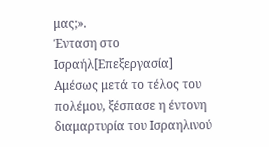μας;».
Ένταση στο Ισραήλ[Επεξεργασία]
Αμέσως μετά το τέλος του πολέμου, ξέσπασε η έντονη διαμαρτυρία του Ισραηλινού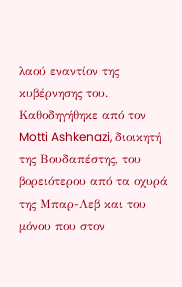λαού εναντίον της κυβέρνησης του. Καθοδηγήθηκε από τον Motti Ashkenazi, διοικητή της Βουδαπέστης, του βορειότερου από τα οχυρά της Μπαρ-Λεβ και του μόνου που στον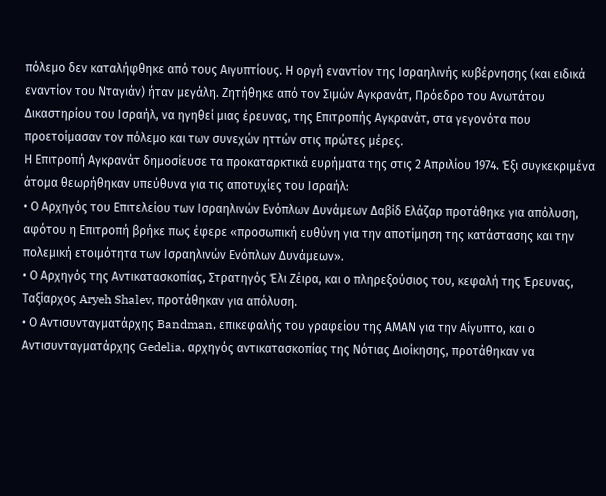πόλεμο δεν καταλήφθηκε από τους Αιγυπτίους. Η οργή εναντίον της Ισραηλινής κυβέρνησης (και ειδικά εναντίον του Νταγιάν) ήταν μεγάλη. Ζητήθηκε από τον Σιμών Αγκρανάτ, Πρόεδρο του Ανωτάτου Δικαστηρίου του Ισραήλ, να ηγηθεί μιας έρευνας, της Επιτροπής Αγκρανάτ, στα γεγονότα που προετοίμασαν τον πόλεμο και των συνεχών ηττών στις πρώτες μέρες.
Η Επιτροπή Αγκρανάτ δημοσίευσε τα προκαταρκτικά ευρήματα της στις 2 Απριλίου 1974. Έξι συγκεκριμένα άτομα θεωρήθηκαν υπεύθυνα για τις αποτυχίες του Ισραήλ:
• Ο Αρχηγός του Επιτελείου των Ισραηλινών Ενόπλων Δυνάμεων Δαβίδ Ελάζαρ προτάθηκε για απόλυση, αφότου η Επιτροπή βρήκε πως έφερε «προσωπική ευθύνη για την αποτίμηση της κατάστασης και την πολεμική ετοιμότητα των Ισραηλινών Ενόπλων Δυνάμεων».
• Ο Αρχηγός της Αντικατασκοπίας, Στρατηγός Έλι Ζέιρα, και ο πληρεξούσιος του, κεφαλή της Έρευνας, Ταξίαρχος Aryeh Shalev, προτάθηκαν για απόλυση.
• Ο Αντισυνταγματάρχης Bandman, επικεφαλής του γραφείου της ΑΜΑΝ για την Αίγυπτο, και ο Αντισυνταγματάρχης Gedelia, αρχηγός αντικατασκοπίας της Νότιας Διοίκησης, προτάθηκαν να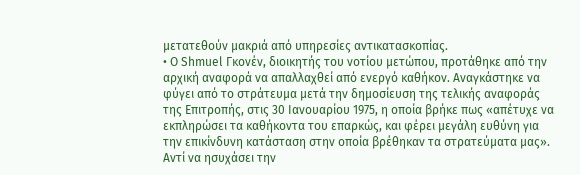μετατεθούν μακριά από υπηρεσίες αντικατασκοπίας.
• Ο Shmuel Γκονέν, διοικητής του νοτίου μετώπου, προτάθηκε από την αρχική αναφορά να απαλλαχθεί από ενεργό καθήκον. Αναγκάστηκε να φύγει από το στράτευμα μετά την δημοσίευση της τελικής αναφοράς της Επιτροπής, στις 30 Ιανουαρίου 1975, η οποία βρήκε πως «απέτυχε να εκπληρώσει τα καθήκοντα του επαρκώς, και φέρει μεγάλη ευθύνη για την επικίνδυνη κατάσταση στην οποία βρέθηκαν τα στρατεύματα μας».
Αντί να ησυχάσει την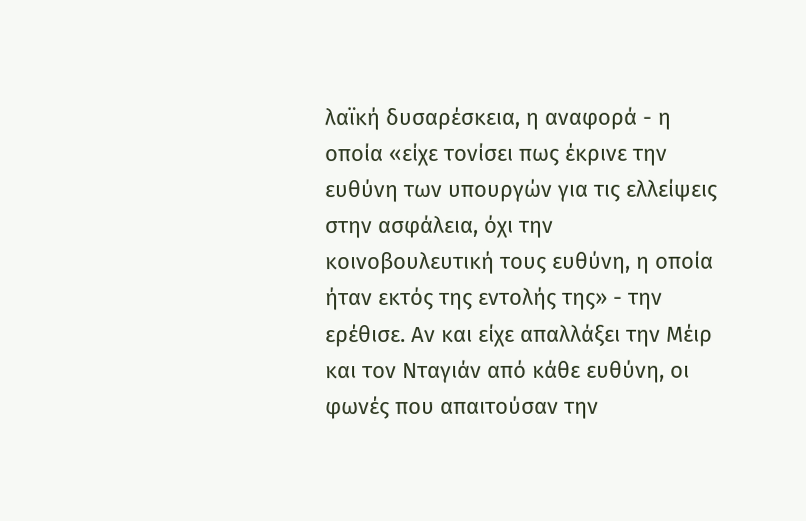λαϊκή δυσαρέσκεια, η αναφορά - η οποία «είχε τονίσει πως έκρινε την ευθύνη των υπουργών για τις ελλείψεις στην ασφάλεια, όχι την κοινοβουλευτική τους ευθύνη, η οποία ήταν εκτός της εντολής της» - την ερέθισε. Αν και είχε απαλλάξει την Μέιρ και τον Νταγιάν από κάθε ευθύνη, οι φωνές που απαιτούσαν την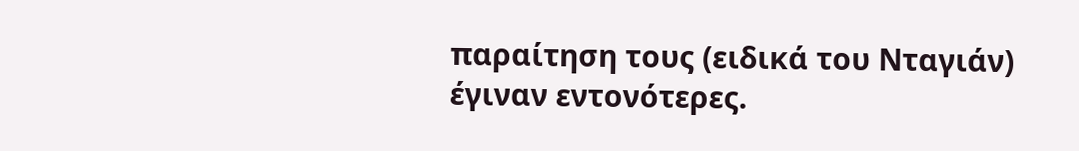παραίτηση τους (ειδικά του Νταγιάν) έγιναν εντονότερες.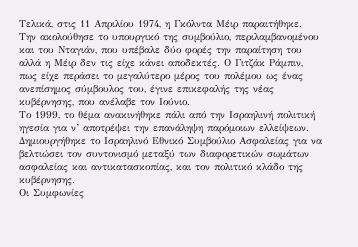Τελικά, στις 11 Απριλίου 1974, η Γκόλντα Μέιρ παραιτήθηκε. Την ακολούθησε το υπουργικό της συμβούλιο, περιλαμβανομένου και του Νταγιάν, που υπέβαλε δύο φορές την παραίτηση του αλλά η Μέιρ δεν τις είχε κάνει αποδεκτές. Ο Γιτζάκ Ράμπιν, πως είχε περάσει το μεγαλύτερο μέρος του πολέμου ως ένας ανεπίσημος σύμβουλος του, έγινε επικεφαλής της νέας κυβέρνησης, που ανέλαβε τον Ιούνιο.
Το 1999, το θέμα ανακινήθηκε πάλι από την Ισραηλινή πολιτική ηγεσία για ν’ αποτρέψει την επανάληψη παρόμοιων ελλείψεων. Δημιουργήθηκε το Ισραηλινό Εθνικό Συμβούλιο Ασφαλείας για να βελτιώσει τον συντονισμό μεταξύ των διαφορετικών σωμάτων ασφαλείας και αντικατασκοπίας, και τον πολιτικό κλάδο της κυβέρνησης.
Οι Συμφωνίες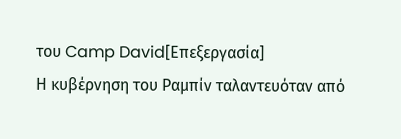του Camp David[Επεξεργασία]
Η κυβέρνηση του Ραμπίν ταλαντευόταν από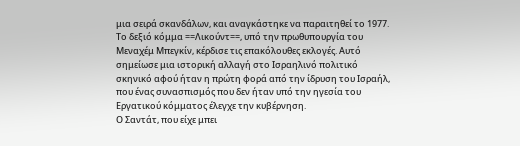μια σειρά σκανδάλων, και αναγκάστηκε να παραιτηθεί το 1977. Το δεξιό κόμμα ==Λικούντ==, υπό την πρωθυπουργία του Μεναχέμ Μπεγκίν, κέρδισε τις επακόλουθες εκλογές. Αυτό σημείωσε μια ιστορική αλλαγή στο Ισραηλινό πολιτικό σκηνικό αφού ήταν η πρώτη φορά από την ίδρυση του Ισραήλ, που ένας συνασπισμός που δεν ήταν υπό την ηγεσία του Εργατικού κόμματος έλεγχε την κυβέρνηση.
Ο Σαντάτ, που είχε μπει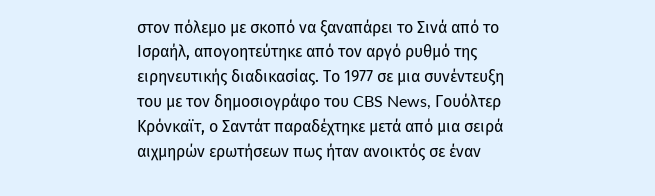στον πόλεμο με σκοπό να ξαναπάρει το Σινά από το Ισραήλ, απογοητεύτηκε από τον αργό ρυθμό της ειρηνευτικής διαδικασίας. Το 1977 σε μια συνέντευξη του με τον δημοσιογράφο του CBS News, Γουόλτερ Κρόνκαϊτ, ο Σαντάτ παραδέχτηκε μετά από μια σειρά αιχμηρών ερωτήσεων πως ήταν ανοικτός σε έναν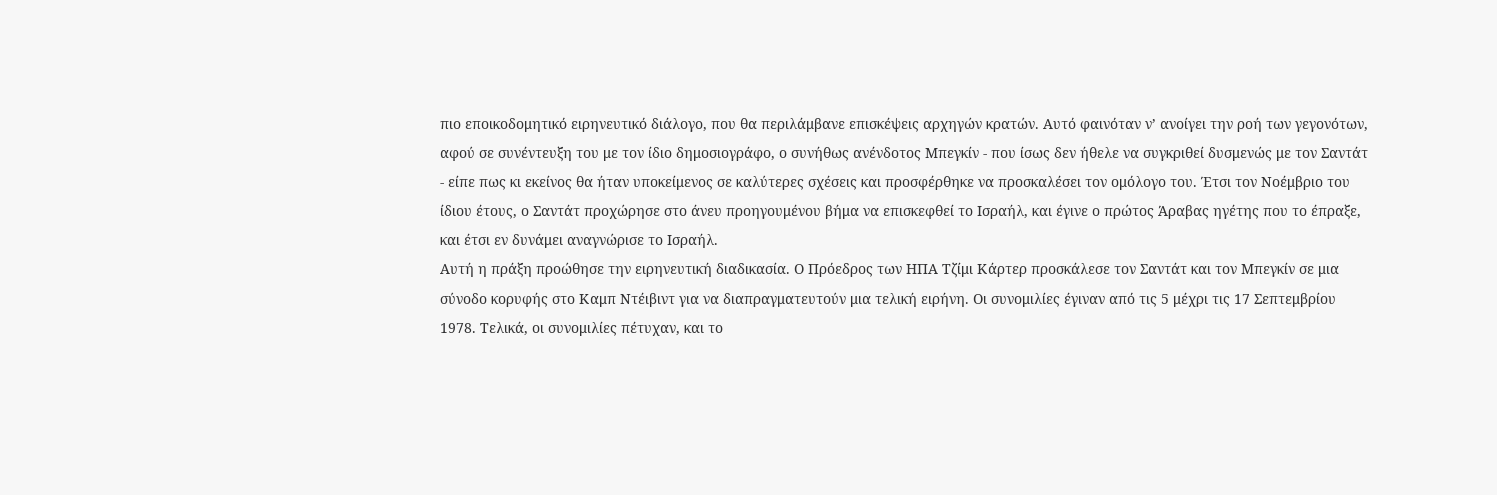πιο εποικοδομητικό ειρηνευτικό διάλογο, που θα περιλάμβανε επισκέψεις αρχηγών κρατών. Αυτό φαινόταν ν’ ανοίγει την ροή των γεγονότων, αφού σε συνέντευξη του με τον ίδιο δημοσιογράφο, ο συνήθως ανένδοτος Μπεγκίν - που ίσως δεν ήθελε να συγκριθεί δυσμενώς με τον Σαντάτ - είπε πως κι εκείνος θα ήταν υποκείμενος σε καλύτερες σχέσεις και προσφέρθηκε να προσκαλέσει τον ομόλογο του. Έτσι τον Νοέμβριο του ίδιου έτους, ο Σαντάτ προχώρησε στο άνευ προηγουμένου βήμα να επισκεφθεί το Ισραήλ, και έγινε ο πρώτος Άραβας ηγέτης που το έπραξε, και έτσι εν δυνάμει αναγνώρισε το Ισραήλ.
Αυτή η πράξη προώθησε την ειρηνευτική διαδικασία. Ο Πρόεδρος των ΗΠΑ Τζίμι Κάρτερ προσκάλεσε τον Σαντάτ και τον Μπεγκίν σε μια σύνοδο κορυφής στο Καμπ Ντέιβιντ για να διαπραγματευτούν μια τελική ειρήνη. Οι συνομιλίες έγιναν από τις 5 μέχρι τις 17 Σεπτεμβρίου 1978. Τελικά, οι συνομιλίες πέτυχαν, και το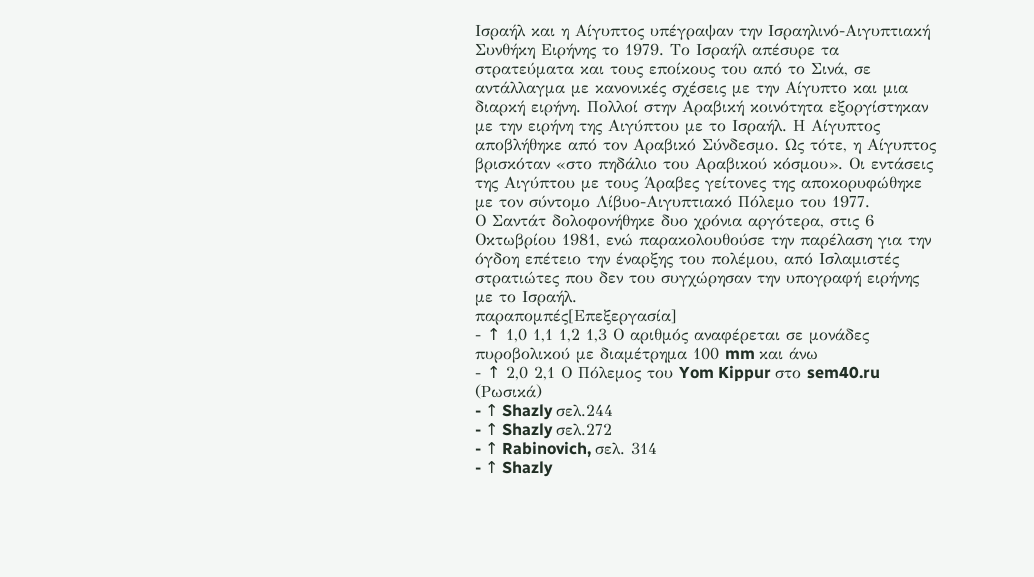Ισραήλ και η Αίγυπτος υπέγραψαν την Ισραηλινό-Αιγυπτιακή Συνθήκη Ειρήνης το 1979. Το Ισραήλ απέσυρε τα στρατεύματα και τους εποίκους του από το Σινά, σε αντάλλαγμα με κανονικές σχέσεις με την Αίγυπτο και μια διαρκή ειρήνη. Πολλοί στην Αραβική κοινότητα εξοργίστηκαν με την ειρήνη της Αιγύπτου με το Ισραήλ. Η Αίγυπτος αποβλήθηκε από τον Αραβικό Σύνδεσμο. Ως τότε, η Αίγυπτος βρισκόταν «στο πηδάλιο του Αραβικού κόσμου». Οι εντάσεις της Αιγύπτου με τους Άραβες γείτονες της αποκορυφώθηκε με τον σύντομο Λίβυο-Αιγυπτιακό Πόλεμο του 1977.
Ο Σαντάτ δολοφονήθηκε δυο χρόνια αργότερα, στις 6 Οκτωβρίου 1981, ενώ παρακολουθούσε την παρέλαση για την όγδοη επέτειο την έναρξης του πολέμου, από Ισλαμιστές στρατιώτες που δεν του συγχώρησαν την υπογραφή ειρήνης με το Ισραήλ.
παραπομπές[Επεξεργασία]
- ↑ 1,0 1,1 1,2 1,3 Ο αριθμός αναφέρεται σε μονάδες πυροβολικού με διαμέτρημα 100 mm και άνω
- ↑ 2,0 2,1 Ο Πόλεμος του Yom Kippur στο sem40.ru (Ρωσικά)
- ↑ Shazly σελ.244
- ↑ Shazly σελ.272
- ↑ Rabinovich, σελ. 314
- ↑ Shazly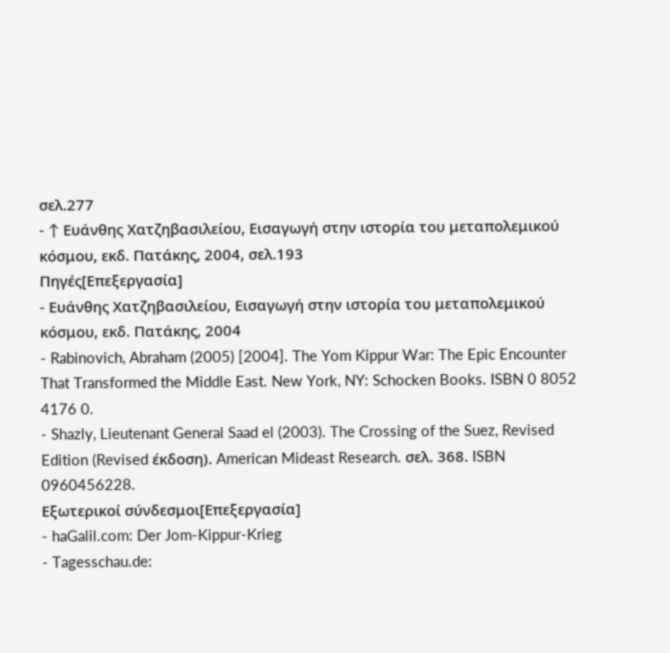σελ.277
- ↑ Ευάνθης Χατζηβασιλείου, Εισαγωγή στην ιστορία του μεταπολεμικού κόσμου, εκδ. Πατάκης, 2004, σελ.193
Πηγές[Επεξεργασία]
- Ευάνθης Χατζηβασιλείου, Εισαγωγή στην ιστορία του μεταπολεμικού κόσμου, εκδ. Πατάκης, 2004
- Rabinovich, Abraham (2005) [2004]. The Yom Kippur War: The Epic Encounter That Transformed the Middle East. New York, NY: Schocken Books. ISBN 0 8052 4176 0.
- Shazly, Lieutenant General Saad el (2003). The Crossing of the Suez, Revised Edition (Revised έκδοση). American Mideast Research. σελ. 368. ISBN 0960456228.
Εξωτερικοί σύνδεσμοι[Επεξεργασία]
- haGalil.com: Der Jom-Kippur-Krieg
- Tagesschau.de: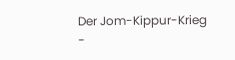Der Jom-Kippur-Krieg
-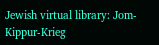Jewish virtual library: Jom-Kippur-Krieg